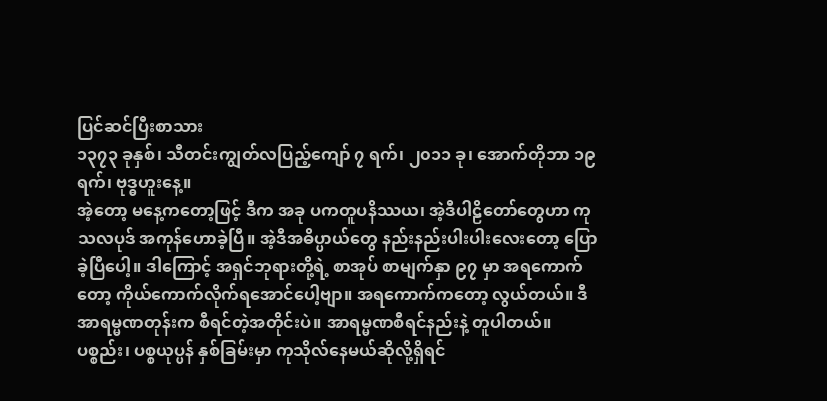ပြင်ဆင်ပြီးစာသား
၁၃၇၃ ခုနှစ်၊ သီတင်းကျွတ်လပြည့်ကျော် ၇ ရက်၊ ၂၀၁၁ ခု၊ အောက်တိုဘာ ၁၉ ရက်၊ ဗုဒ္ဓဟူးနေ့။
အဲ့တော့ မနေ့ကတော့ဖြင့် ဒီက အခု ပကတူပနိဿယ၊ အဲ့ဒီပါဠိတော်တွေဟာ ကုသလပုဒ် အကုန်ဟောခဲ့ပြီ။ အဲ့ဒီအဓိပ္ပာယ်တွေ နည်းနည်းပါးပါးလေးတော့ ပြောခဲ့ပြီပေါ့။ ဒါကြောင့် အရှင်ဘုရားတို့ရဲ့ စာအုပ် စာမျက်နှာ ၉၇ မှာ အရကောက်တော့ ကိုယ်ကောက်လိုက်ရအောင်ပေါ့ဗျာ။ အရကောက်ကတော့ လွယ်တယ်။ ဒီအာရမ္မဏတုန်းက စီရင်တဲ့အတိုင်းပဲ။ အာရမ္မဏစီရင်နည်းနဲ့ တူပါတယ်။ ပစ္စည်း၊ ပစ္စယုပ္ပန် နှစ်ခြမ်းမှာ ကုသိုလ်နေမယ်ဆိုလို့ရှိရင်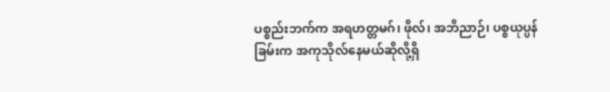ပစ္စည်းဘက်က အရဟတ္တမဂ်၊ ဖိုလ်၊ အဘိညာဉ်၊ ပစ္စယုပ္ပန်ခြမ်းက အကုသိုလ်နေမယ်ဆိုလို့ရှိ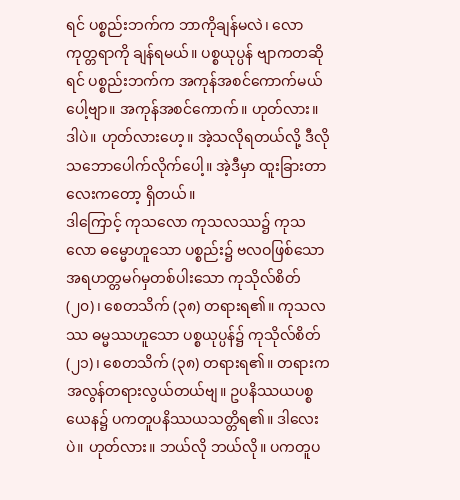ရင် ပစ္စည်းဘက်က ဘာကိုချန်မလဲ၊ လောကုတ္တရာကို ချန်ရမယ်။ ပစ္စယုပ္ပန် ဗျာကတဆိုရင် ပစ္စည်းဘက်က အကုန်အစင်ကောက်မယ်ပေါ့ဗျာ။ အကုန်အစင်ကောက်။ ဟုတ်လား။ ဒါပဲ။ ဟုတ်လားဟေ့။ အဲ့သလိုရတယ်လို့ ဒီလိုသဘောပေါက်လိုက်ပေါ့။ အဲ့ဒီမှာ ထူးခြားတာလေးကတော့ ရှိတယ်။
ဒါကြောင့် ကုသလော ကုသလဿ၌ ကုသလော ဓမ္မောဟူသော ပစ္စည်း၌ ဗလဝဖြစ်သော အရဟတ္တမဂ်မှတစ်ပါးသော ကုသိုလ်စိတ် (၂၀)၊ စေတသိက် (၃၈) တရားရ၏။ ကုသလဿ ဓမ္မဿဟူသော ပစ္စယုပ္ပန်၌ ကုသိုလ်စိတ် (၂၁)၊ စေတသိက် (၃၈) တရားရ၏။ တရားက အလွန်တရားလွယ်တယ်ဗျ။ ဥပနိဿယပစ္စယေန၌ ပကတူပနိဿယသတ္တိရ၏။ ဒါလေးပဲ။ ဟုတ်လား။ ဘယ်လို ဘယ်လို။ ပကတူပ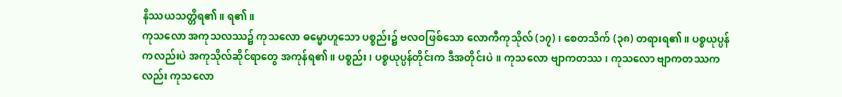နိဿယသတ္တိရ၏။ ရ၏။
ကုသလော အကုသလဿ၌ ကုသလော ဓမ္မောဟူသော ပစ္စည်း၌ ဗလဝဖြစ်သော လောကီကုသိုလ် (၁၇)၊ စေတသိက် (၃၈) တရားရ၏။ ပစ္စယုပ္ပန်ကလည်းပဲ အကုသိုလ်ဆိုင်ရာတွေ အကုန်ရ၏။ ပစ္စည်း၊ ပစ္စယုပ္ပန်တိုင်းက ဒီအတိုင်းပဲ။ ကုသလော ဗျာကတဿ၊ ကုသလော ဗျာကတဿကလည်း ကုသလော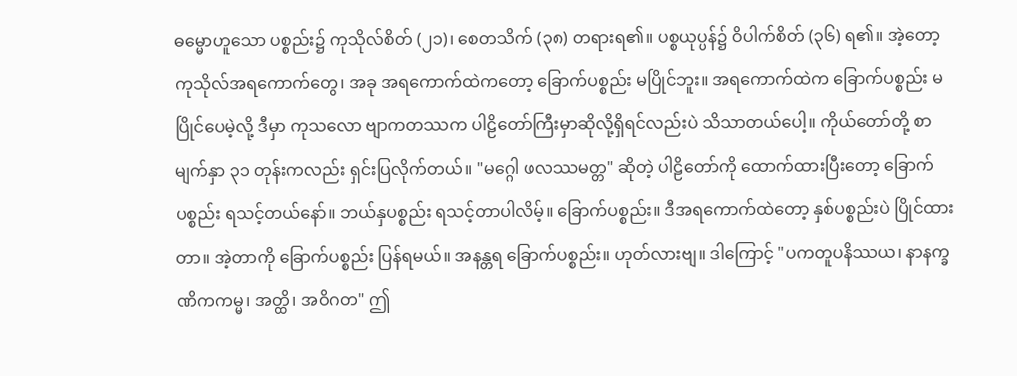ဓမ္မောဟူသော ပစ္စည်း၌ ကုသိုလ်စိတ် (၂၁)၊ စေတသိက် (၃၈) တရားရ၏။ ပစ္စယုပ္ပန်၌ ဝိပါက်စိတ် (၃၆) ရ၏။ အဲ့တော့ ကုသိုလ်အရကောက်တွေ၊ အခု အရကောက်ထဲကတော့ ခြောက်ပစ္စည်း မပြိုင်ဘူး။ အရကောက်ထဲက ခြောက်ပစ္စည်း မပြိုင်ပေမဲ့လို့ ဒီမှာ ကုသလော ဗျာကတဿက ပါဠိတော်ကြီးမှာဆိုလို့ရှိရင်လည်းပဲ သိသာတယ်ပေါ့။ ကိုယ်တော်တို့ စာမျက်နှာ ၃၁ တုန်းကလည်း ရှင်းပြလိုက်တယ်။ "မဂ္ဂေါ ဖလဿမတ္တ" ဆိုတဲ့ ပါဠိတော်ကို ထောက်ထားပြီးတော့ ခြောက်ပစ္စည်း ရသင့်တယ်နော်။ ဘယ်နှပစ္စည်း ရသင့်တာပါလိမ့်။ ခြောက်ပစ္စည်း။ ဒီအရကောက်ထဲတော့ နှစ်ပစ္စည်းပဲ ပြိုင်ထားတာ။ အဲ့တာကို ခြောက်ပစ္စည်း ပြန်ရမယ်။ အနန္တရ ခြောက်ပစ္စည်း။ ဟုတ်လားဗျ။ ဒါကြောင့် "ပကတူပနိဿယ၊ နာနက္ခဏိကကမ္မ၊ အတ္ထိ၊ အဝိဂတ" ဤ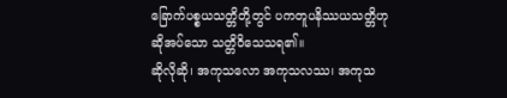ခြောက်ပစ္စယသတ္တိတို့တွင် ပကတူပနိဿယသတ္တိဟု ဆိုအပ်သော သတ္တိဝိသေသရ၏။
ဆိုလိုဆို၊ အကုသလော အကုသလဿ၊ အကုသ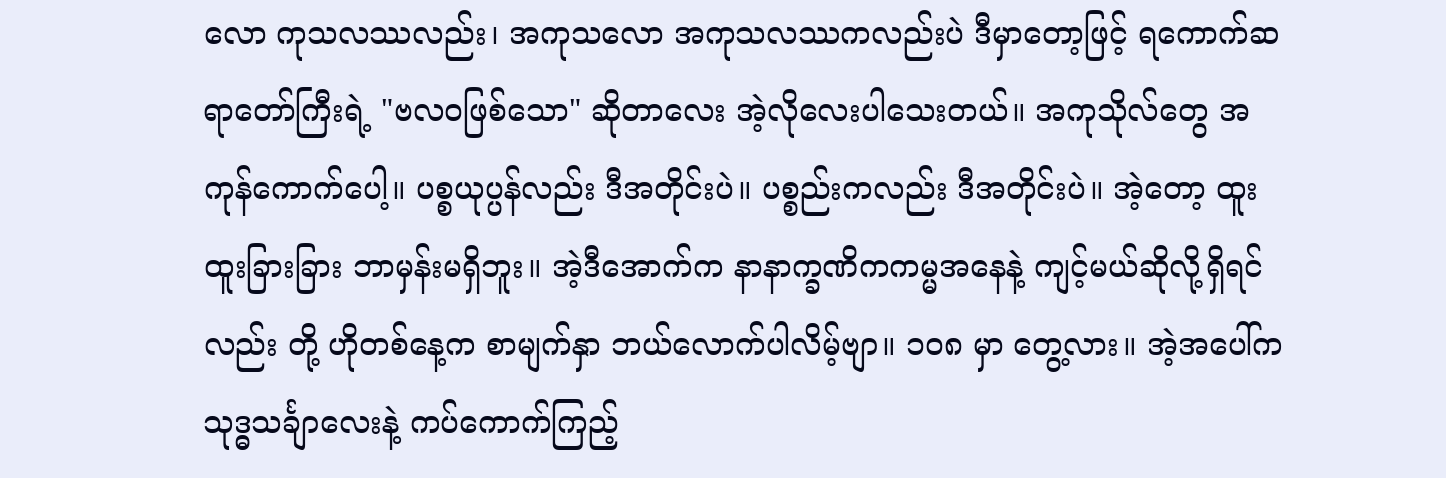လော ကုသလဿလည်း၊ အကုသလော အကုသလဿကလည်းပဲ ဒီမှာတော့ဖြင့် ရကောက်ဆရာတော်ကြီးရဲ့ "ဗလဝဖြစ်သော" ဆိုတာလေး အဲ့လိုလေးပါသေးတယ်။ အကုသိုလ်တွေ အကုန်ကောက်ပေါ့။ ပစ္စယုပ္ပန်လည်း ဒီအတိုင်းပဲ။ ပစ္စည်းကလည်း ဒီအတိုင်းပဲ။ အဲ့တော့ ထူးထူးခြားခြား ဘာမှန်းမရှိဘူး။ အဲ့ဒီအောက်က နာနာက္ခဏိကကမ္မအနေနဲ့ ကျင့်မယ်ဆိုလို့ရှိရင်လည်း တို့ ဟိုတစ်နေ့က စာမျက်နှာ ဘယ်လောက်ပါလိမ့်ဗျာ။ ၁၀၈ မှာ တွေ့လား။ အဲ့အပေါ်က သုဒ္ဓသင်္ချာလေးနဲ့ ကပ်ကောက်ကြည့်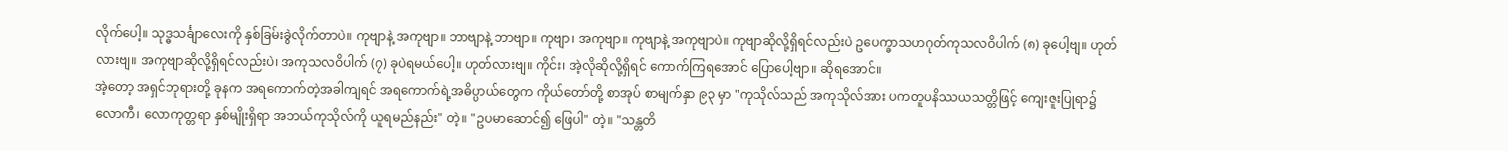လိုက်ပေါ့။ သုဒ္ဓသင်္ချာလေးကို နှစ်ခြမ်းခွဲလိုက်တာပဲ။ ကုဗျာနဲ့ အကုဗျာ။ ဘာဗျာနဲ့ ဘာဗျာ။ ကုဗျာ၊ အကုဗျာ။ ကုဗျာနဲ့ အကုဗျာပဲ။ ကုဗျာဆိုလို့ရှိရင်လည်းပဲ ဥပေက္ခာသဟဂုတ်ကုသလဝိပါက် (၈) ခုပေါ့ဗျ။ ဟုတ်လားဗျ။ အကုဗျာဆိုလို့ရှိရင်လည်းပဲ၊ အကုသလဝိပါက် (၇) ခုပဲရမယ်ပေါ့။ ဟုတ်လားဗျ။ ကိုင်း၊ အဲ့လိုဆိုလို့ရှိရင် ကောက်ကြရအောင် ပြောပေါ့ဗျာ။ ဆိုရအောင်။
အဲ့တော့ အရှင်ဘုရားတို့ ခုနက အရကောက်တဲ့အခါကျရင် အရကောက်ရဲ့အဓိပ္ပာယ်တွေက ကိုယ်တော်တို့ စာအုပ် စာမျက်နှာ ၉၃ မှာ "ကုသိုလ်သည် အကုသိုလ်အား ပကတူပနိဿယသတ္တိဖြင့် ကျေးဇူးပြုရာ၌ လောကီ၊ လောကုတ္တရာ နှစ်မျိုးရှိရာ အဘယ်ကုသိုလ်ကို ယူရမည်နည်း" တဲ့။ "ဥပမာဆောင်၍ ဖြေပါ" တဲ့။ "သန္တတိ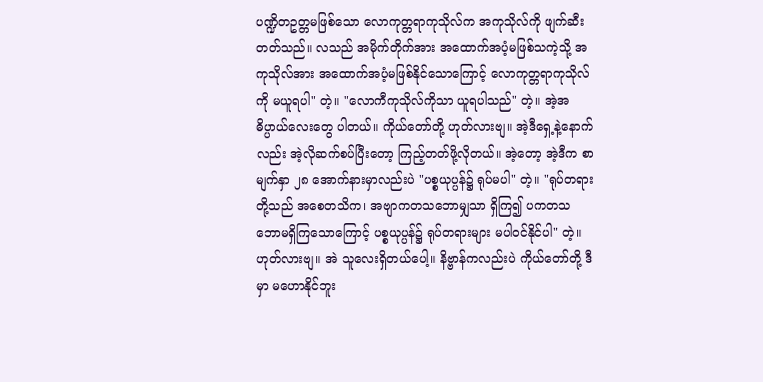ပဏ္ဍိတဥတ္တမဖြစ်သော လောကုတ္တရာကုသိုလ်က အကုသိုလ်ကို ဖျက်ဆီးတတ်သည်။ လသည် အမိုက်တိုက်အား အထောက်အပံ့မဖြစ်သကဲ့သို့ အကုသိုလ်အား အထောက်အပံ့မဖြစ်နိုင်သောကြောင့် လောကုတ္တရာကုသိုလ်ကို မယူရပါ" တဲ့။ "လောကီကုသိုလ်ကိုသာ ယူရပါသည်" တဲ့။ အဲ့အဓိပ္ပာယ်လေးတွေ ပါတယ်။ ကိုယ်တော်တို့ ဟုတ်လားဗျ။ အဲ့ဒီရှေ့နဲ့နောက်လည်း အဲ့လိုဆက်စပ်ပြီးတော့ ကြည့်တတ်ဖို့လိုတယ်။ အဲ့တော့ အဲ့ဒီက စာမျက်နှာ ၂၈ အောက်နားမှာလည်းပဲ "ပစ္စယုပ္ပန်၌ ရုပ်မပါ" တဲ့။ "ရုပ်တရားတို့သည် အစေတသိက၊ အဗျာကတသဘောမျှသာ ရှိကြ၍ ပကတသဘောမရှိကြသောကြောင့် ပစ္စယုပ္ပန်၌ ရုပ်တရားများ မပါဝင်နိုင်ပါ" တဲ့။ ဟုတ်လားဗျ။ အဲ သူလေးရှိတယ်ပေါ့။ နိဗ္ဗာန်ကလည်းပဲ ကိုယ်တော်တို့ ဒီမှာ မဟောနိုင်ဘူး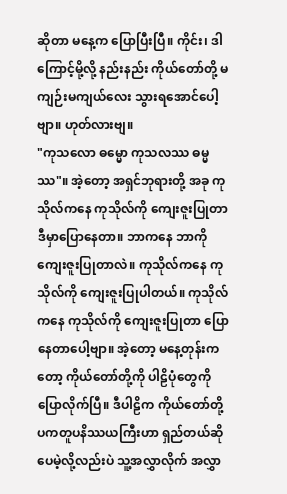ဆိုတာ မနေ့က ပြောပြီးပြီ။ ကိုင်း၊ ဒါကြောင့်မို့လို့ နည်းနည်း ကိုယ်တော်တို့ မကျဉ်းမကျယ်လေး သွားရအောင်ပေါ့ဗျာ။ ဟုတ်လားဗျ။
"ကုသလော ဓမ္မော ကုသလဿ ဓမ္မဿ"။ အဲ့တော့ အရှင်ဘုရားတို့ အခု ကုသိုလ်ကနေ ကုသိုလ်ကို ကျေးဇူးပြုတာ ဒီမှာပြောနေတာ။ ဘာကနေ ဘာကို ကျေးဇူးပြုတာလဲ။ ကုသိုလ်ကနေ ကုသိုလ်ကို ကျေးဇူးပြုပါတယ်။ ကုသိုလ်ကနေ ကုသိုလ်ကို ကျေးဇူးပြုတာ ပြောနေတာပေါ့ဗျာ။ အဲ့တော့ မနေ့တုန်းကတော့ ကိုယ်တော်တို့ကို ပါဠိပုံတွေကို ပြောလိုက်ပြီ။ ဒီပါဠိက ကိုယ်တော်တို့ ပကတူပနိဿယကြီးဟာ ရှည်တယ်ဆိုပေမဲ့လို့လည်းပဲ သူ့အလွှာလိုက် အလွှာ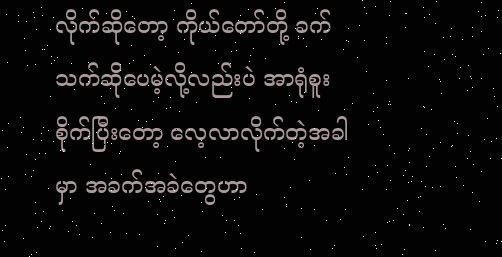လိုက်ဆိုတော့ ကိုယ်တော်တို့ ခက်သက်ဆိုပေမဲ့လို့လည်းပဲ အာရုံစူးစိုက်ပြီးတော့ လေ့လာလိုက်တဲ့အခါမှာ အခက်အခဲတွေဟာ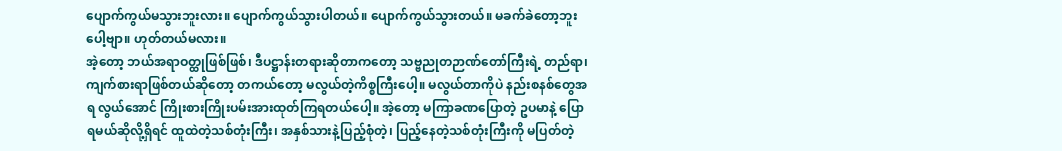ပျောက်ကွယ်မသွားဘူးလား။ ပျောက်ကွယ်သွားပါတယ်။ ပျောက်ကွယ်သွားတယ်။ မခက်ခဲတော့ဘူးပေါ့ဗျာ။ ဟုတ်တယ်မလား။
အဲ့တော့ ဘယ်အရာဝတ္ထုဖြစ်ဖြစ်၊ ဒီပဋ္ဌာန်းတရားဆိုတာကတော့ သဗ္ဗညုတဉာဏ်တော်ကြီးရဲ့ တည်ရာ၊ ကျက်စားရာဖြစ်တယ်ဆိုတော့ တကယ်တော့ မလွယ်တဲ့ကိစ္စကြီးပေါ့။ မလွယ်တာကိုပဲ နည်းစနစ်တွေအရ လွယ်အောင် ကြိုးစားကြိုးပမ်းအားထုတ်ကြရတယ်ပေါ့။ အဲ့တော့ မကြာခဏပြောတဲ့ ဥပမာနဲ့ ပြောရမယ်ဆိုလို့ရှိရင် ထူထဲတဲ့သစ်တုံးကြီး၊ အနှစ်သားနဲ့ပြည့်စုံတဲ့၊ ပြည့်နေတဲ့သစ်တုံးကြီးကို မပြတ်တဲ့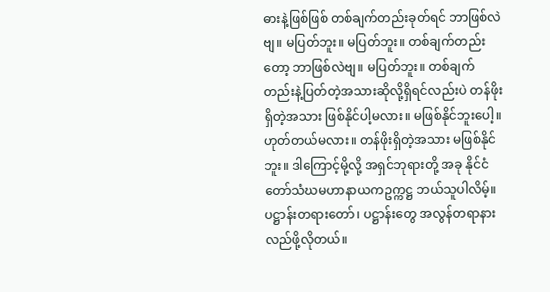ဓားနဲ့ဖြစ်ဖြစ် တစ်ချက်တည်းခုတ်ရင် ဘာဖြစ်လဲဗျ။ မပြတ်ဘူး။ မပြတ်ဘူး။ တစ်ချက်တည်းတော့ ဘာဖြစ်လဲဗျ။ မပြတ်ဘူး။ တစ်ချက်တည်းနဲ့ပြတ်တဲ့အသားဆိုလို့ရှိရင်လည်းပဲ တန်ဖိုးရှိတဲ့အသား ဖြစ်နိုင်ပါ့မလား။ မဖြစ်နိုင်ဘူးပေါ့။ ဟုတ်တယ်မလား။ တန်ဖိုးရှိတဲ့အသား မဖြစ်နိုင်ဘူး။ ဒါကြောင့်မို့လို့ အရှင်ဘုရားတို့ အခု နိုင်ငံတော်သံဃမဟာနာယကဥက္ကဋ္ဌ ဘယ်သူပါလိမ့်။ ပဋ္ဌာန်းတရားတော်၊ ပဋ္ဌာန်းတွေ အလွန်တရာနားလည်ဖို့လိုတယ်။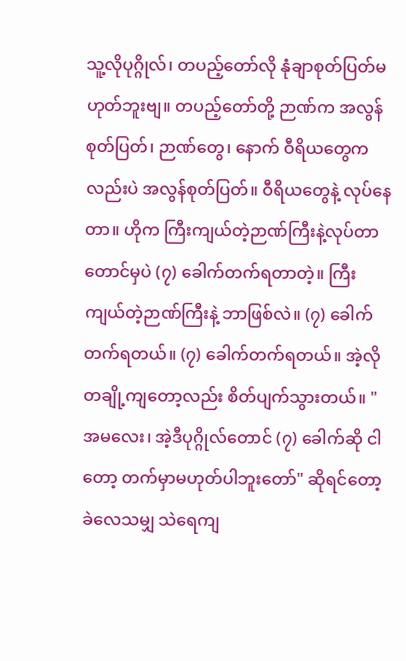သူ့လိုပုဂ္ဂိုလ်၊ တပည့်တော်လို နုံချာစုတ်ပြတ်မဟုတ်ဘူးဗျ။ တပည့်တော်တို့ ဉာဏ်က အလွန်စုတ်ပြတ်၊ ဉာဏ်တွေ၊ နောက် ဝီရိယတွေကလည်းပဲ အလွန်စုတ်ပြတ်။ ဝီရိယတွေနဲ့ လုပ်နေတာ။ ဟိုက ကြီးကျယ်တဲ့ဉာဏ်ကြီးနဲ့လုပ်တာတောင်မှပဲ (၇) ခေါက်တက်ရတာတဲ့။ ကြီးကျယ်တဲ့ဉာဏ်ကြီးနဲ့ ဘာဖြစ်လဲ။ (၇) ခေါက်တက်ရတယ်။ (၇) ခေါက်တက်ရတယ်။ အဲ့လို တချို့ကျတော့လည်း စိတ်ပျက်သွားတယ်။ "အမလေး၊ အဲ့ဒီပုဂ္ဂိုလ်တောင် (၇) ခေါက်ဆို ငါတော့ တက်မှာမဟုတ်ပါဘူးတော်" ဆိုရင်တော့ ခဲလေသမျှ သဲရေကျ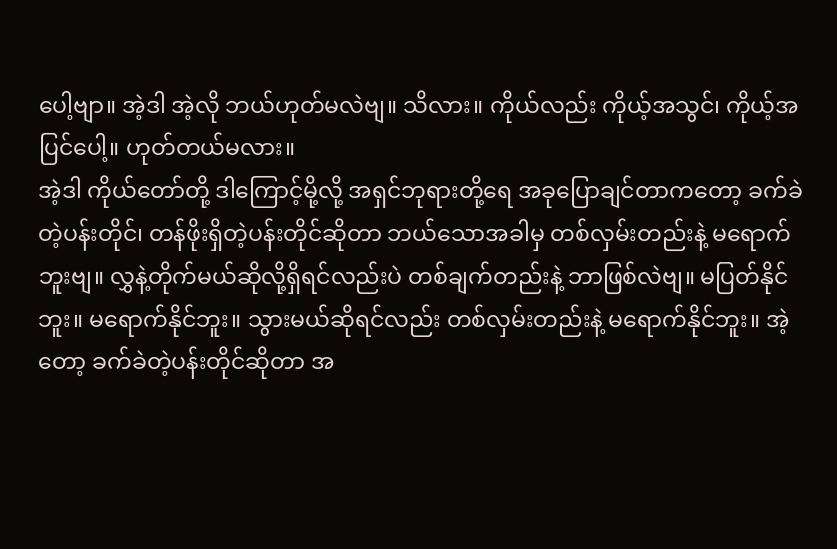ပေါ့ဗျာ။ အဲ့ဒါ အဲ့လို ဘယ်ဟုတ်မလဲဗျ။ သိလား။ ကိုယ်လည်း ကိုယ့်အသွင်၊ ကိုယ့်အပြင်ပေါ့။ ဟုတ်တယ်မလား။
အဲ့ဒါ ကိုယ်တော်တို့ ဒါကြောင့်မို့လို့ အရှင်ဘုရားတို့ရေ အခုပြောချင်တာကတော့ ခက်ခဲတဲ့ပန်းတိုင်၊ တန်ဖိုးရှိတဲ့ပန်းတိုင်ဆိုတာ ဘယ်သောအခါမှ တစ်လှမ်းတည်းနဲ့ မရောက်ဘူးဗျ။ လွှနဲ့တိုက်မယ်ဆိုလို့ရှိရင်လည်းပဲ တစ်ချက်တည်းနဲ့ ဘာဖြစ်လဲဗျ။ မပြတ်နိုင်ဘူး။ မရောက်နိုင်ဘူး။ သွားမယ်ဆိုရင်လည်း တစ်လှမ်းတည်းနဲ့ မရောက်နိုင်ဘူး။ အဲ့တော့ ခက်ခဲတဲ့ပန်းတိုင်ဆိုတာ အ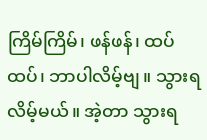ကြိမ်ကြိမ်၊ ဖန်ဖန်၊ ထပ်ထပ်၊ ဘာပါလိမ့်ဗျ။ သွားရလိမ့်မယ်။ အဲ့တာ သွားရ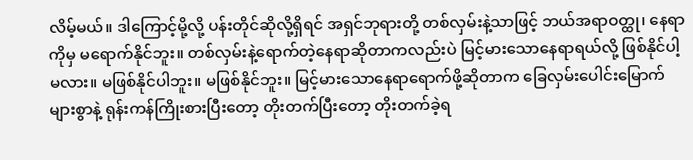လိမ့်မယ်။ ဒါကြောင့်မို့လို့ ပန်းတိုင်ဆိုလို့ရှိရင် အရှင်ဘုရားတို့ တစ်လှမ်းနဲ့သာဖြင့် ဘယ်အရာဝတ္ထု၊ နေရာကိုမှ မရောက်နိုင်ဘူး။ တစ်လှမ်းနဲ့ရောက်တဲ့နေရာဆိုတာကလည်းပဲ မြင့်မားသောနေရာရယ်လို့ ဖြစ်နိုင်ပါ့မလား။ မဖြစ်နိုင်ပါဘူး။ မဖြစ်နိုင်ဘူး။ မြင့်မားသောနေရာရောက်ဖို့ဆိုတာက ခြေလှမ်းပေါင်းမြောက်များစွာနဲ့ ရုန်းကန်ကြိုးစားပြီးတော့ တိုးတက်ပြီးတော့ တိုးတက်ခဲ့ရ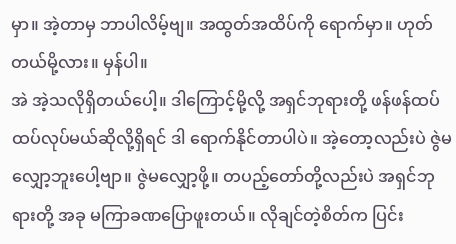မှာ။ အဲ့တာမှ ဘာပါလိမ့်ဗျ။ အထွတ်အထိပ်ကို ရောက်မှာ။ ဟုတ်တယ်မို့လား။ မှန်ပါ။
အဲ အဲ့သလိုရှိတယ်ပေါ့။ ဒါကြောင့်မို့လို့ အရှင်ဘုရားတို့ ဖန်ဖန်ထပ်ထပ်လုပ်မယ်ဆိုလို့ရှိရင် ဒါ ရောက်နိုင်တာပါပဲ။ အဲ့တော့လည်းပဲ ဇွဲမလျှော့ဘူးပေါ့ဗျာ။ ဇွဲမလျှော့ဖို့။ တပည့်တော်တို့လည်းပဲ အရှင်ဘုရားတို့ အခု မကြာခဏပြောဖူးတယ်။ လိုချင်တဲ့စိတ်က ပြင်း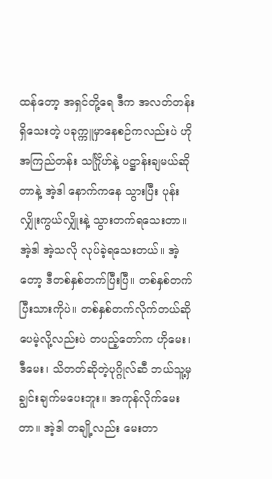ထန်တော့ အရှင်တို့ရေ ဒီက အလတ်တန်းရှိသေးတဲ့ ပခုက္ကူမှာနေစဉ်ကလည်းပဲ ဟို အကြည်တန်း သင်္ဂြိုဟ်နဲ့ ပဋ္ဌာန်းချမယ်ဆိုတာနဲ့ အဲ့ဒါ နောက်ကနေ သွားပြီး ပုန်းလျှိုးကွယ်လျှိုးနဲ့ သွားတက်ရသေးတာ။ အဲ့ဒါ အဲ့သလို လုပ်ခဲ့ရသေးတယ်။ အဲ့တော့ ဒီတစ်နှစ်တက်ပြီးပြီ။ တစ်နှစ်တက်ပြီးသားကိုပဲ။ တစ်နှစ်တက်လိုက်တယ်ဆိုပေမဲ့လို့လည်းပဲ တပည့်တော်က ဟိုမေး၊ ဒီမေး၊ သိတတ်ဆိုတဲ့ပုဂ္ဂိုလ်ဆီ ဘယ်သူ့မှ ချွင်းချက်မပေးဘူး။ အကုန်လိုက်မေးတာ။ အဲ့ဒါ တချို့လည်း မေးတာ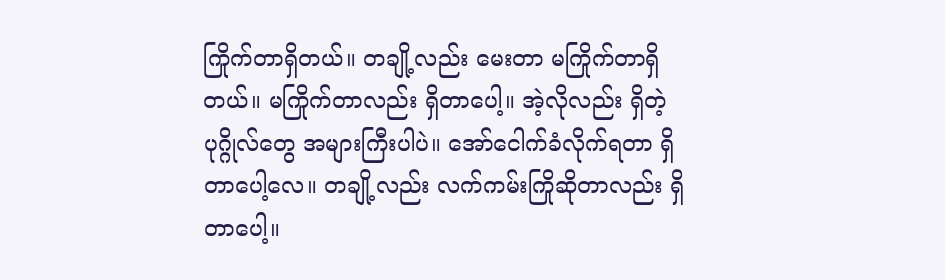ကြိုက်တာရှိတယ်။ တချို့လည်း မေးတာ မကြိုက်တာရှိတယ်။ မကြိုက်တာလည်း ရှိတာပေါ့။ အဲ့လိုလည်း ရှိတဲ့ပုဂ္ဂိုလ်တွေ အများကြီးပါပဲ။ အော်ငေါက်ခံလိုက်ရတာ ရှိတာပေါ့လေ။ တချို့လည်း လက်ကမ်းကြိုဆိုတာလည်း ရှိတာပေါ့။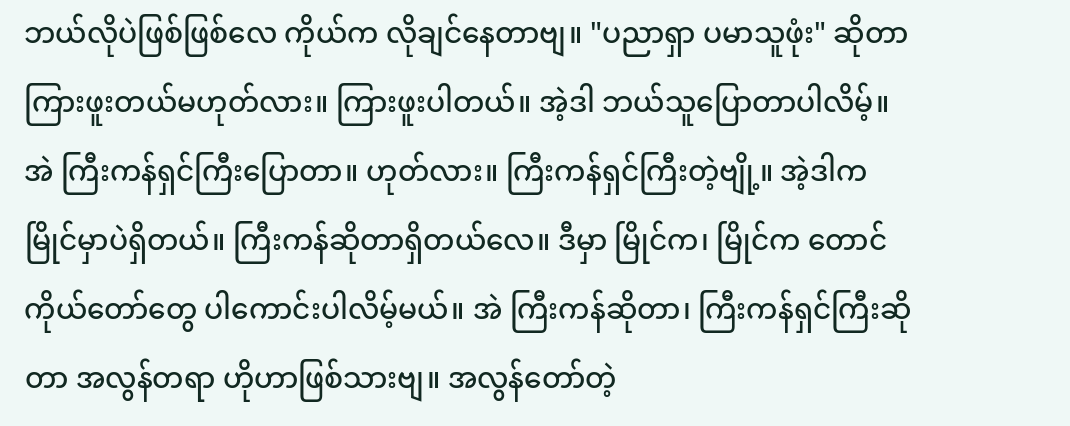ဘယ်လိုပဲဖြစ်ဖြစ်လေ ကိုယ်က လိုချင်နေတာဗျ။ "ပညာရှာ ပမာသူဖုံး" ဆိုတာ ကြားဖူးတယ်မဟုတ်လား။ ကြားဖူးပါတယ်။ အဲ့ဒါ ဘယ်သူပြောတာပါလိမ့်။ အဲ ကြီးကန်ရှင်ကြီးပြောတာ။ ဟုတ်လား။ ကြီးကန်ရှင်ကြီးတဲ့ဗျို့။ အဲ့ဒါက မြိုင်မှာပဲရှိတယ်။ ကြီးကန်ဆိုတာရှိတယ်လေ။ ဒီမှာ မြိုင်က၊ မြိုင်က တောင်ကိုယ်တော်တွေ ပါကောင်းပါလိမ့်မယ်။ အဲ ကြီးကန်ဆိုတာ၊ ကြီးကန်ရှင်ကြီးဆိုတာ အလွန်တရာ ဟိုဟာဖြစ်သားဗျ။ အလွန်တော်တဲ့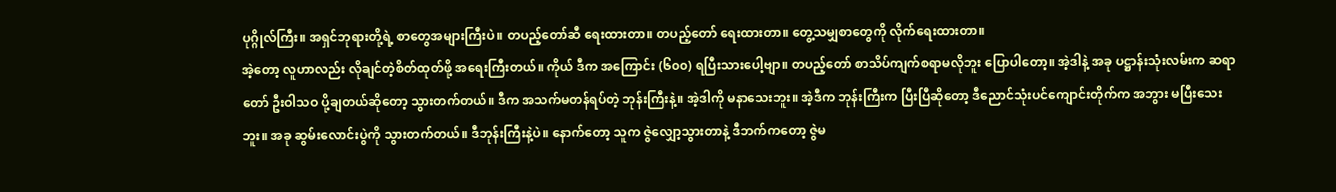ပုဂ္ဂိုလ်ကြီး။ အရှင်ဘုရားတို့ရဲ့ စာတွေအများကြီးပဲ။ တပည့်တော်ဆီ ရေးထားတာ။ တပည့်တော် ရေးထားတာ။ တွေ့သမျှစာတွေကို လိုက်ရေးထားတာ။
အဲ့တော့ လူဟာလည်း လိုချင်တဲ့စိတ်ထုတ်ဖို့ အရေးကြီးတယ်။ ကိုယ် ဒီက အကြောင်း (၆၀၀) ရပြီးသားပေါ့ဗျာ။ တပည့်တော် စာသိပ်ကျက်စရာမလိုဘူး ပြောပါတော့။ အဲ့ဒါနဲ့ အခု ပဋ္ဌာန်းသုံးလမ်းက ဆရာတော် ဦးဝါသဝ ပို့ချတယ်ဆိုတော့ သွားတက်တယ်။ ဒီက အသက်မတန်ရပ်တဲ့ ဘုန်းကြီးနဲ့။ အဲ့ဒါကို မနာသေးဘူး။ အဲ့ဒီက ဘုန်းကြီးက ပြီးပြီဆိုတော့ ဒီညောင်သုံးပင်ကျောင်းတိုက်က အဘွား မပြီးသေးဘူး။ အခု ဆွမ်းလောင်းပွဲကို သွားတက်တယ်။ ဒီဘုန်းကြီးနဲ့ပဲ။ နောက်တော့ သူက ဇွဲလျှော့သွားတာနဲ့ ဒီဘက်ကတော့ ဇွဲမ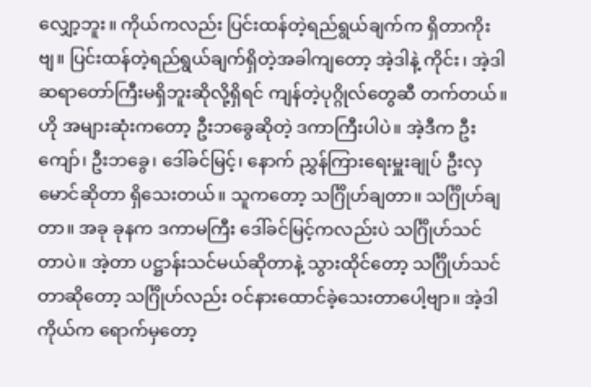လျှော့ဘူး။ ကိုယ်ကလည်း ပြင်းထန်တဲ့ရည်ရွယ်ချက်က ရှိတာကိုးဗျ။ ပြင်းထန်တဲ့ရည်ရွယ်ချက်ရှိတဲ့အခါကျတော့ အဲ့ဒါနဲ့ ကိုင်း၊ အဲ့ဒါ ဆရာတော်ကြီးမရှိဘူးဆိုလို့ရှိရင် ကျန်တဲ့ပုဂ္ဂိုလ်တွေဆီ တက်တယ်။ ဟို အများဆုံးကတော့ ဦးဘခွေဆိုတဲ့ ဒကာကြီးပါပဲ။ အဲ့ဒီက ဦးကျော်၊ ဦးဘခွေ၊ ဒေါ်ခင်မြင့်၊ နောက် ညွှန်ကြားရေးမှူးချုပ် ဦးလှမောင်ဆိုတာ ရှိသေးတယ်။ သူကတော့ သင်္ဂြိုဟ်ချတာ။ သင်္ဂြိုဟ်ချတာ။ အခု ခုနက ဒကာမကြီး ဒေါ်ခင်မြင့်ကလည်းပဲ သင်္ဂြိုဟ်သင်တာပဲ။ အဲ့တာ ပဋ္ဌာန်းသင်မယ်ဆိုတာနဲ့ သွားထိုင်တော့ သင်္ဂြိုဟ်သင်တာဆိုတော့ သင်္ဂြိုဟ်လည်း ဝင်နားထောင်ခဲ့သေးတာပေါ့ဗျာ။ အဲ့ဒါ ကိုယ်က ရောက်မှတော့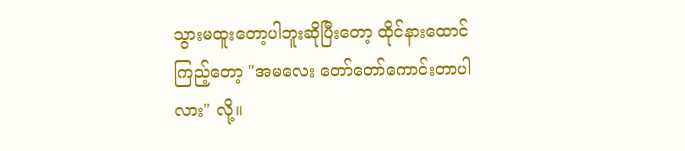သွားမထူးတော့ပါဘူးဆိုပြီးတော့ ထိုင်နားထောင်ကြည့်တော့ "အမလေး တော်တော်ကောင်းတာပါလား" လို့။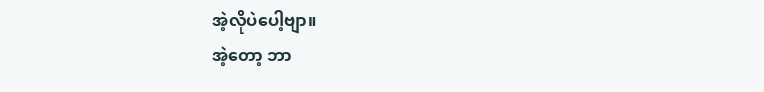အဲ့လိုပဲပေါ့ဗျာ။
အဲ့တော့ ဘာ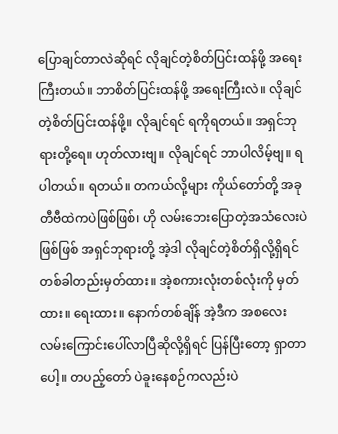ပြောချင်တာလဲဆိုရင် လိုချင်တဲ့စိတ်ပြင်းထန်ဖို့ အရေးကြီးတယ်။ ဘာစိတ်ပြင်းထန်ဖို့ အရေးကြီးလဲ။ လိုချင်တဲ့စိတ်ပြင်းထန်ဖို့။ လိုချင်ရင် ရကိုရတယ်။ အရှင်ဘုရားတို့ရေ။ ဟုတ်လားဗျ။ လိုချင်ရင် ဘာပါလိမ့်ဗျ။ ရပါတယ်။ ရတယ်။ တကယ်လို့များ ကိုယ်တော်တို့ အခု တီဗီထဲကပဲဖြစ်ဖြစ်၊ ဟို လမ်းဘေးပြောတဲ့အသံလေးပဲဖြစ်ဖြစ် အရှင်ဘုရားတို့ အဲ့ဒါ လိုချင်တဲ့စိတ်ရှိလို့ရှိရင် တစ်ခါတည်းမှတ်ထား။ အဲ့စကားလုံးတစ်လုံးကို မှတ်ထား။ ရေးထား။ နောက်တစ်ချိန် အဲ့ဒီက အစလေး လမ်းကြောင်းပေါ်လာပြီဆိုလို့ရှိရင် ပြန်ပြီးတော့ ရှာတာပေါ့။ တပည့်တော် ပဲခူးနေစဉ်ကလည်းပဲ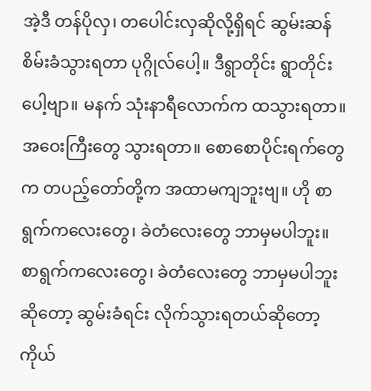အဲ့ဒီ တန်ပိုလှ၊ တပေါင်းလှဆိုလို့ရှိရင် ဆွမ်းဆန်စိမ်းခံသွားရတာ ပုဂ္ဂိုလ်ပေါ့။ ဒီရွာတိုင်း ရွာတိုင်းပေါ့ဗျာ။ မနက် သုံးနာရီလောက်က ထသွားရတာ။ အဝေးကြီးတွေ သွားရတာ။ စောစောပိုင်းရက်တွေက တပည့်တော်တို့က အထာမကျဘူးဗျ။ ဟို စာရွက်ကလေးတွေ၊ ခဲတံလေးတွေ ဘာမှမပါဘူး။ စာရွက်ကလေးတွေ၊ ခဲတံလေးတွေ ဘာမှမပါဘူးဆိုတော့ ဆွမ်းခံရင်း လိုက်သွားရတယ်ဆိုတော့ ကိုယ်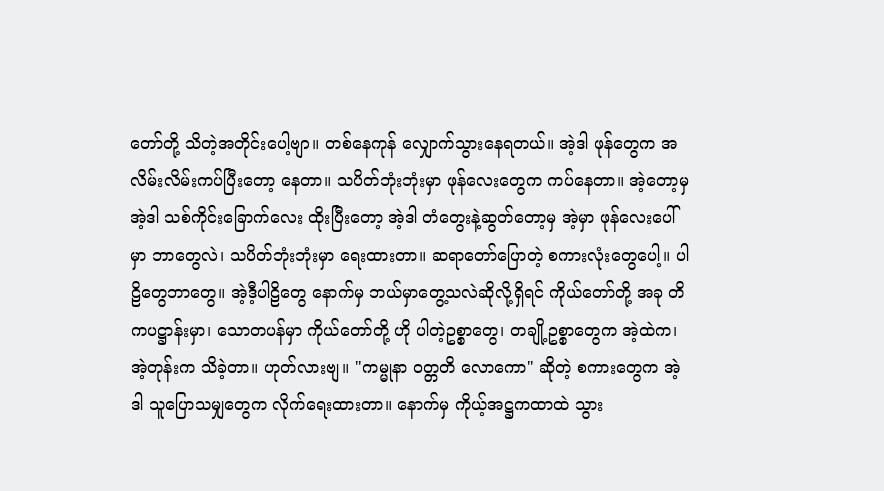တော်တို့ သိတဲ့အတိုင်းပေါ့ဗျာ။ တစ်နေကုန် လျှောက်သွားနေရတယ်။ အဲ့ဒါ ဖုန်တွေက အလိမ်းလိမ်းကပ်ပြီးတော့ နေတာ။ သပိတ်ဘုံးဘုံးမှာ ဖုန်လေးတွေက ကပ်နေတာ။ အဲ့တော့မှ အဲ့ဒါ သစ်ကိုင်းခြောက်လေး ထိုးပြီးတော့ အဲ့ဒါ တံတွေးနဲ့ဆွတ်တော့မှ အဲ့မှာ ဖုန်လေးပေါ်မှာ ဘာတွေလဲ၊ သပိတ်ဘုံးဘုံးမှာ ရေးထားတာ။ ဆရာတော်ပြောတဲ့ စကားလုံးတွေပေါ့။ ပါဠိတွေဘာတွေ။ အဲ့ဒီ့ပါဠိတွေ နောက်မှ ဘယ်မှာတွေ့သလဲဆိုလို့ရှိရင် ကိုယ်တော်တို့ အခု တိကပဋ္ဌာန်းမှာ၊ သောတပန်မှာ ကိုယ်တော်တို့ ဟို ပါတဲ့ဥစ္စာတွေ၊ တချို့ဥစ္စာတွေက အဲ့ထဲက၊ အဲ့တုန်းက သိခဲ့တာ။ ဟုတ်လားဗျ။ "ကမ္မုနာ ဝတ္တတိ လောကော" ဆိုတဲ့ စကားတွေက အဲ့ဒါ သူပြောသမျှတွေက လိုက်ရေးထားတာ။ နောက်မှ ကိုယ့်အဋ္ဌကထာထဲ သွား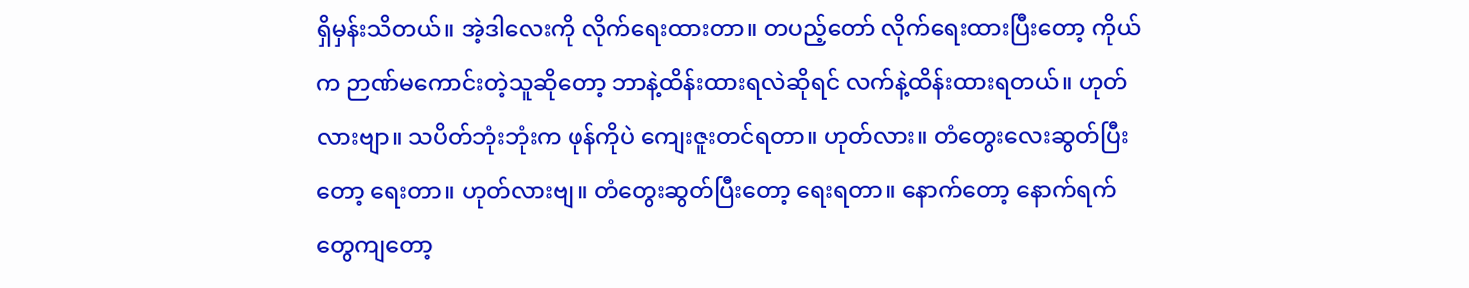ရှိမှန်းသိတယ်။ အဲ့ဒါလေးကို လိုက်ရေးထားတာ။ တပည့်တော် လိုက်ရေးထားပြီးတော့ ကိုယ်က ဉာဏ်မကောင်းတဲ့သူဆိုတော့ ဘာနဲ့ထိန်းထားရလဲဆိုရင် လက်နဲ့ထိန်းထားရတယ်။ ဟုတ်လားဗျာ။ သပိတ်ဘုံးဘုံးက ဖုန်ကိုပဲ ကျေးဇူးတင်ရတာ။ ဟုတ်လား။ တံတွေးလေးဆွတ်ပြီးတော့ ရေးတာ။ ဟုတ်လားဗျ။ တံတွေးဆွတ်ပြီးတော့ ရေးရတာ။ နောက်တော့ နောက်ရက်တွေကျတော့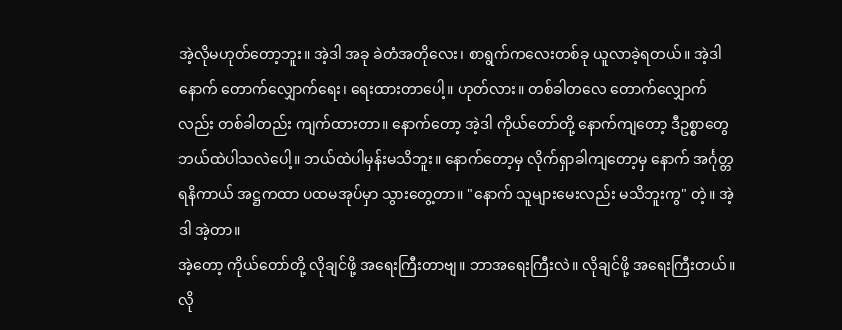အဲ့လိုမဟုတ်တော့ဘူး။ အဲ့ဒါ အခု ခဲတံအတိုလေး၊ စာရွက်ကလေးတစ်ခု ယူလာခဲ့ရတယ်။ အဲ့ဒါ နောက် တောက်လျှောက်ရေး၊ ရေးထားတာပေါ့။ ဟုတ်လား။ တစ်ခါတလေ တောက်လျှောက်လည်း တစ်ခါတည်း ကျက်ထားတာ။ နောက်တော့ အဲ့ဒါ ကိုယ်တော်တို့ နောက်ကျတော့ ဒီဥစ္စာတွေ ဘယ်ထဲပါသလဲပေါ့။ ဘယ်ထဲပါမှန်းမသိဘူး။ နောက်တော့မှ လိုက်ရှာခါကျတော့မှ နောက် အင်္ဂုတ္တရနိကာယ် အဋ္ဌကထာ ပထမအုပ်မှာ သွားတွေ့တာ။ "နောက် သူများမေးလည်း မသိဘူးကွ" တဲ့။ အဲ့ဒါ အဲ့တာ။
အဲ့တော့ ကိုယ်တော်တို့ လိုချင်ဖို့ အရေးကြီးတာဗျ။ ဘာအရေးကြီးလဲ။ လိုချင်ဖို့ အရေးကြီးတယ်။ လို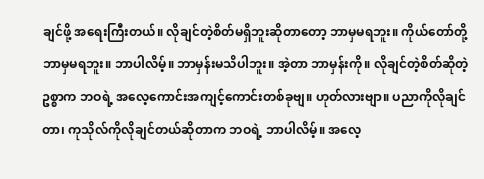ချင်ဖို့ အရေးကြီးတယ်။ လိုချင်တဲ့စိတ်မရှိဘူးဆိုတာတော့ ဘာမှမရဘူး။ ကိုယ်တော်တို့ ဘာမှမရဘူး။ ဘာပါလိမ့်။ ဘာမှန်းမသိပါဘူး။ အဲ့တာ ဘာမှန်းကို။ လိုချင်တဲ့စိတ်ဆိုတဲ့ဥစ္စာက ဘဝရဲ့ အလေ့ကောင်းအကျင့်ကောင်းတစ်ခုဗျ။ ဟုတ်လားဗျာ။ ပညာကိုလိုချင်တာ၊ ကုသိုလ်ကိုလိုချင်တယ်ဆိုတာက ဘဝရဲ့ ဘာပါလိမ့်။ အလေ့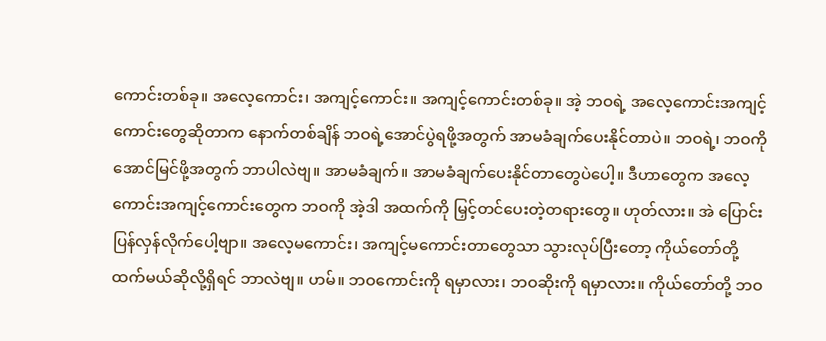ကောင်းတစ်ခု။ အလေ့ကောင်း၊ အကျင့်ကောင်း။ အကျင့်ကောင်းတစ်ခု။ အဲ့ ဘဝရဲ့ အလေ့ကောင်းအကျင့်ကောင်းတွေဆိုတာက နောက်တစ်ချိန် ဘဝရဲ့အောင်ပွဲရဖို့အတွက် အာမခံချက်ပေးနိုင်တာပဲ။ ဘဝရဲ့၊ ဘဝကို အောင်မြင်ဖို့အတွက် ဘာပါလဲဗျ။ အာမခံချက်။ အာမခံချက်ပေးနိုင်တာတွေပဲပေါ့။ ဒီဟာတွေက အလေ့ကောင်းအကျင့်ကောင်းတွေက ဘဝကို အဲ့ဒါ အထက်ကို မြှင့်တင်ပေးတဲ့တရားတွေ။ ဟုတ်လား။ အဲ ပြောင်းပြန်လှန်လိုက်ပေါ့ဗျာ။ အလေ့မကောင်း၊ အကျင့်မကောင်းတာတွေသာ သွားလုပ်ပြီးတော့ ကိုယ်တော်တို့ ထက်မယ်ဆိုလို့ရှိရင် ဘာလဲဗျ။ ဟမ်။ ဘဝကောင်းကို ရမှာလား၊ ဘဝဆိုးကို ရမှာလား။ ကိုယ်တော်တို့ ဘဝ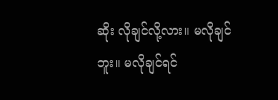ဆိုး လိုချင်လို့လား။ မလိုချင်ဘူး။ မလိုချင်ရင်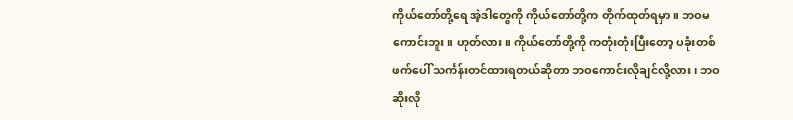ကိုယ်တော်တို့ရေ အဲ့ဒါတွေကို ကိုယ်တော်တို့က တိုက်ထုတ်ရမှာ။ ဘဝမကောင်းဘူး။ ဟုတ်လား။ ကိုယ်တော်တို့ကို ကတုံးတုံးပြီးတော့ ပခုံးတစ်ဖက်ပေါ် သင်္ကန်းတင်ထားရတယ်ဆိုတာ ဘဝကောင်းလိုချင်လို့လား၊ ဘဝဆိုးလို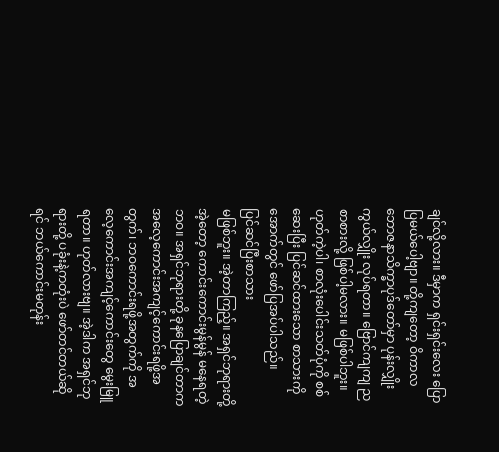ချင်လို့လား။ ဒီမှာက ရှင်းရှင်းလေး ပြောပြမယ်ပေါ့ဗျာ။ တို့ကျတော့ ဝိကာလဘောဇနာသိက္ခာပုဒ်တော်မှာ ပုန်းလျှိုးကွယ်လျှိုး လုပ်ရတာ။ ဗြောင်ကျကျ ညစာစားလို့ ဖြစ်ပါ့မလား။ မဖြစ်ပါဘူး။
ဟုတ်ကဲ့ပါ၊ စာလုံးပေါင်းသတ်ပုံကို စစ်ဆေးပြီး ပြင်ဆင်ထားသော စာသားကို အောက်တွင် ဖော်ပြအပ်ပါသည်။
ပြင်ဆင်ပြီးစာသား
မဖြစ်ဘူး။ အဲ့တာကြည့်။ အရှင်ဘုရားတို့ အဲ့တော့ ကောင်းကောင်းမွန်မွန် မနေရတဲ့ဘဝ။ အရှင်ဘုရားတို့ ခုနပြောချင်တာက အလေ့ကောင်းအကျင့်ကောင်းရဖို့အတွက်၊ ဘဝကောင်းရဖို့အတွက်ကို အလေ့ကောင်းအကျင့်ကောင်းတွေ မွေးမြူရတာ။ ဟုတ်လားဗျ။ အဲ့ဒါက အရှင်ဘုရားတို့ ပခုံးနဲ့ကတုံးပဲ ဖော်တင်တယ်ဆိုရင် ဘယ်ကောင်းမတုန်း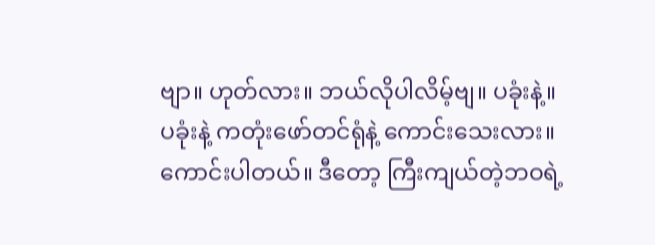ဗျာ။ ဟုတ်လား။ ဘယ်လိုပါလိမ့်ဗျ။ ပခုံးနဲ့။ ပခုံးနဲ့ ကတုံးဖော်တင်ရုံနဲ့ ကောင်းသေးလား။ ကောင်းပါတယ်။ ဒီတော့ ကြီးကျယ်တဲ့ဘဝရဲ့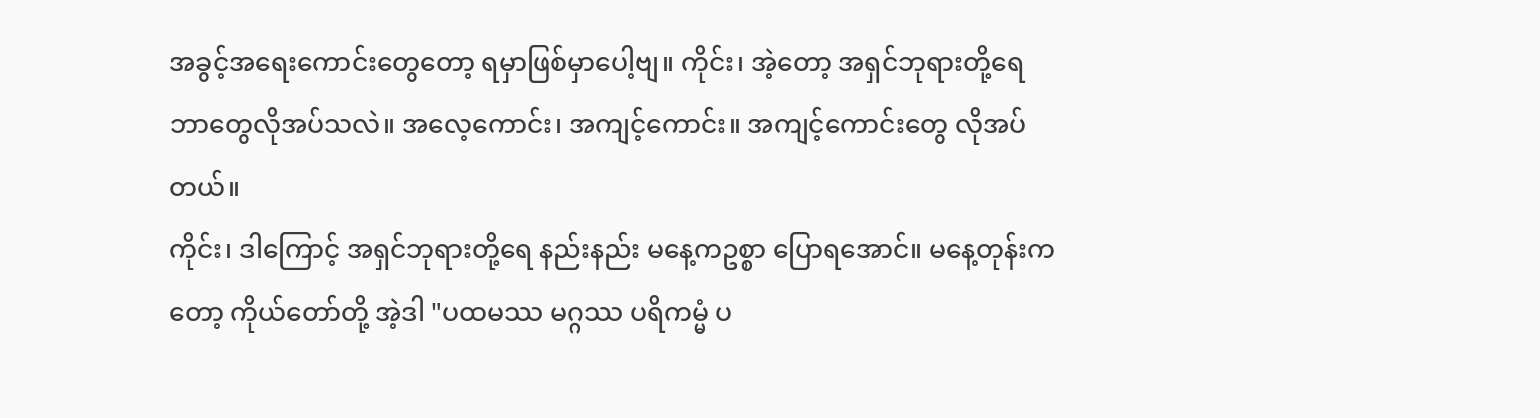အခွင့်အရေးကောင်းတွေတော့ ရမှာဖြစ်မှာပေါ့ဗျ။ ကိုင်း၊ အဲ့တော့ အရှင်ဘုရားတို့ရေ ဘာတွေလိုအပ်သလဲ။ အလေ့ကောင်း၊ အကျင့်ကောင်း။ အကျင့်ကောင်းတွေ လိုအပ်တယ်။
ကိုင်း၊ ဒါကြောင့် အရှင်ဘုရားတို့ရေ နည်းနည်း မနေ့ကဥစ္စာ ပြောရအောင်။ မနေ့တုန်းကတော့ ကိုယ်တော်တို့ အဲ့ဒါ "ပထမဿ မဂ္ဂဿ ပရိကမ္မံ ပ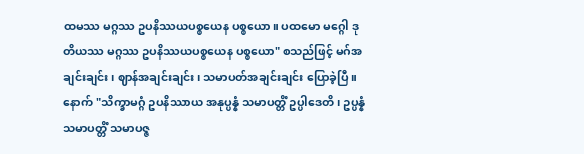ထမဿ မဂ္ဂဿ ဥပနိဿယပစ္စယေန ပစ္စယော။ ပထမော မဂ္ဂေါ ဒုတိယဿ မဂ္ဂဿ ဥပနိဿယပစ္စယေန ပစ္စယော" စသည်ဖြင့် မဂ်အချင်းချင်း၊ ဈာန်အချင်းချင်း၊ သမာပတ်အချင်းချင်း ပြောခဲ့ပြီ။ နောက် "သိက္ခာမဂ္ဂံ ဥပနိဿာယ အနုပ္ပန္နံ သမာပတ္တိံ ဥပ္ပါဒေတိ၊ ဥပ္ပန္နံ သမာပတ္တိံ သမာပဇ္ဇ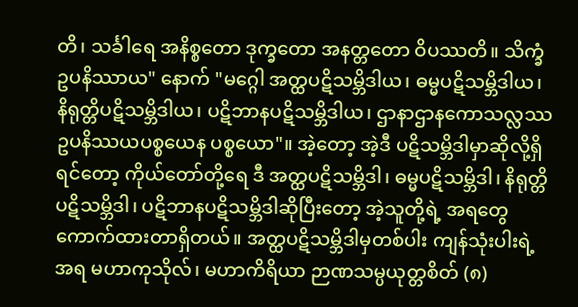တိ၊ သင်္ခါရေ အနိစ္စတော ဒုက္ခတော အနတ္တတော ဝိပဿတိ။ သိက္ခံ ဥပနိဿာယ" နောက် "မဂ္ဂေါ အတ္ထပဋိသမ္ဘိဒါယ၊ ဓမ္မပဋိသမ္ဘိဒါယ၊ နိရုတ္တိပဋိသမ္ဘိဒါယ၊ ပဋိဘာနပဋိသမ္ဘိဒါယ၊ ဌာနာဌာနကောသလ္လဿ ဥပနိဿယပစ္စယေန ပစ္စယော"။ အဲ့တော့ အဲ့ဒီ ပဋိသမ္ဘိဒါမှာဆိုလို့ရှိရင်တော့ ကိုယ်တော်တို့ရေ ဒီ အတ္ထပဋိသမ္ဘိဒါ၊ ဓမ္မပဋိသမ္ဘိဒါ၊ နိရုတ္တိပဋိသမ္ဘိဒါ၊ ပဋိဘာနပဋိသမ္ဘိဒါဆိုပြီးတော့ အဲ့သူတို့ရဲ့ အရတွေ ကောက်ထားတာရှိတယ်။ အတ္ထပဋိသမ္ဘိဒါမှတစ်ပါး ကျန်သုံးပါးရဲ့အရ မဟာကုသိုလ်၊ မဟာကိရိယာ ဉာဏသမ္ပယုတ္တစိတ် (၈)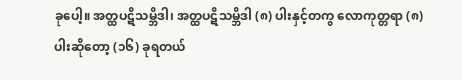ခုပေါ့။ အတ္ထပဋိသမ္ဘိဒါ၊ အတ္ထပဋိသမ္ဘိဒါ (၈) ပါးနှင့်တကွ လောကုတ္တရာ (၈) ပါးဆိုတော့ (၁၆) ခုရတယ်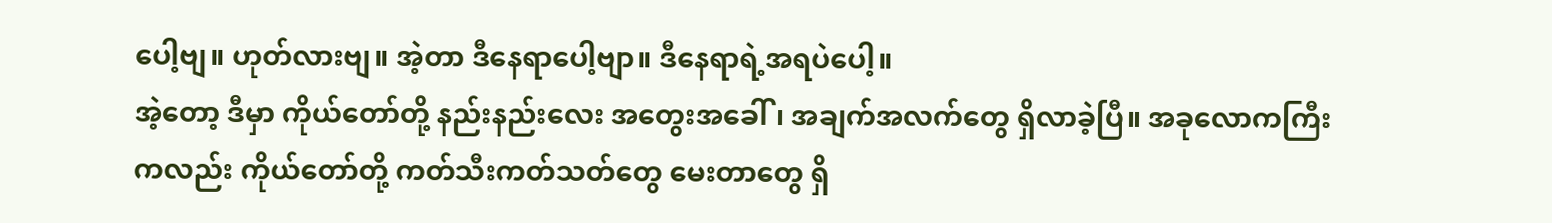ပေါ့ဗျ။ ဟုတ်လားဗျ။ အဲ့တာ ဒီနေရာပေါ့ဗျာ။ ဒီနေရာရဲ့အရပဲပေါ့။
အဲ့တော့ ဒီမှာ ကိုယ်တော်တို့ နည်းနည်းလေး အတွေးအခေါ်၊ အချက်အလက်တွေ ရှိလာခဲ့ပြီ။ အခုလောကကြီးကလည်း ကိုယ်တော်တို့ ကတ်သီးကတ်သတ်တွေ မေးတာတွေ ရှိ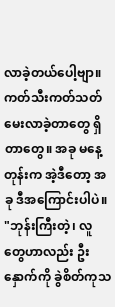လာခဲ့တယ်ပေါ့ဗျာ။ ကတ်သီးကတ်သတ် မေးလာခဲ့တာတွေ ရှိတာတွေ။ အခု မနေ့တုန်းက အဲ့ဒီတော့ အခု ဒီအကြောင်းပါပဲ။ "ဘုန်းကြီးတဲ့၊ လူတွေဟာလည်း ဦးနှောက်ကို ခွဲစိတ်ကုသ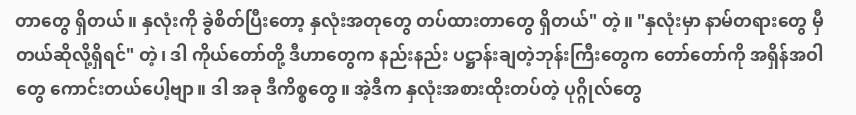တာတွေ ရှိတယ်။ နှလုံးကို ခွဲစိတ်ပြီးတော့ နှလုံးအတုတွေ တပ်ထားတာတွေ ရှိတယ်" တဲ့။ "နှလုံးမှာ နာမ်တရားတွေ မှီတယ်ဆိုလို့ရှိရင်" တဲ့၊ ဒါ ကိုယ်တော်တို့ ဒီဟာတွေက နည်းနည်း ပဋ္ဌာန်းချတဲ့ဘုန်းကြီးတွေက တော်တော်ကို အရှိန်အဝါတွေ ကောင်းတယ်ပေါ့ဗျာ။ ဒါ အခု ဒီကိစ္စတွေ။ အဲ့ဒီက နှလုံးအစားထိုးတပ်တဲ့ ပုဂ္ဂိုလ်တွေ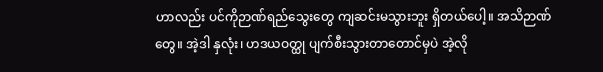ဟာလည်း ပင်ကိုဉာဏ်ရည်သွေးတွေ ကျဆင်းမသွားဘူး ရှိတယ်ပေါ့။ အသိဉာဏ်တွေ။ အဲ့ဒါ နှလုံး၊ ဟဒယဝတ္ထု ပျက်စီးသွားတာတောင်မှပဲ အဲ့လို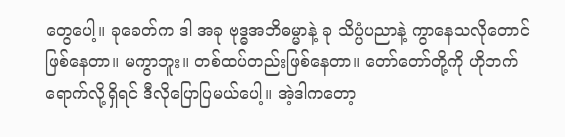တွေပေါ့။ ခုခေတ်က ဒါ အခု ဗုဒ္ဓအဘိဓမ္မာနဲ့ ခု သိပ္ပံပညာနဲ့ ကွာနေသလိုတောင် ဖြစ်နေတာ။ မကွာဘူး။ တစ်ထပ်တည်းဖြစ်နေတာ။ တော်တော်တို့ကို ဟိုဘက်ရောက်လို့ရှိရင် ဒီလိုပြောပြမယ်ပေါ့။ အဲ့ဒါကတော့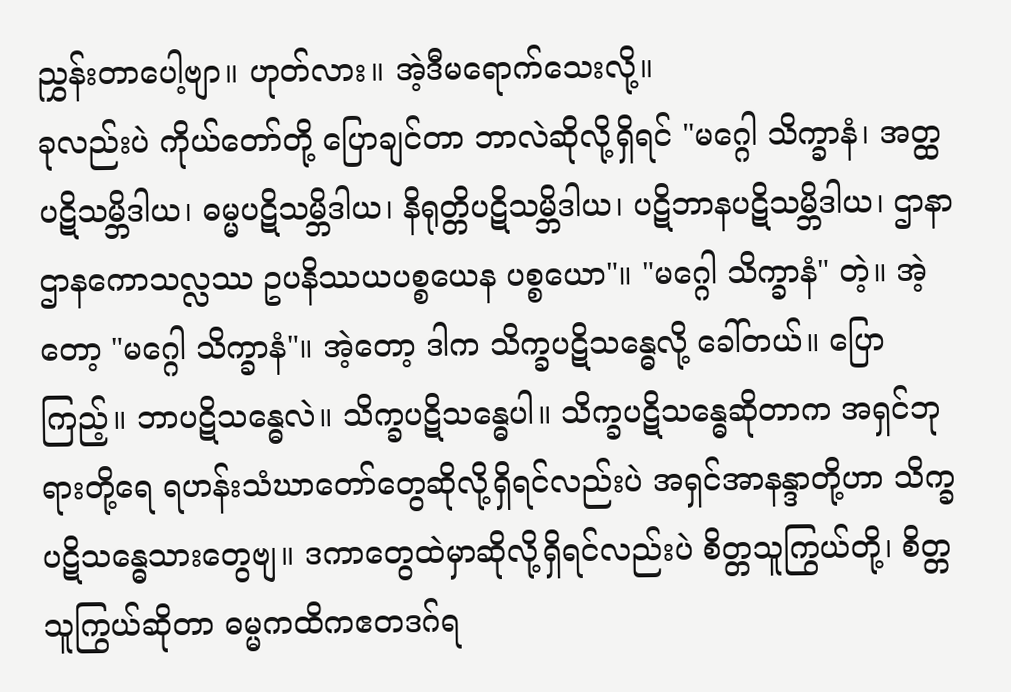ညွှန်းတာပေါ့ဗျာ။ ဟုတ်လား။ အဲ့ဒီမရောက်သေးလို့။
ခုလည်းပဲ ကိုယ်တော်တို့ ပြောချင်တာ ဘာလဲဆိုလို့ရှိရင် "မဂ္ဂေါ သိက္ခာနံ၊ အတ္ထပဋိသမ္ဘိဒါယ၊ ဓမ္မပဋိသမ္ဘိဒါယ၊ နိရုတ္တိပဋိသမ္ဘိဒါယ၊ ပဋိဘာနပဋိသမ္ဘိဒါယ၊ ဌာနာဌာနကောသလ္လဿ ဥပနိဿယပစ္စယေန ပစ္စယော"။ "မဂ္ဂေါ သိက္ခာနံ" တဲ့။ အဲ့တော့ "မဂ္ဂေါ သိက္ခာနံ"။ အဲ့တော့ ဒါက သိက္ခပဋိသန္ဓေလို့ ခေါ်တယ်။ ပြောကြည့်။ ဘာပဋိသန္ဓေလဲ။ သိက္ခပဋိသန္ဓေပါ။ သိက္ခပဋိသန္ဓေဆိုတာက အရှင်ဘုရားတို့ရေ ရဟန်းသံဃာတော်တွေဆိုလို့ရှိရင်လည်းပဲ အရှင်အာနန္ဒာတို့ဟာ သိက္ခပဋိသန္ဓေသားတွေဗျ။ ဒကာတွေထဲမှာဆိုလို့ရှိရင်လည်းပဲ စိတ္တသူကြွယ်တို့၊ စိတ္တသူကြွယ်ဆိုတာ ဓမ္မကထိကဧတဒဂ်ရ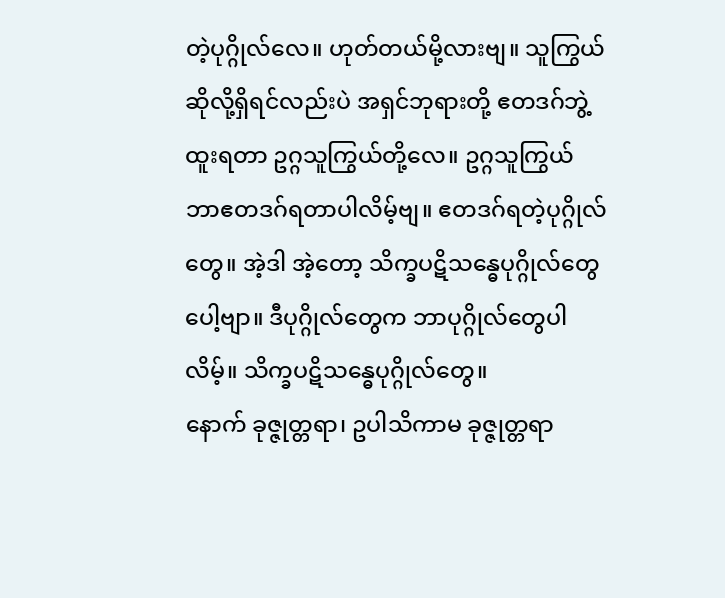တဲ့ပုဂ္ဂိုလ်လေ။ ဟုတ်တယ်မို့လားဗျ။ သူကြွယ်ဆိုလို့ရှိရင်လည်းပဲ အရှင်ဘုရားတို့ ဧတဒဂ်ဘွဲ့ထူးရတာ ဥဂ္ဂသူကြွယ်တို့လေ။ ဥဂ္ဂသူကြွယ် ဘာဧတဒဂ်ရတာပါလိမ့်ဗျ။ ဧတဒဂ်ရတဲ့ပုဂ္ဂိုလ်တွေ။ အဲ့ဒါ အဲ့တော့ သိက္ခပဋိသန္ဓေပုဂ္ဂိုလ်တွေပေါ့ဗျာ။ ဒီပုဂ္ဂိုလ်တွေက ဘာပုဂ္ဂိုလ်တွေပါလိမ့်။ သိက္ခပဋိသန္ဓေပုဂ္ဂိုလ်တွေ။
နောက် ခုဇ္ဇုတ္တရာ၊ ဥပါသိကာမ ခုဇ္ဇုတ္တရာ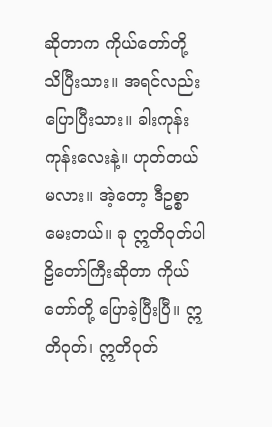ဆိုတာက ကိုယ်တော်တို့ သိပြီးသား။ အရင်လည်း ပြောပြီးသား။ ခါးကုန်းကုန်းလေးနဲ့။ ဟုတ်တယ်မလား။ အဲ့တော့ ဒီဥစ္စာမေးတယ်။ ခု ဣတိဝုတ်ပါဠိတော်ကြီးဆိုတာ ကိုယ်တော်တို့ ပြောခဲ့ပြီးပြီ။ ဣတိဝုတ်၊ ဣတိဝုတ်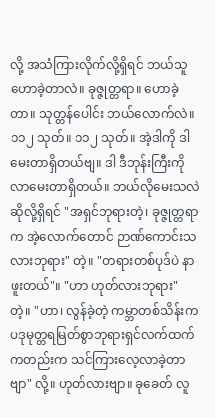လို့ အသံကြားလိုက်လို့ရှိရင် ဘယ်သူဟောခဲ့တာလဲ။ ခုဇ္ဇုတ္တရာ။ ဟောခဲ့တာ။ သုတ္တန်ပေါင်း ဘယ်လောက်လဲ။ ၁၁၂ သုတ်။ ၁၁၂ သုတ်။ အဲ့ဒါကို ဒါ မေးတာရှိတယ်ဗျ။ ဒါ ဒီဘုန်းကြီးကို လာမေးတာရှိတယ်။ ဘယ်လိုမေးသလဲဆိုလို့ရှိရင် "အရှင်ဘုရားတဲ့၊ ခုဇ္ဇုတ္တရာက အဲ့လောက်တောင် ဉာဏ်ကောင်းသလားဘုရား" တဲ့။ "တရားတစ်ပုဒ်ပဲ နာဖူးတယ်"။ "ဟာ ဟုတ်လားဘုရား" တဲ့။ "ဟာ၊ လွန်ခဲ့တဲ့ ကမ္ဘာတစ်သိန်းက ပဒုမုတ္တရမြတ်စွာဘုရားရှင်လက်ထက်ကတည်းက သင်ကြားလေ့လာခဲ့တာဗျာ" လို့။ ဟုတ်လားဗျာ။ ခုခေတ် လူ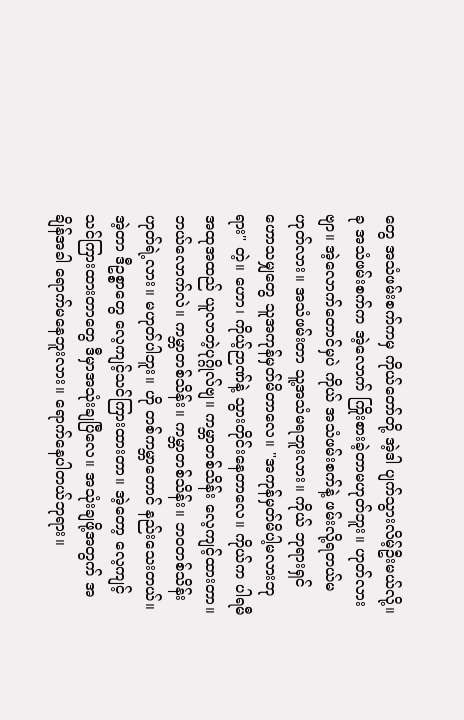တွေ အသံဖမ်းစက်ကမှ ကိုယ်တော်တို့ အဲ့ဒါ ပျက်သွားလိမ့်ဦးမယ်လို့။ ခု အသံဖမ်းစက်က အဲ့လောက် ကြိုးစားခဲ့တာမဟုတ်ဘူး။ ဟုတ်လားဗျာ။ အဲ့လောက်တောင်မှပဲ ကိုယ် အသံဖမ်းစက်နဲ့ ဖမ်းလို့ရတယ်မဟုတ်လား။ အသံဖမ်းတာ သူ့အသံမရဘူးလား။ ကိုယ် ဘုရားရှင်ဟောသမျှတွေ သူအကုန်မှတ်မိတာလေ။ "အကုန်မှတ်မိပါ့မလားဘုရား" တဲ့။ ဟော၊ ကိုယ့်ဉာဏ်နဲ့ သွားတိုင်းနေတာလေ။ ကိုယ်က ပါရမီအထုအထည် ယူလာတဲ့ပုဂ္ဂိုလ်ဗျ။ ကမ္ဘာတစ်သိန်း လေ့ကျင့်ထားတာ။ ဘယ်လောက်လဲ။ ကမ္ဘာတစ်သိန်း။ ကမ္ဘာတစ်သိန်း။ ဘဝတစ်သိန်း ဟုတ်ရဲ့လား။ မဟုတ်ပါဘူး။ ဟို တစ်ကမ္ဘာတောင် နည်းသေးတယ်။ အဲ့တာ ဒီဥစ္စာတွေ လေ့ကျင့်သင်ကြားထားတာ။ အဲ့တော့ လေ့ကျင့်သင်ကြားထားတာတွေ ဒီမှာအသုံးချပြီလေ။ အသုံးချဖို့အတွက် အချိန်အခါ ရောက်မနေဘူးလား။ ရောက်နေပါတယ်ဘုရား။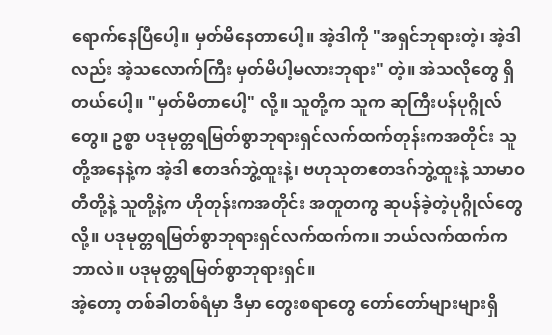ရောက်နေပြီပေါ့။ မှတ်မိနေတာပေါ့။ အဲ့ဒါကို "အရှင်ဘုရားတဲ့၊ အဲ့ဒါလည်း အဲ့သလောက်ကြီး မှတ်မိပါ့မလားဘုရား" တဲ့။ အဲသလိုတွေ ရှိတယ်ပေါ့။ "မှတ်မိတာပေါ့" လို့။ သူတို့က သူက ဆုကြီးပန်ပုဂ္ဂိုလ်တွေ။ ဥစ္စာ ပဒုမုတ္တရမြတ်စွာဘုရားရှင်လက်ထက်တုန်းကအတိုင်း သူတို့အနေနဲ့က အဲ့ဒါ ဧတဒဂ်ဘွဲ့ထူးနဲ့၊ ဗဟုသုတဧတဒဂ်ဘွဲ့ထူးနဲ့ သာမာဝတီတို့နဲ့ သူတို့နဲ့က ဟိုတုန်းကအတိုင်း အတူတကွ ဆုပန်ခဲ့တဲ့ပုဂ္ဂိုလ်တွေလို့။ ပဒုမုတ္တရမြတ်စွာဘုရားရှင်လက်ထက်က။ ဘယ်လက်ထက်က ဘာလဲ။ ပဒုမုတ္တရမြတ်စွာဘုရားရှင်။
အဲ့တော့ တစ်ခါတစ်ရံမှာ ဒီမှာ တွေးစရာတွေ တော်တော်များများရှိ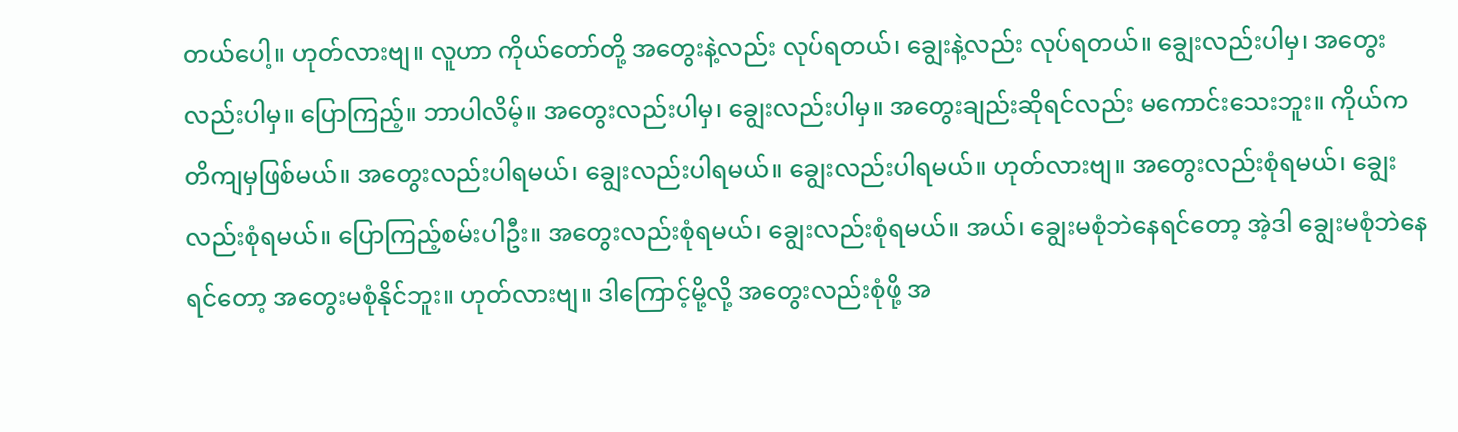တယ်ပေါ့။ ဟုတ်လားဗျ။ လူဟာ ကိုယ်တော်တို့ အတွေးနဲ့လည်း လုပ်ရတယ်၊ ချွေးနဲ့လည်း လုပ်ရတယ်။ ချွေးလည်းပါမှ၊ အတွေးလည်းပါမှ။ ပြောကြည့်။ ဘာပါလိမ့်။ အတွေးလည်းပါမှ၊ ချွေးလည်းပါမှ။ အတွေးချည်းဆိုရင်လည်း မကောင်းသေးဘူး။ ကိုယ်က တိကျမှဖြစ်မယ်။ အတွေးလည်းပါရမယ်၊ ချွေးလည်းပါရမယ်။ ချွေးလည်းပါရမယ်။ ဟုတ်လားဗျ။ အတွေးလည်းစုံရမယ်၊ ချွေးလည်းစုံရမယ်။ ပြောကြည့်စမ်းပါဦး။ အတွေးလည်းစုံရမယ်၊ ချွေးလည်းစုံရမယ်။ အယ်၊ ချွေးမစုံဘဲနေရင်တော့ အဲ့ဒါ ချွေးမစုံဘဲနေရင်တော့ အတွေးမစုံနိုင်ဘူး။ ဟုတ်လားဗျ။ ဒါကြောင့်မို့လို့ အတွေးလည်းစုံဖို့ အ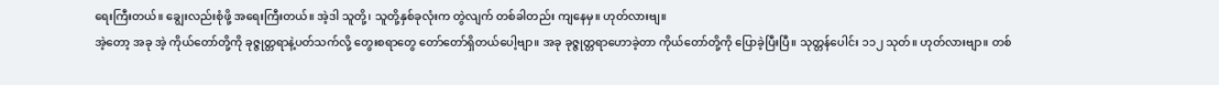ရေးကြီးတယ်။ ချွေးလည်းစုံဖို့ အရေးကြီးတယ်။ အဲ့ဒါ သူတို့၊ သူတို့နှစ်ခုလုံးက တွဲလျက် တစ်ခါတည်း ကျနေမှ။ ဟုတ်လားဗျ။
အဲ့တော့ အခု အဲ့ ကိုယ်တော်တို့ကို ခုဇ္ဇုတ္တရာနဲ့ပတ်သက်လို့ တွေးစရာတွေ တော်တော်ရှိတယ်ပေါ့ဗျာ။ အခု ခုဇ္ဇုတ္တရာဟောခဲ့တာ ကိုယ်တော်တို့ကို ပြောခဲ့ပြီးပြီ။ သုတ္တန်ပေါင်း ၁၁၂ သုတ်။ ဟုတ်လားဗျာ။ တစ်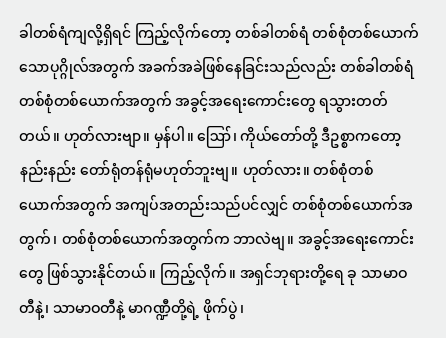ခါတစ်ရံကျလို့ရှိရင် ကြည့်လိုက်တော့ တစ်ခါတစ်ရံ တစ်စုံတစ်ယောက်သောပုဂ္ဂိုလ်အတွက် အခက်အခဲဖြစ်နေခြင်းသည်လည်း တစ်ခါတစ်ရံ တစ်စုံတစ်ယောက်အတွက် အခွင့်အရေးကောင်းတွေ ရသွားတတ်တယ်။ ဟုတ်လားဗျာ။ မှန်ပါ။ ဪ၊ ကိုယ်တော်တို့ ဒီဥစ္စာကတော့ နည်းနည်း တော်ရုံတန်ရုံမဟုတ်ဘူးဗျ။ ဟုတ်လား။ တစ်စုံတစ်ယောက်အတွက် အကျပ်အတည်းသည်ပင်လျှင် တစ်စုံတစ်ယောက်အတွက်၊ တစ်စုံတစ်ယောက်အတွက်က ဘာလဲဗျ။ အခွင့်အရေးကောင်းတွေ ဖြစ်သွားနိုင်တယ်။ ကြည့်လိုက်။ အရှင်ဘုရားတို့ရေ ခု သာမာဝတီနဲ့၊ သာမာဝတီနဲ့ မာဂဏ္ဍီတို့ရဲ့ ဖိုက်ပွဲ၊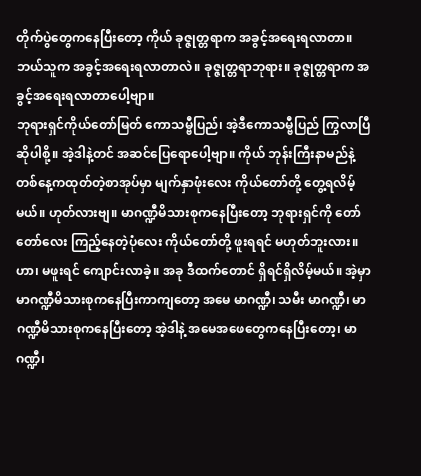တိုက်ပွဲတွေကနေပြီးတော့ ကိုယ် ခုဇ္ဇုတ္တရာက အခွင့်အရေးရလာတာ။ ဘယ်သူက အခွင့်အရေးရလာတာလဲ။ ခုဇ္ဇုတ္တရာဘုရား။ ခုဇ္ဇုတ္တရာက အခွင့်အရေးရလာတာပေါ့ဗျာ။
ဘုရားရှင်ကိုယ်တော်မြတ် ကောသမ္ဗီပြည်၊ အဲ့ဒီကောသမ္ဗီပြည် ကြွလာပြီဆိုပါစို့။ အဲ့ဒါနဲ့တင် အဆင်ပြေရောပေါ့ဗျာ။ ကိုယ် ဘုန်းကြီးနာမည်နဲ့ တစ်နေ့ကထုတ်တဲ့စာအုပ်မှာ မျက်နှာဖုံးလေး ကိုယ်တော်တို့ တွေ့ရလိမ့်မယ်။ ဟုတ်လားဗျ။ မာဂဏ္ဍီမိသားစုကနေပြီးတော့ ဘုရားရှင်ကို တော်တော်လေး ကြည့်နေတဲ့ပုံလေး ကိုယ်တော်တို့ ဖူးရရင် မဟုတ်ဘူးလား။ ဟာ၊ မဖူးရင် ကျောင်းလာခဲ့။ အခု ဒီထက်တောင် ရှိရင်ရှိလိမ့်မယ်။ အဲ့မှာ မာဂဏ္ဍီမိသားစုကနေပြီးကာကျတော့ အမေ မာဂဏ္ဍီ၊ သမီး မာဂဏ္ဍီ၊ မာဂဏ္ဍီမိသားစုကနေပြီးတော့ အဲ့ဒါနဲ့ အမေအဖေတွေကနေပြီးတော့၊ မာဂဏ္ဍီ၊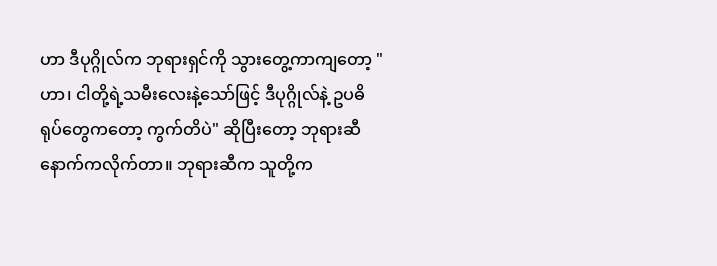ဟာ ဒီပုဂ္ဂိုလ်က ဘုရားရှင်ကို သွားတွေ့ကာကျတော့ "ဟာ၊ ငါတို့ရဲ့သမီးလေးနဲ့သော်ဖြင့် ဒီပုဂ္ဂိုလ်နဲ့ ဥပဓိရုပ်တွေကတော့ ကွက်တိပဲ" ဆိုပြီးတော့ ဘုရားဆီ နောက်ကလိုက်တာ။ ဘုရားဆီက သူတို့က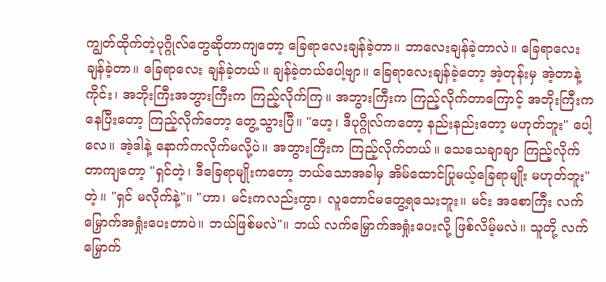ကျွတ်ထိုက်တဲ့ပုဂ္ဂိုလ်တွေဆိုတာကျတော့ ခြေရာလေးချန်ခဲ့တာ။ ဘာလေးချန်ခဲ့တာလဲ။ ခြေရာလေးချန်ခဲ့တာ။ ခြေရာလေး ချန်ခဲ့တယ်။ ချန်ခဲ့တယ်ပေါ့ဗျာ။ ခြေရာလေးချန်ခဲ့တော့ အဲ့တုန်းမှ အဲ့တာနဲ့ ကိုင်း၊ အဘိုးကြီးအဘွားကြီးက ကြည့်လိုက်ကြ။ အဘွားကြီးက ကြည့်လိုက်တာကြောင့် အဘိုးကြီးကနေပြီးတော့ ကြည့်လိုက်တော့ တွေ့သွားပြီ။ "ဟေ့၊ ဒီပုဂ္ဂိုလ်ကတော့ နည်းနည်းတော့ မဟုတ်ဘူး" ပေါ့လေ။ အဲ့ဒါနဲ့ နောက်ကလိုက်မလို့ပဲ။ အဘွားကြီးက ကြည့်လိုက်တယ်။ သေသေချာချာ ကြည့်လိုက်တာကျတော့ "ရှင်တဲ့၊ ဒီခြေရာမျိုးကတော့ ဘယ်သောအခါမှ အိမ်ထောင်ပြုမယ့်ခြေရာမျိုး မဟုတ်ဘူး" တဲ့။ "ရှင် မလိုက်နဲ့"။ "ဟာ၊ မင်းကလည်းကွာ၊ လူတောင်မတွေ့ရသေးဘူး။ မင်း အစောကြီး လက်မြှောက်အရှုံးပေးတာပဲ။ ဘယ်ဖြစ်မလဲ"။ ဘယ် လက်မြှောက်အရှုံးပေးလို့ ဖြစ်လိမ့်မလဲ။ သူတို့ လက်မြှောက်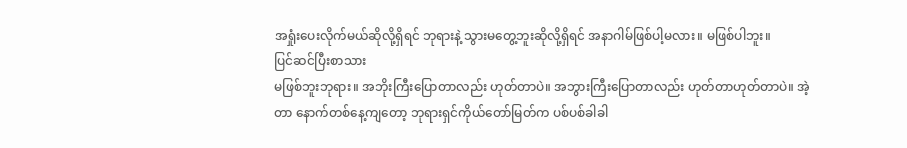အရှုံးပေးလိုက်မယ်ဆိုလို့ရှိရင် ဘုရားနဲ့ သွားမတွေ့ဘူးဆိုလို့ရှိရင် အနာဂါမ်ဖြစ်ပါ့မလား။ မဖြစ်ပါဘူး။
ပြင်ဆင်ပြီးစာသား
မဖြစ်ဘူးဘုရား။ အဘိုးကြီးပြောတာလည်း ဟုတ်တာပဲ။ အဘွားကြီးပြောတာလည်း ဟုတ်တာဟုတ်တာပဲ။ အဲ့တာ နောက်တစ်နေ့ကျတော့ ဘုရားရှင်ကိုယ်တော်မြတ်က ပစ်ပစ်ခါခါ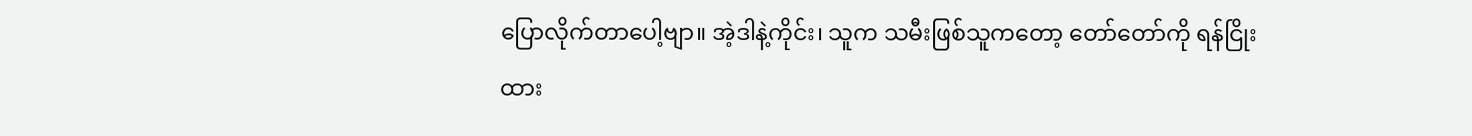ပြောလိုက်တာပေါ့ဗျာ။ အဲ့ဒါနဲ့ကိုင်း၊ သူက သမီးဖြစ်သူကတော့ တော်တော်ကို ရန်ငြိုးထား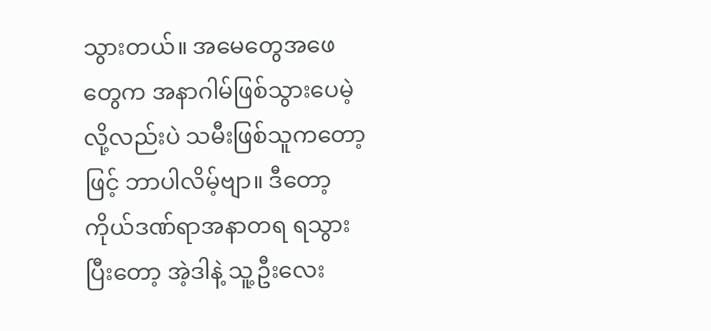သွားတယ်။ အမေတွေအဖေတွေက အနာဂါမ်ဖြစ်သွားပေမဲ့လို့လည်းပဲ သမီးဖြစ်သူကတော့ဖြင့် ဘာပါလိမ့်ဗျာ။ ဒီတော့ ကိုယ်ဒဏ်ရာအနာတရ ရသွားပြီးတော့ အဲ့ဒါနဲ့ သူ့ဦးလေး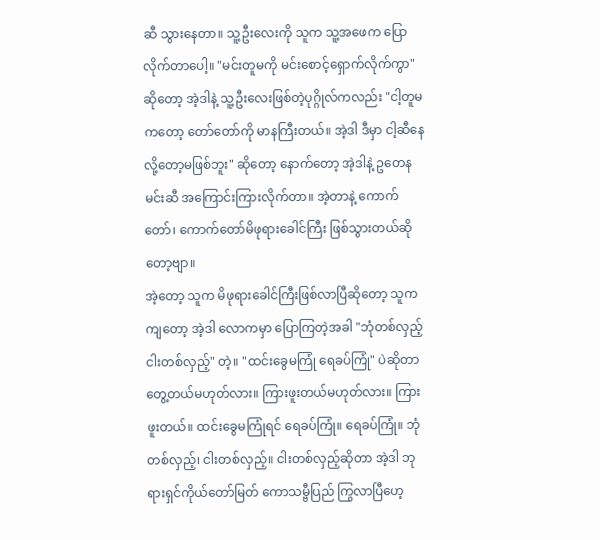ဆီ သွားနေတာ။ သူ့ဦးလေးကို သူက သူ့အဖေက ပြောလိုက်တာပေါ့။ "မင်းတူမကို မင်းစောင့်ရှောက်လိုက်ကွာ" ဆိုတော့ အဲ့ဒါနဲ့ သူ့ဦးလေးဖြစ်တဲ့ပုဂ္ဂိုလ်ကလည်း "ငါ့တူမကတော့ တော်တော်ကို မာနကြီးတယ်။ အဲ့ဒါ ဒီမှာ ငါ့ဆီနေလို့တော့မဖြစ်ဘူး" ဆိုတော့ နောက်တော့ အဲ့ဒါနဲ့ ဥတေနမင်းဆီ အကြောင်းကြားလိုက်တာ။ အဲ့တာနဲ့ ကောက်တော်၊ ကောက်တော်မိဖုရားခေါင်ကြီး ဖြစ်သွားတယ်ဆိုတော့ဗျာ။
အဲ့တော့ သူက မိဖုရားခေါင်ကြီးဖြစ်လာပြီဆိုတော့ သူကကျတော့ အဲ့ဒါ လောကမှာ ပြောကြတဲ့အခါ "ဘုံတစ်လှည့် ငါးတစ်လှည့်" တဲ့။ "ထင်းခွေမကြုံ ရေခပ်ကြုံ" ပဲဆိုတာ တွေ့တယ်မဟုတ်လား။ ကြားဖူးတယ်မဟုတ်လား။ ကြားဖူးတယ်။ ထင်းခွေမကြုံရင် ရေခပ်ကြုံ။ ရေခပ်ကြုံ။ ဘုံတစ်လှည့်၊ ငါးတစ်လှည့်။ ငါးတစ်လှည့်ဆိုတာ အဲ့ဒါ ဘုရားရှင်ကိုယ်တော်မြတ် ကောသမ္ဗီပြည် ကြွလာပြီဟေ့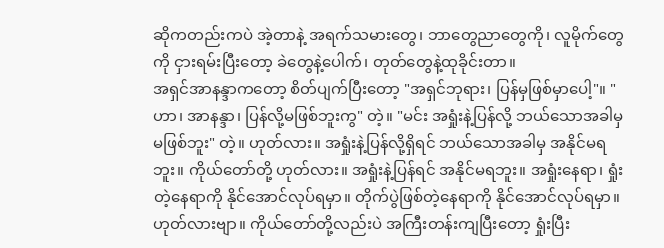ဆိုကတည်းကပဲ အဲ့တာနဲ့ အရက်သမားတွေ၊ ဘာတွေညာတွေကို၊ လူမိုက်တွေကို ငှားရမ်းပြီးတော့ ခဲတွေနဲ့ပေါက်၊ တုတ်တွေနဲ့ထုခိုင်းတာ။
အရှင်အာနန္ဒာကတော့ စိတ်ပျက်ပြီးတော့ "အရှင်ဘုရား၊ ပြန်မှဖြစ်မှာပေါ့"။ "ဟာ၊ အာနန္ဒာ၊ ပြန်လို့မဖြစ်ဘူးကွ" တဲ့။ "မင်း အရှုံးနဲ့ပြန်လို့ ဘယ်သောအခါမှ မဖြစ်ဘူး" တဲ့။ ဟုတ်လား။ အရှုံးနဲ့ပြန်လို့ရှိရင် ဘယ်သောအခါမှ အနိုင်မရဘူး။ ကိုယ်တော်တို့ ဟုတ်လား။ အရှုံးနဲ့ပြန်ရင် အနိုင်မရဘူး။ အရှုံးနေရာ၊ ရှုံးတဲ့နေရာကို နိုင်အောင်လုပ်ရမှာ။ တိုက်ပွဲဖြစ်တဲ့နေရာကို နိုင်အောင်လုပ်ရမှာ။ ဟုတ်လားဗျာ။ ကိုယ်တော်တို့လည်းပဲ အကြီးတန်းကျပြီးတော့ ရှုံးပြီး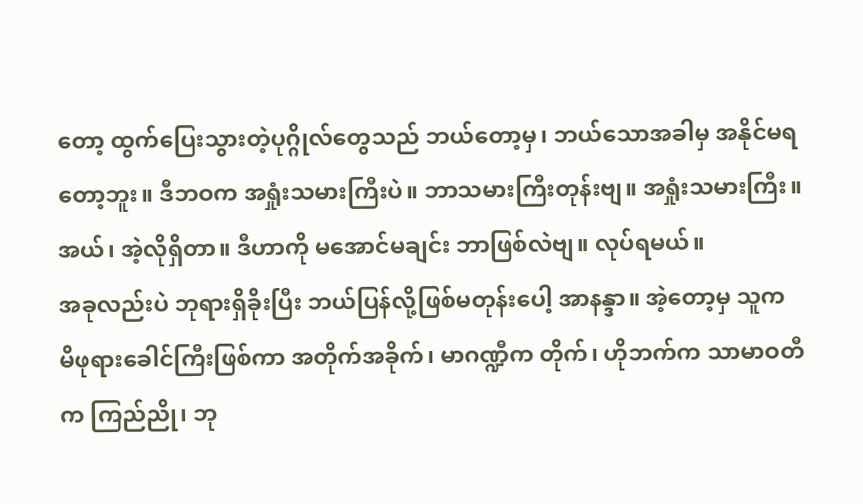တော့ ထွက်ပြေးသွားတဲ့ပုဂ္ဂိုလ်တွေသည် ဘယ်တော့မှ၊ ဘယ်သောအခါမှ အနိုင်မရတော့ဘူး။ ဒီဘဝက အရှုံးသမားကြီးပဲ။ ဘာသမားကြီးတုန်းဗျ။ အရှုံးသမားကြီး။ အယ်၊ အဲ့လိုရှိတာ။ ဒီဟာကို မအောင်မချင်း ဘာဖြစ်လဲဗျ။ လုပ်ရမယ်။
အခုလည်းပဲ ဘုရားရှိခိုးပြီး ဘယ်ပြန်လို့ဖြစ်မတုန်းပေါ့ အာနန္ဒာ။ အဲ့တော့မှ သူက မိဖုရားခေါင်ကြီးဖြစ်ကာ အတိုက်အခိုက်၊ မာဂဏ္ဍီက တိုက်၊ ဟိုဘက်က သာမာဝတီက ကြည်ညို၊ ဘု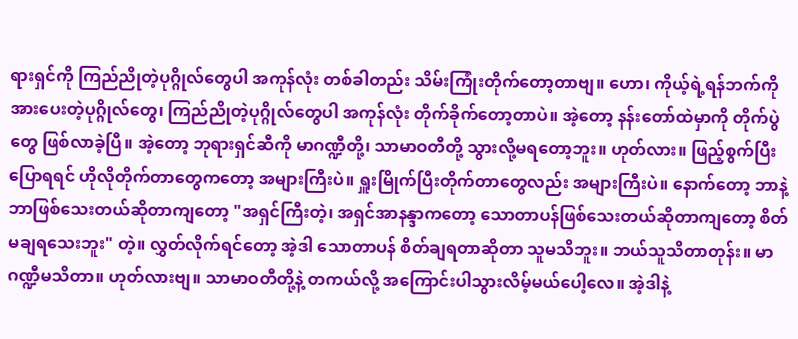ရားရှင်ကို ကြည်ညိုတဲ့ပုဂ္ဂိုလ်တွေပါ အကုန်လုံး တစ်ခါတည်း သိမ်းကြုံးတိုက်တော့တာဗျ။ ဟော၊ ကိုယ့်ရဲ့ရန်ဘက်ကို အားပေးတဲ့ပုဂ္ဂိုလ်တွေ၊ ကြည်ညိုတဲ့ပုဂ္ဂိုလ်တွေပါ အကုန်လုံး တိုက်ခိုက်တော့တာပဲ။ အဲ့တော့ နန်းတော်ထဲမှာကို တိုက်ပွဲတွေ ဖြစ်လာခဲ့ပြီ။ အဲ့တော့ ဘုရားရှင်ဆီကို မာဂဏ္ဍီတို့၊ သာမာဝတီတို့ သွားလို့မရတော့ဘူး။ ဟုတ်လား။ ဖြည့်စွက်ပြီးပြောရရင် ဟိုလိုတိုက်တာတွေကတော့ အများကြီးပဲ။ ရှူးမြိုက်ပြီးတိုက်တာတွေလည်း အများကြီးပဲ။ နောက်တော့ ဘာနဲ့ဘာဖြစ်သေးတယ်ဆိုတာကျတော့ "အရှင်ကြီးတဲ့၊ အရှင်အာနန္ဒာကတော့ သောတာပန်ဖြစ်သေးတယ်ဆိုတာကျတော့ စိတ်မချရသေးဘူး" တဲ့။ လွှတ်လိုက်ရင်တော့ အဲ့ဒါ သောတာပန် စိတ်ချရတာဆိုတာ သူမသိဘူး။ ဘယ်သူသိတာတုန်း။ မာဂဏ္ဍီမသိတာ။ ဟုတ်လားဗျ။ သာမာဝတီတို့နဲ့ တကယ်လို့ အကြောင်းပါသွားလိမ့်မယ်ပေါ့လေ။ အဲ့ဒါနဲ့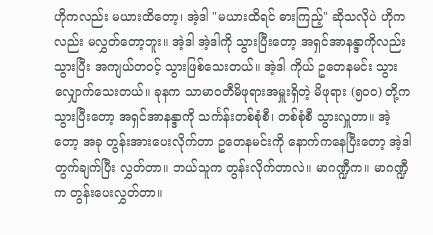ဟိုကလည်း မယားထိတော့၊ အဲ့ဒါ "မယားထိရင် ဓားကြည့်" ဆိုသလိုပဲ ဟိုကလည်း မလွှတ်တော့ဘူး။ အဲ့ဒါ အဲ့ဒါကို သွားပြီးတော့ အရှင်အာနန္ဒာကိုလည်း သွားပြီး အကျယ်တဝင့် သွားဖြစ်သေးတယ်။ အဲ့ဒါ ကိုယ် ဥတေနမင်း သွားလျှောက်သေးတယ်။ ခုနက သာမာဝတီမိဖုရားအမှူးရှိတဲ့ မိဖုရား (၅၀၀) တို့က သွားပြီးတော့ အရှင်အာနန္ဒာကို သင်္ကန်းတစ်စုံစီ၊ တစ်စုံစီ သွားလှူတာ။ အဲ့တော့ အခု တွန်းအားပေးလိုက်တာ ဥတေနမင်းကို နောက်ကနေပြီးတော့ အဲ့ဒါ တွက်ချက်ပြီး လွှတ်တာ။ ဘယ်သူက တွန်းလိုက်တာလဲ။ မာဂဏ္ဍီက။ မာဂဏ္ဍီက တွန်းပေးလွှတ်တာ။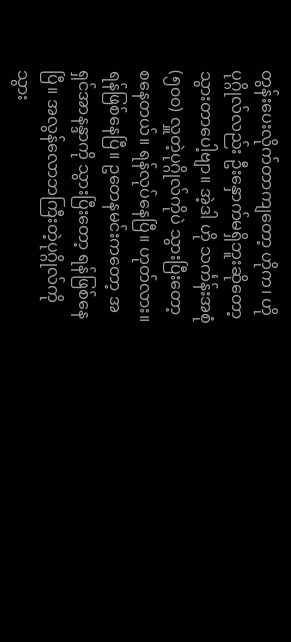တွန်းပေးလိုက်တာကျတော့ ဟိုက၊ ဟိုပုဂ္ဂိုလ်လည်း ဦးနှောက်မရှိဘူးဆိုတော့ သွားတာပေါ့ဗျာ။ အဲ့ဒါ ဟို သင်္ကန်းအစုံ (၅၀၀) လှူတဲ့ပုဂ္ဂိုလ်ကိုပဲ သွားပြီးတော့ စနေတယ်။ ရန်လုပ်နေပြီ။ ဟုတ်လား။ ရန်ဖြစ်နေပြီ။ ဥတေနမင်းကတော့ အရှင်အာနန္ဒာကို သွားပြီးတော့ ရန်ဖြစ်နေပြီ။ အလွန်လောဘကြီးတဲ့ပုဂ္ဂိုလ်ကို သွား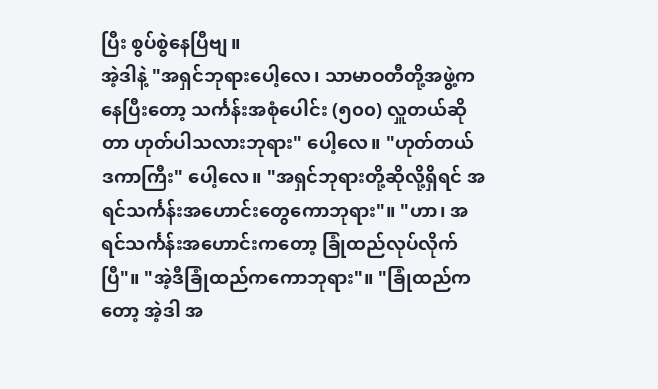ပြီး စွပ်စွဲနေပြီဗျ။
အဲ့ဒါနဲ့ "အရှင်ဘုရားပေါ့လေ၊ သာမာဝတီတို့အဖွဲ့ကနေပြီးတော့ သင်္ကန်းအစုံပေါင်း (၅၀၀) လှူတယ်ဆိုတာ ဟုတ်ပါသလားဘုရား" ပေါ့လေ။ "ဟုတ်တယ် ဒကာကြီး" ပေါ့လေ။ "အရှင်ဘုရားတို့ဆိုလို့ရှိရင် အရင်သင်္ကန်းအဟောင်းတွေကောဘုရား"။ "ဟာ၊ အရင်သင်္ကန်းအဟောင်းကတော့ ခြုံထည်လုပ်လိုက်ပြီ"။ "အဲ့ဒီခြုံထည်ကကောဘုရား"။ "ခြုံထည်ကတော့ အဲ့ဒါ အ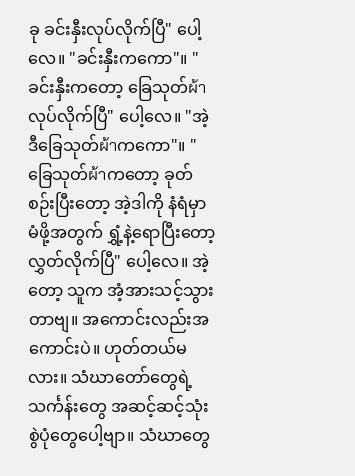ခု ခင်းနှီးလုပ်လိုက်ပြီ" ပေါ့လေ။ "ခင်းနှီးကကော"။ "ခင်းနှီးကတော့ ခြေသုတ်ผ้าလုပ်လိုက်ပြီ" ပေါ့လေ။ "အဲ့ဒီခြေသုတ်ผ้าကကော"။ "ခြေသုတ်ผ้าကတော့ ခုတ်စဉ်းပြီးတော့ အဲ့ဒါကို နံရံမှာ မံဖို့အတွက် ရွှံ့နဲ့ရောပြီးတော့ လွှတ်လိုက်ပြီ" ပေါ့လေ။ အဲ့တော့ သူက အံ့အားသင့်သွားတာဗျ။ အကောင်းလည်းအကောင်းပဲ။ ဟုတ်တယ်မလား။ သံဃာတော်တွေရဲ့ သင်္ကန်းတွေ အဆင့်ဆင့်သုံးစွဲပုံတွေပေါ့ဗျာ။ သံဃာတွေ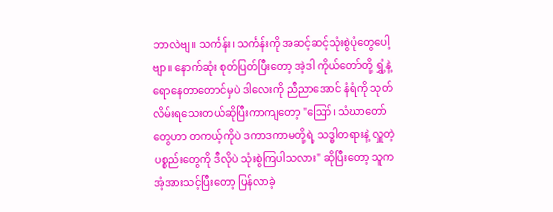ဘာလဲဗျ။ သင်္ကန်း၊ သင်္ကန်းကို အဆင့်ဆင့်သုံးစွဲပုံတွေပေါ့ဗျာ။ နောက်ဆုံး စုတ်ပြတ်ပြီးတော့ အဲ့ဒါ ကိုယ်တော်တို့ ရွှံ့နဲ့ရောနေတာတောင်မှပဲ ဒါလေးကို ညီညာအောင် နံရံကို သုတ်လိမ်းရသေးတယ်ဆိုပြီးကာကျတော့ "ဪ၊ သံဃာတော်တွေဟာ တကယ့်ကိုပဲ ဒကာဒကာမတို့ရဲ့ သဒ္ဓါတရားနဲ့ လှူတဲ့ပစ္စည်းတွေကို ဒီလိုပဲ သုံးစွဲကြပါသလား" ဆိုပြီးတော့ သူက အံ့အားသင့်ပြီးတော့ ပြန်လာခဲ့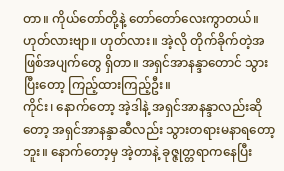တာ။ ကိုယ်တော်တို့နဲ့ တော်တော်လေးကွာတယ်။ ဟုတ်လားဗျာ။ ဟုတ်လား။ အဲ့လို တိုက်ခိုက်တဲ့အဖြစ်အပျက်တွေ ရှိတာ။ အရှင်အာနန္ဒာတောင် သွားပြီးတော့ ကြည့်ထားကြည့်ဦး။
ကိုင်း၊ နောက်တော့ အဲ့ဒါနဲ့ အရှင်အာနန္ဒာလည်းဆိုတော့ အရှင်အာနန္ဒာဆီလည်း သွားတရားမနာရတော့ဘူး။ နောက်တော့မှ အဲ့တာနဲ့ ခုဇ္ဇုတ္တရာကနေပြီး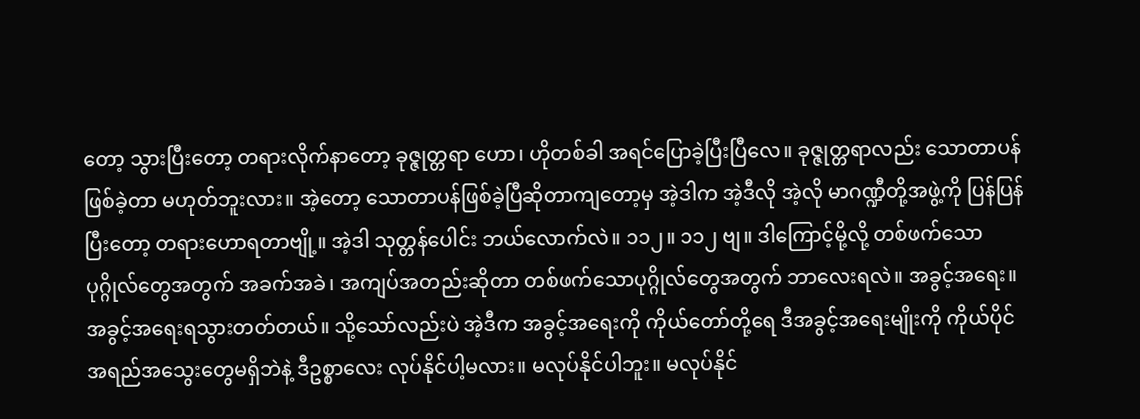တော့ သွားပြီးတော့ တရားလိုက်နာတော့ ခုဇ္ဇုတ္တရာ ဟော၊ ဟိုတစ်ခါ အရင်ပြောခဲ့ပြီးပြီလေ။ ခုဇ္ဇုတ္တရာလည်း သောတာပန်ဖြစ်ခဲ့တာ မဟုတ်ဘူးလား။ အဲ့တော့ သောတာပန်ဖြစ်ခဲ့ပြီဆိုတာကျတော့မှ အဲ့ဒါက အဲ့ဒီလို အဲ့လို မာဂဏ္ဍီတို့အဖွဲ့ကို ပြန်ပြန်ပြီးတော့ တရားဟောရတာဗျို့။ အဲ့ဒါ သုတ္တန်ပေါင်း ဘယ်လောက်လဲ။ ၁၁၂။ ၁၁၂ ဗျ။ ဒါကြောင့်မို့လို့ တစ်ဖက်သောပုဂ္ဂိုလ်တွေအတွက် အခက်အခဲ၊ အကျပ်အတည်းဆိုတာ တစ်ဖက်သောပုဂ္ဂိုလ်တွေအတွက် ဘာလေးရလဲ။ အခွင့်အရေး။ အခွင့်အရေးရသွားတတ်တယ်။ သို့သော်လည်းပဲ အဲ့ဒီက အခွင့်အရေးကို ကိုယ်တော်တို့ရေ ဒီအခွင့်အရေးမျိုးကို ကိုယ်ပိုင်အရည်အသွေးတွေမရှိဘဲနဲ့ ဒီဥစ္စာလေး လုပ်နိုင်ပါ့မလား။ မလုပ်နိုင်ပါဘူး။ မလုပ်နိုင်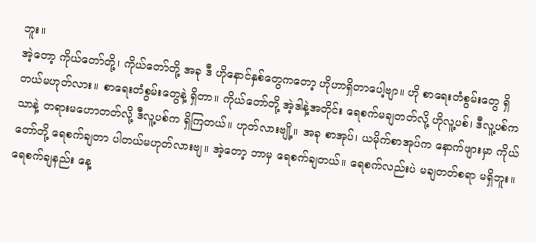ဘူး။
အဲ့တော့ ကိုယ်တော်တို့၊ ကိုယ်တော်တို့ အခု ဒီ ဟိုနောင်နှစ်တွေကတော့ ဟိုဟာရှိတာပေါ့ဗျာ။ ဟို စာရေးတံစွမ်းတွေ ရှိတယ်မဟုတ်လား။ စာရေးတံစွမ်းတွေနဲ့ ရှိတာ။ ကိုယ်တော်တို့ အဲ့ဒါနဲ့အတိုင်း ရေစက်မချတတ်လို့ ဟိုလူ့ပစ်၊ ဒီလူ့ပစ်ကသာနဲ့ တရားမဟောတတ်လို့ ဒီလူ့ပစ်က ရှိကြတယ်။ ဟုတ်လားဗျို့။ အခု စာအုပ်၊ ယမိုက်စာအုပ်က နောက်ဖျားမှာ ကိုယ်တော်တို့ ရေစက်ချတာ ပါတယ်မဟုတ်လားဗျ။ အဲ့တော့ ဘာမှ ရေစက်ချတယ်။ ရေစက်လည်းပဲ မချတတ်စရာ မရှိဘူး။ ရေစက်ချနည်း နေ့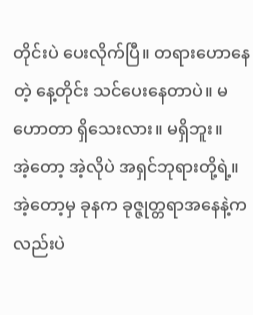တိုင်းပဲ ပေးလိုက်ပြီ။ တရားဟောနေတဲ့ နေ့တိုင်း သင်ပေးနေတာပဲ။ မဟောတာ ရှိသေးလား။ မရှိဘူး။
အဲ့တော့ အဲ့လိုပဲ အရှင်ဘုရားတို့ရဲ့။ အဲ့တော့မှ ခုနက ခုဇ္ဇုတ္တရာအနေနဲ့ကလည်းပဲ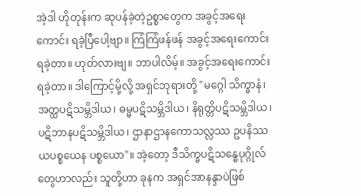အဲ့ဒါ ဟိုတုန်းက ဆုပန်ခဲ့တဲ့ဥစ္စာတွေက အခွင့်အရေးကောင်း ရခဲ့ပြီပေါ့ဗျာ။ ကြံကြံဖန်ဖန် အခွင့်အရေးကောင်း ရခဲ့တာ။ ဟုတ်လားဗျ။ ဘာပါလိမ့်။ အခွင့်အရေးကောင်းရခဲ့တာ။ ဒါကြောင့်မို့လို့ အရှင်ဘုရားတို့ "မဂ္ဂေါ သိက္ခာနံ၊ အတ္ထပဋိသမ္ဘိဒါယ၊ ဓမ္မပဋိသမ္ဘိဒါယ၊ နိရုတ္တိပဋိသမ္ဘိဒါယ၊ ပဋိဘာနပဋိသမ္ဘိဒါယ၊ ဌာနာဌာနကောသလ္လဿ ဥပနိဿယပစ္စယေန ပစ္စယော"။ အဲ့တော့ ဒီသိက္ခပဋိသန္ဓေပုဂ္ဂိုလ်တွေဟာလည်း သူတို့ဟာ ခုနက အရှင်အာနန္ဒာပဲဖြစ်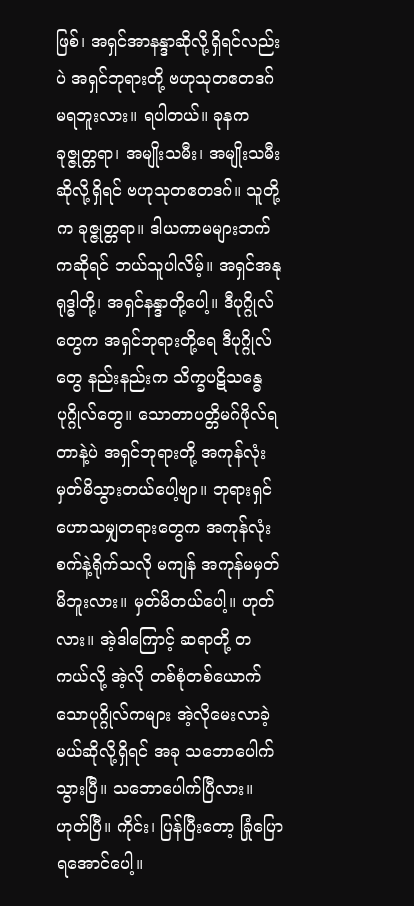ဖြစ်၊ အရှင်အာနန္ဒာဆိုလို့ရှိရင်လည်းပဲ အရှင်ဘုရားတို့ ဗဟုသုတဧတဒဂ် မရဘူးလား။ ရပါတယ်။ ခုနက ခုဇ္ဇုတ္တရာ၊ အမျိုးသမီး၊ အမျိုးသမီးဆိုလို့ရှိရင် ဗဟုသုတဧတဒဂ်။ သူတို့က ခုဇ္ဇုတ္တရာ။ ဒါယကာမများဘက်ကဆိုရင် ဘယ်သူပါလိမ့်။ အရှင်အနုရုဒ္ဓါတို့၊ အရှင်နန္ဒာတို့ပေါ့။ ဒီပုဂ္ဂိုလ်တွေက အရှင်ဘုရားတို့ရေ ဒီပုဂ္ဂိုလ်တွေ နည်းနည်းက သိက္ခပဋိသန္ဓေပုဂ္ဂိုလ်တွေ။ သောတာပတ္တိမဂ်ဖိုလ်ရတာနဲ့ပဲ အရှင်ဘုရားတို့ အကုန်လုံး မှတ်မိသွားတယ်ပေါ့ဗျာ။ ဘုရားရှင်ဟောသမျှတရားတွေက အကုန်လုံး စက်နဲ့ရိုက်သလို မကျန် အကုန်မမှတ်မိဘူးလား။ မှတ်မိတယ်ပေါ့။ ဟုတ်လား။ အဲ့ဒါကြောင့် ဆရာတို့ တကယ်လို့ အဲ့လို တစ်စုံတစ်ယောက်သောပုဂ္ဂိုလ်ကများ အဲ့လိုမေးလာခဲ့မယ်ဆိုလို့ရှိရင် အခု သဘောပေါက်သွားပြီ။ သဘောပေါက်ပြီလား။
ဟုတ်ပြီ။ ကိုင်း၊ ပြန်ပြီးတော့ ခြုံပြောရအောင်ပေါ့။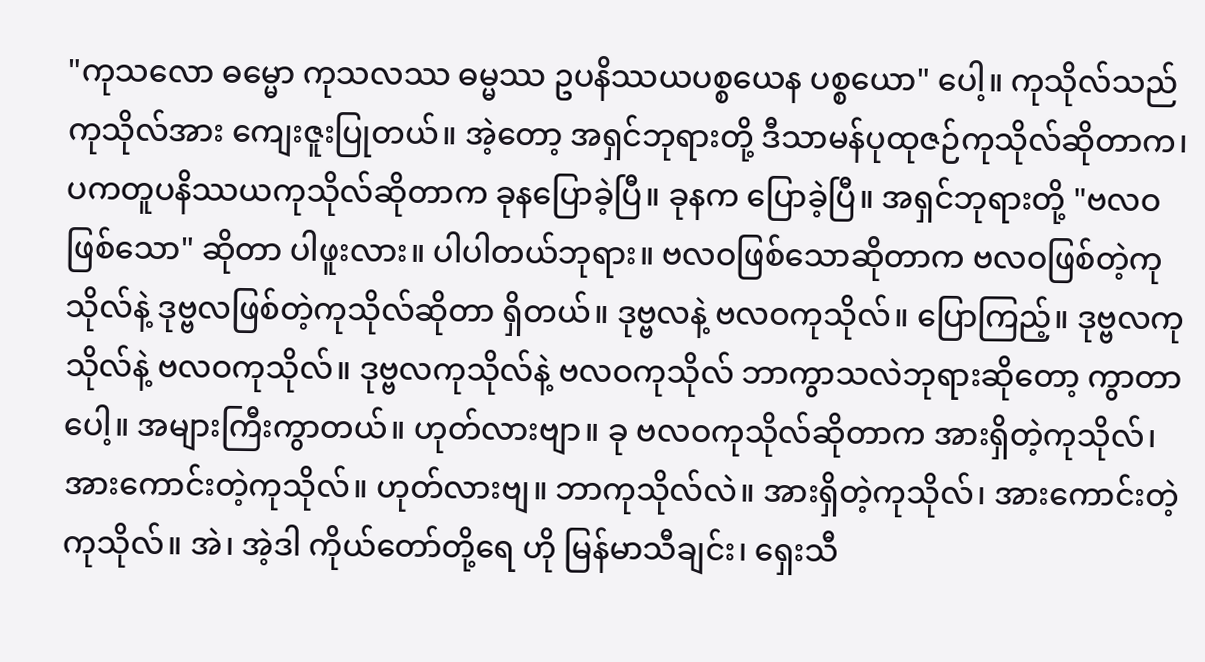"ကုသလော ဓမ္မော ကုသလဿ ဓမ္မဿ ဥပနိဿယပစ္စယေန ပစ္စယော" ပေါ့။ ကုသိုလ်သည် ကုသိုလ်အား ကျေးဇူးပြုတယ်။ အဲ့တော့ အရှင်ဘုရားတို့ ဒီသာမန်ပုထုဇဉ်ကုသိုလ်ဆိုတာက၊ ပကတူပနိဿယကုသိုလ်ဆိုတာက ခုနပြောခဲ့ပြီ။ ခုနက ပြောခဲ့ပြီ။ အရှင်ဘုရားတို့ "ဗလဝဖြစ်သော" ဆိုတာ ပါဖူးလား။ ပါပါတယ်ဘုရား။ ဗလဝဖြစ်သောဆိုတာက ဗလဝဖြစ်တဲ့ကုသိုလ်နဲ့ ဒုဗ္ဗလဖြစ်တဲ့ကုသိုလ်ဆိုတာ ရှိတယ်။ ဒုဗ္ဗလနဲ့ ဗလဝကုသိုလ်။ ပြောကြည့်။ ဒုဗ္ဗလကုသိုလ်နဲ့ ဗလဝကုသိုလ်။ ဒုဗ္ဗလကုသိုလ်နဲ့ ဗလဝကုသိုလ် ဘာကွာသလဲဘုရားဆိုတော့ ကွာတာပေါ့။ အများကြီးကွာတယ်။ ဟုတ်လားဗျာ။ ခု ဗလဝကုသိုလ်ဆိုတာက အားရှိတဲ့ကုသိုလ်၊ အားကောင်းတဲ့ကုသိုလ်။ ဟုတ်လားဗျ။ ဘာကုသိုလ်လဲ။ အားရှိတဲ့ကုသိုလ်၊ အားကောင်းတဲ့ကုသိုလ်။ အဲ၊ အဲ့ဒါ ကိုယ်တော်တို့ရေ ဟို မြန်မာသီချင်း၊ ရှေးသီ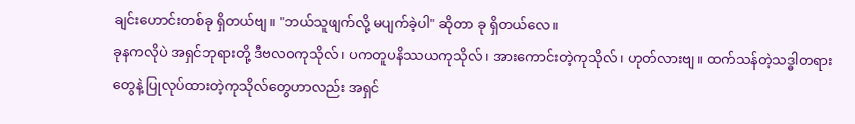ချင်းဟောင်းတစ်ခု ရှိတယ်ဗျ။ "ဘယ်သူဖျက်လို့ မပျက်ခဲ့ပါ" ဆိုတာ ခု ရှိတယ်လေ။
ခုနကလိုပဲ အရှင်ဘုရားတို့ ဒီဗလဝကုသိုလ်၊ ပကတူပနိဿယကုသိုလ်၊ အားကောင်းတဲ့ကုသိုလ်၊ ဟုတ်လားဗျ။ ထက်သန်တဲ့သဒ္ဓါတရားတွေနဲ့ ပြုလုပ်ထားတဲ့ကုသိုလ်တွေဟာလည်း အရှင်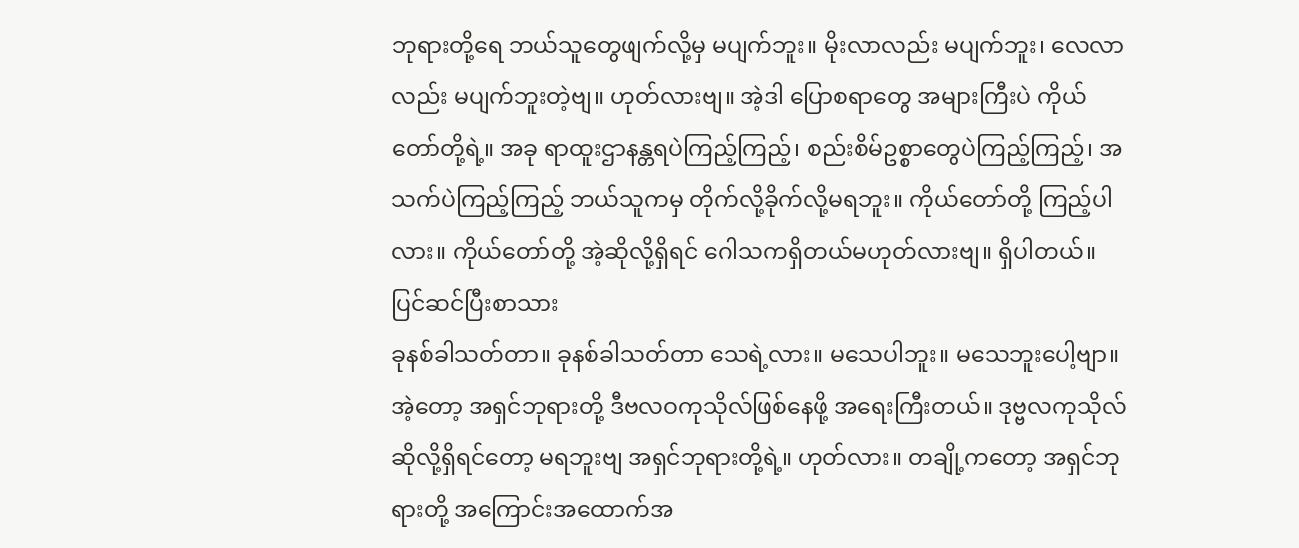ဘုရားတို့ရေ ဘယ်သူတွေဖျက်လို့မှ မပျက်ဘူး။ မိုးလာလည်း မပျက်ဘူး၊ လေလာလည်း မပျက်ဘူးတဲ့ဗျ။ ဟုတ်လားဗျ။ အဲ့ဒါ ပြောစရာတွေ အများကြီးပဲ ကိုယ်တော်တို့ရဲ့။ အခု ရာထူးဌာနန္တရပဲကြည့်ကြည့်၊ စည်းစိမ်ဥစ္စာတွေပဲကြည့်ကြည့်၊ အသက်ပဲကြည့်ကြည့် ဘယ်သူကမှ တိုက်လို့ခိုက်လို့မရဘူး။ ကိုယ်တော်တို့ ကြည့်ပါလား။ ကိုယ်တော်တို့ အဲ့ဆိုလို့ရှိရင် ဂေါသကရှိတယ်မဟုတ်လားဗျ။ ရှိပါတယ်။
ပြင်ဆင်ပြီးစာသား
ခုနစ်ခါသတ်တာ။ ခုနစ်ခါသတ်တာ သေရဲ့လား။ မသေပါဘူး။ မသေဘူးပေါ့ဗျာ။ အဲ့တော့ အရှင်ဘုရားတို့ ဒီဗလဝကုသိုလ်ဖြစ်နေဖို့ အရေးကြီးတယ်။ ဒုဗ္ဗလကုသိုလ်ဆိုလို့ရှိရင်တော့ မရဘူးဗျ အရှင်ဘုရားတို့ရဲ့။ ဟုတ်လား။ တချို့ကတော့ အရှင်ဘုရားတို့ အကြောင်းအထောက်အ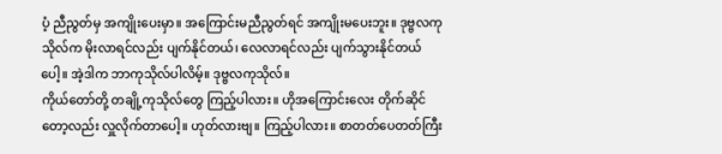ပံ့ ညီညွတ်မှ အကျိုးပေးမှာ။ အကြောင်းမညီညွတ်ရင် အကျိုးမပေးဘူး။ ဒုဗ္ဗလကုသိုလ်က မိုးလာရင်လည်း ပျက်နိုင်တယ်၊ လေလာရင်လည်း ပျက်သွားနိုင်တယ်ပေါ့။ အဲ့ဒါက ဘာကုသိုလ်ပါလိမ့်။ ဒုဗ္ဗလကုသိုလ်။
ကိုယ်တော်တို့ တချို့ကုသိုလ်တွေ ကြည့်ပါလား။ ဟိုအကြောင်းလေး တိုက်ဆိုင်တော့လည်း လှူလိုက်တာပေါ့။ ဟုတ်လားဗျ။ ကြည့်ပါလား။ စာတတ်ပေတတ်ကြီး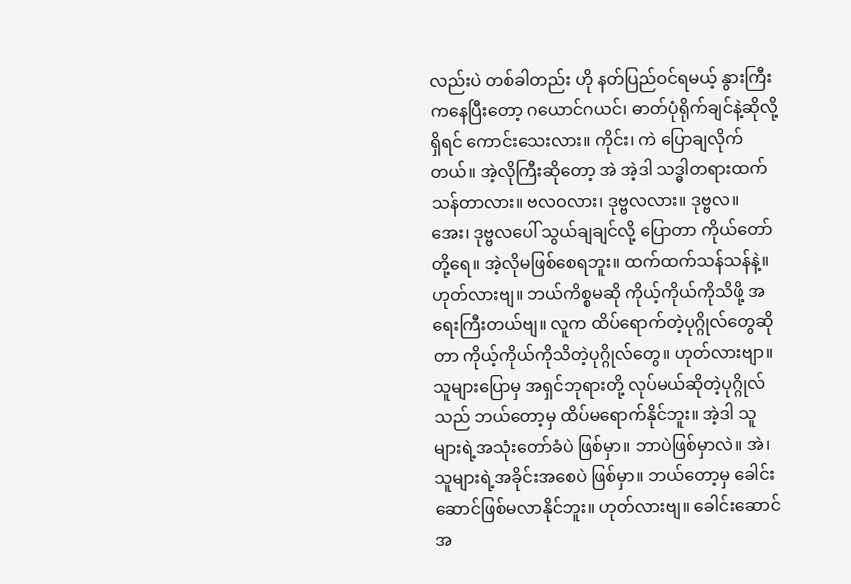လည်းပဲ တစ်ခါတည်း ဟို နတ်ပြည်ဝင်ရမယ့် နွားကြီးကနေပြီးတော့ ဂယောင်ဂယင်၊ ဓာတ်ပုံရိုက်ချင်နဲ့ဆိုလို့ရှိရင် ကောင်းသေးလား။ ကိုင်း၊ ကဲ ပြောချလိုက်တယ်။ အဲ့လိုကြီးဆိုတော့ အဲ အဲ့ဒါ သဒ္ဓါတရားထက်သန်တာလား။ ဗလဝလား၊ ဒုဗ္ဗလလား။ ဒုဗ္ဗလ။ အေး၊ ဒုဗ္ဗလပေါ် သွယ်ချချင်လို့ ပြောတာ ကိုယ်တော်တို့ရေ။ အဲ့လိုမဖြစ်စေရဘူး။ ထက်ထက်သန်သန်နဲ့။ ဟုတ်လားဗျ။ ဘယ်ကိစ္စမဆို ကိုယ့်ကိုယ်ကိုသိဖို့ အရေးကြီးတယ်ဗျ။ လူက ထိပ်ရောက်တဲ့ပုဂ္ဂိုလ်တွေဆိုတာ ကိုယ့်ကိုယ်ကိုသိတဲ့ပုဂ္ဂိုလ်တွေ။ ဟုတ်လားဗျာ။ သူများပြောမှ အရှင်ဘုရားတို့ လုပ်မယ်ဆိုတဲ့ပုဂ္ဂိုလ်သည် ဘယ်တော့မှ ထိပ်မရောက်နိုင်ဘူး။ အဲ့ဒါ သူများရဲ့အသုံးတော်ခံပဲ ဖြစ်မှာ။ ဘာပဲဖြစ်မှာလဲ။ အဲ၊ သူများရဲ့အခိုင်းအစေပဲ ဖြစ်မှာ။ ဘယ်တော့မှ ခေါင်းဆောင်ဖြစ်မလာနိုင်ဘူး။ ဟုတ်လားဗျ။ ခေါင်းဆောင်အ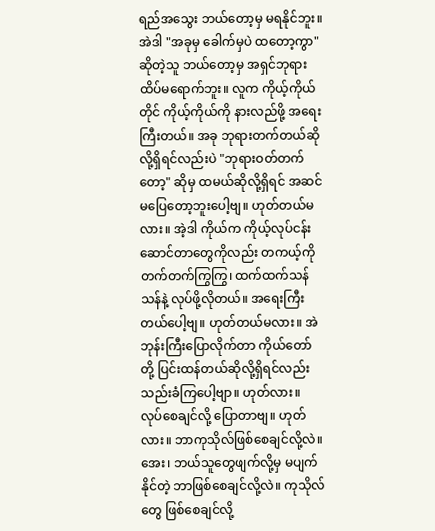ရည်အသွေး ဘယ်တော့မှ မရနိုင်ဘူး။ အဲဒါ "အခုမှ ခေါက်မှပဲ ထတော့ကွာ" ဆိုတဲ့သူ ဘယ်တော့မှ အရှင်ဘုရား ထိပ်မရောက်ဘူး။ လူက ကိုယ့်ကိုယ်တိုင် ကိုယ့်ကိုယ်ကို နားလည်ဖို့ အရေးကြီးတယ်။ အခု ဘုရားတက်တယ်ဆိုလို့ရှိရင်လည်းပဲ "ဘုရားဝတ်တက်တော့" ဆိုမှ ထမယ်ဆိုလို့ရှိရင် အဆင်မပြေတော့ဘူးပေါ့ဗျ။ ဟုတ်တယ်မလား။ အဲ့ဒါ ကိုယ်က ကိုယ့်လုပ်ငန်းဆောင်တာတွေကိုလည်း တကယ့်ကို တက်တက်ကြွကြွ၊ ထက်ထက်သန်သန်နဲ့ လုပ်ဖို့လိုတယ်။ အရေးကြီးတယ်ပေါ့ဗျ။ ဟုတ်တယ်မလား။ အဲ ဘုန်းကြီးပြောလိုက်တာ ကိုယ်တော်တို့ ပြင်းထန်တယ်ဆိုလို့ရှိရင်လည်း သည်းခံကြပေါ့ဗျာ။ ဟုတ်လား။ လုပ်စေချင်လို့ ပြောတာဗျ။ ဟုတ်လား။ ဘာကုသိုလ်ဖြစ်စေချင်လို့လဲ။ အေး၊ ဘယ်သူတွေဖျက်လို့မှ မပျက်နိုင်တဲ့ ဘာဖြစ်စေချင်လို့လဲ။ ကုသိုလ်တွေ ဖြစ်စေချင်လို့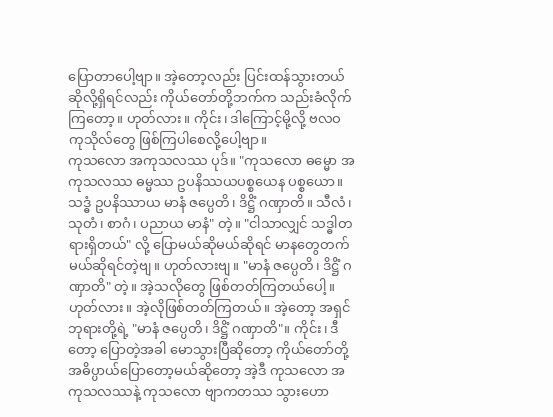ပြောတာပေါ့ဗျာ။ အဲ့တော့လည်း ပြင်းထန်သွားတယ်ဆိုလို့ရှိရင်လည်း ကိုယ်တော်တို့ဘက်က သည်းခံလိုက်ကြတော့။ ဟုတ်လား။ ကိုင်း၊ ဒါကြောင့်မို့လို့ ဗလဝကုသိုလ်တွေ ဖြစ်ကြပါစေလို့ပေါ့ဗျာ။
ကုသလော အကုသလဿ ပုဒ်။ "ကုသလော ဓမ္မော အကုသလဿ ဓမ္မဿ ဥပနိဿယပစ္စယေန ပစ္စယော။ သဒ္ဓံ ဥပနိဿာယ မာနံ ဇပ္ပေတိ၊ ဒိဋ္ဌိံ ဂဏှာတိ။ သီလံ၊ သုတံ၊ စာဂံ၊ ပညာယ မာနံ" တဲ့။ "ငါသာလျှင် သဒ္ဓါတရားရှိတယ်" လို့ ပြောမယ်ဆိုမယ်ဆိုရင် မာနတွေတက်မယ်ဆိုရင်တဲ့ဗျ။ ဟုတ်လားဗျ။ "မာနံ ဇပ္ပေတိ၊ ဒိဋ္ဌိံ ဂဏှာတိ" တဲ့။ အဲ့သလိုတွေ ဖြစ်တတ်ကြတယ်ပေါ့။ ဟုတ်လား။ အဲ့လိုဖြစ်တတ်ကြတယ်။ အဲ့တော့ အရှင်ဘုရားတို့ရဲ့ "မာနံ ဇပ္ပေတိ၊ ဒိဋ္ဌိံ ဂဏှာတိ"။ ကိုင်း၊ ဒီတော့ ပြောတဲ့အခါ မောသွားပြီဆိုတော့ ကိုယ်တော်တို့ အဓိပ္ပာယ်ပြောတော့မယ်ဆိုတော့ အဲ့ဒီ ကုသလော အကုသလဿနဲ့ ကုသလော ဗျာကတဿ သွားဟော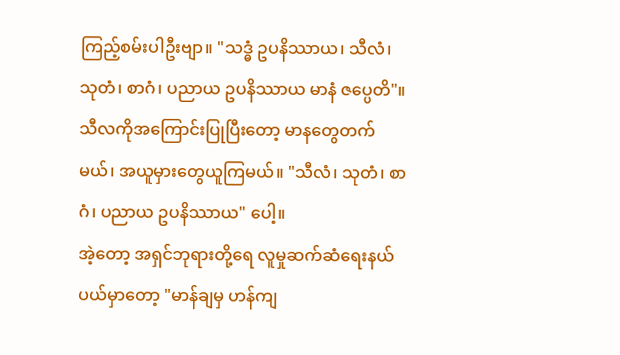ကြည့်စမ်းပါဦးဗျာ။ "သဒ္ဓံ ဥပနိဿာယ၊ သီလံ၊ သုတံ၊ စာဂံ၊ ပညာယ ဥပနိဿာယ မာနံ ဇပ္ပေတိ"။ သီလကိုအကြောင်းပြုပြီးတော့ မာနတွေတက်မယ်၊ အယူမှားတွေယူကြမယ်။ "သီလံ၊ သုတံ၊ စာဂံ၊ ပညာယ ဥပနိဿာယ" ပေါ့။
အဲ့တော့ အရှင်ဘုရားတို့ရေ လူမှုဆက်ဆံရေးနယ်ပယ်မှာတော့ "မာန်ချမှ ဟန်ကျ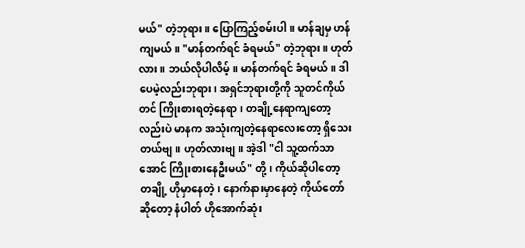မယ်" တဲ့ဘုရား။ ပြောကြည့်စမ်းပါ။ မာန်ချမှ ဟန်ကျမယ်။ "မာန်တက်ရင် ခံရမယ်" တဲ့ဘုရား။ ဟုတ်လား။ ဘယ်လိုပါလိမ့်။ မာန်တက်ရင် ခံရမယ်။ ဒါပေမဲ့လည်းဘုရား၊ အရှင်ဘုရားတို့ကို သူတင်ကိုယ်တင် ကြိုးစားရတဲ့နေရာ၊ တချို့နေရာကျတော့လည်းပဲ မာနက အသုံးကျတဲ့နေရာလေးတော့ ရှိသေးတယ်ဗျ။ ဟုတ်လားဗျ။ အဲ့ဒါ "ငါ သူ့ထက်သာအောင် ကြိုးစားနေဦးမယ်" တို့၊ ကိုယ်ဆိုပါတော့ တချို့ ဟိုမှာနေတဲ့၊ နောက်နားမှာနေတဲ့ ကိုယ်တော်ဆိုတော့ နံပါတ် ဟိုအောက်ဆုံး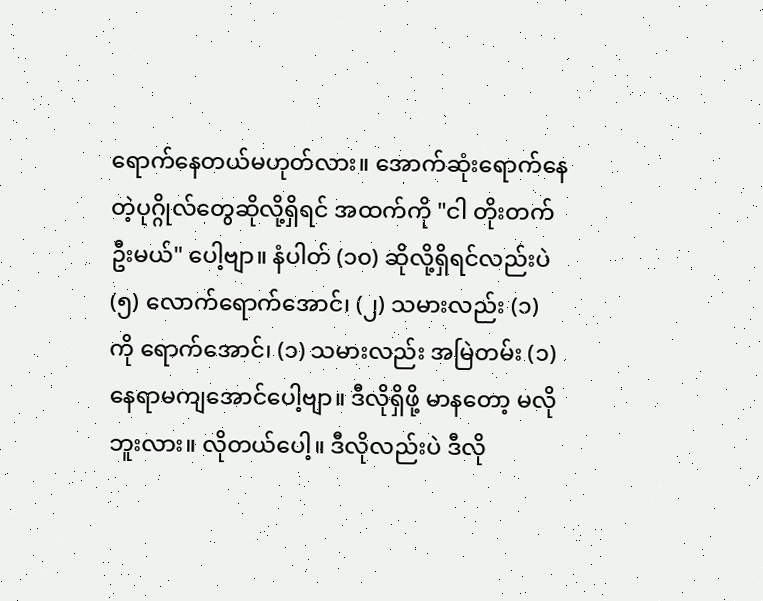ရောက်နေတယ်မဟုတ်လား။ အောက်ဆုံးရောက်နေတဲ့ပုဂ္ဂိုလ်တွေဆိုလို့ရှိရင် အထက်ကို "ငါ တိုးတက်ဦးမယ်" ပေါ့ဗျာ။ နံပါတ် (၁၀) ဆိုလို့ရှိရင်လည်းပဲ (၅) လောက်ရောက်အောင်၊ (၂) သမားလည်း (၁) ကို ရောက်အောင်၊ (၁) သမားလည်း အမြဲတမ်း (၁) နေရာမကျအောင်ပေါ့ဗျာ။ ဒီလိုရှိဖို့ မာနတော့ မလိုဘူးလား။ လိုတယ်ပေါ့။ ဒီလိုလည်းပဲ ဒီလို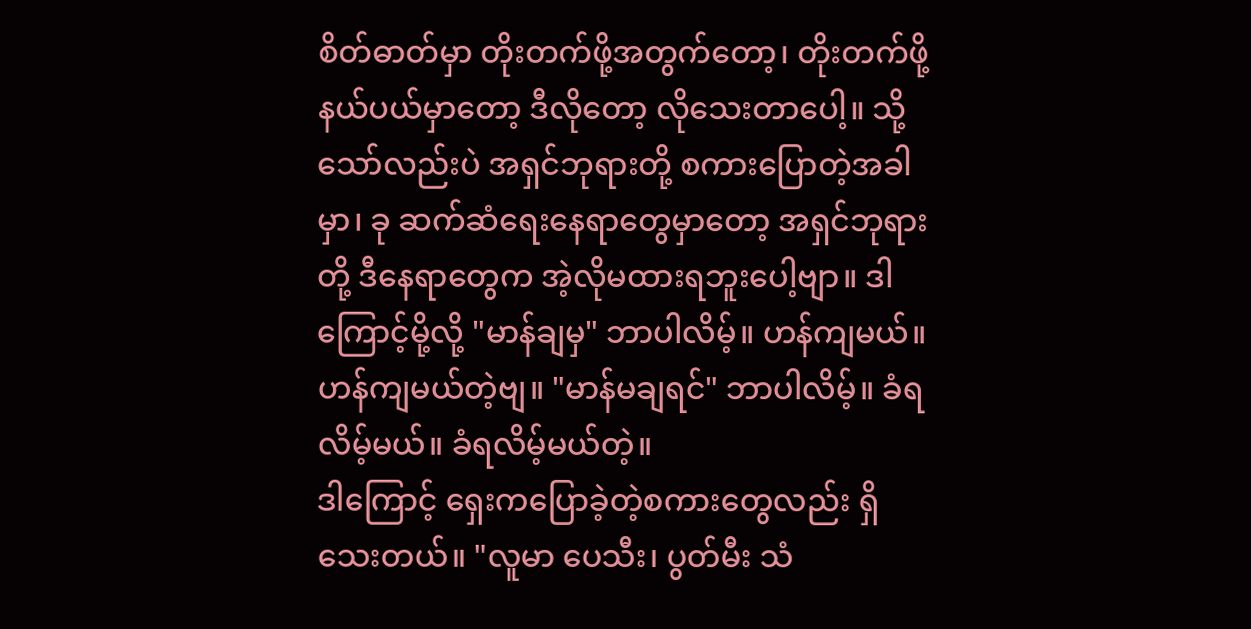စိတ်ဓာတ်မှာ တိုးတက်ဖို့အတွက်တော့၊ တိုးတက်ဖို့နယ်ပယ်မှာတော့ ဒီလိုတော့ လိုသေးတာပေါ့။ သို့သော်လည်းပဲ အရှင်ဘုရားတို့ စကားပြောတဲ့အခါမှာ၊ ခု ဆက်ဆံရေးနေရာတွေမှာတော့ အရှင်ဘုရားတို့ ဒီနေရာတွေက အဲ့လိုမထားရဘူးပေါ့ဗျာ။ ဒါကြောင့်မို့လို့ "မာန်ချမှ" ဘာပါလိမ့်။ ဟန်ကျမယ်။ ဟန်ကျမယ်တဲ့ဗျ။ "မာန်မချရင်" ဘာပါလိမ့်။ ခံရလိမ့်မယ်။ ခံရလိမ့်မယ်တဲ့။
ဒါကြောင့် ရှေးကပြောခဲ့တဲ့စကားတွေလည်း ရှိသေးတယ်။ "လူမာ ပေသီး၊ ပွတ်မီး သံ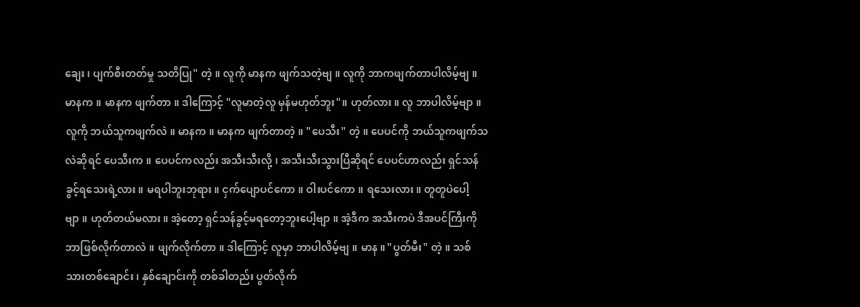ချေး၊ ပျက်စီးတတ်မှု သတိပြု" တဲ့။ လူကို မာနက ဖျက်သတဲ့ဗျ။ လူကို ဘာကဖျက်တာပါလိမ့်ဗျ။ မာနက။ မာနက ဖျက်တာ။ ဒါကြောင့် "လူမာတဲ့လူ မှန်မဟုတ်ဘူး"။ ဟုတ်လား။ လူ ဘာပါလိမ့်ဗျာ။ လူကို ဘယ်သူကဖျက်လဲ။ မာနက။ မာနက ဖျက်တာတဲ့။ "ပေသီး" တဲ့။ ပေပင်ကို ဘယ်သူကဖျက်သလဲဆိုရင် ပေသီးက။ ပေပင်ကလည်း အသီးသီးလို့၊ အသီးသီးသွားပြီဆိုရင် ပေပင်ဟာလည်း ရှင်သန်ခွင့်ရသေးရဲ့လား။ မရပါဘူးဘုရား။ ငှက်ပျောပင်ကော။ ဝါးပင်ကော။ ရသေးလား။ တူတူပဲပေါ့ဗျာ။ ဟုတ်တယ်မလား။ အဲ့တော့ ရှင်သန်ခွင့်မရတော့ဘူးပေါ့ဗျာ။ အဲ့ဒီက အသီးကပဲ ဒီအပင်ကြီးကို ဘာဖြစ်လိုက်တာလဲ။ ဖျက်လိုက်တာ။ ဒါကြောင့် လူမှာ ဘာပါလိမ့်ဗျ။ မာန။ "ပွတ်မီး" တဲ့။ သစ်သားတစ်ချောင်း၊ နှစ်ချောင်းကို တစ်ခါတည်း ပွတ်လိုက်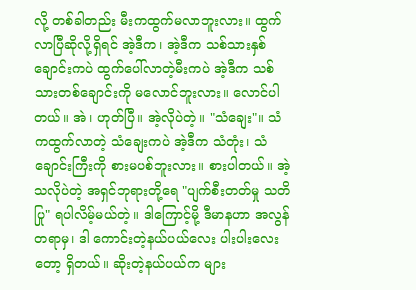လို့ တစ်ခါတည်း မီးကထွက်မလာဘူးလား။ ထွက်လာပြီဆိုလို့ရှိရင် အဲ့ဒီက၊ အဲ့ဒီက သစ်သားနှစ်ချောင်းကပဲ ထွက်ပေါ်လာတဲ့မီးကပဲ အဲ့ဒီက သစ်သားတစ်ချောင်းကို မလောင်ဘူးလား။ လောင်ပါတယ်။ အဲ၊ ဟုတ်ပြီ။ အဲ့လိုပဲတဲ့။ "သံချေး"။ သံကထွက်လာတဲ့ သံချေးကပဲ အဲ့ဒီက သံတုံး၊ သံချောင်းကြီးကို စားမပစ်ဘူးလား။ စားပါတယ်။ အဲ့သလိုပဲတဲ့ အရှင်ဘုရားတို့ရေ "ပျက်စီးတတ်မှု သတိပြု" ရပါလိမ့်မယ်တဲ့။ ဒါကြောင့်မို့ ဒီမာနဟာ အလွန်တရာမှ၊ ဒါ ကောင်းတဲ့နယ်ပယ်လေး ပါးပါးလေးတော့ ရှိတယ်။ ဆိုးတဲ့နယ်ပယ်က များ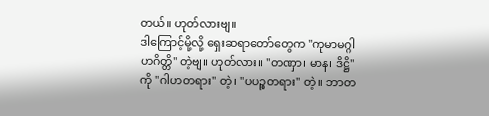တယ်။ ဟုတ်လားဗျ။
ဒါကြောင့်မို့လို့ ရှေးဆရာတော်တွေက "ကုမာမဂ္ဂါဟဂိတ္တိ" တဲ့ဗျ။ ဟုတ်လား။ "တဏှာ၊ မာန၊ ဒိဋ္ဌိ" ကို "ဂါဟတရား" တဲ့၊ "ပပဉ္စတရား" တဲ့။ ဘာတ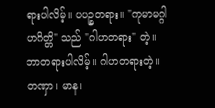ရားပါလိမ့်။ ပပဉ္စတရား။ "ကုမာမဂ္ဂါဟဂိတ္တိ" သည် "ဂါဟတရား" တဲ့။ ဘာတရားပါလိမ့်။ ဂါဟတရားတဲ့။ တဏှာ၊ မာန၊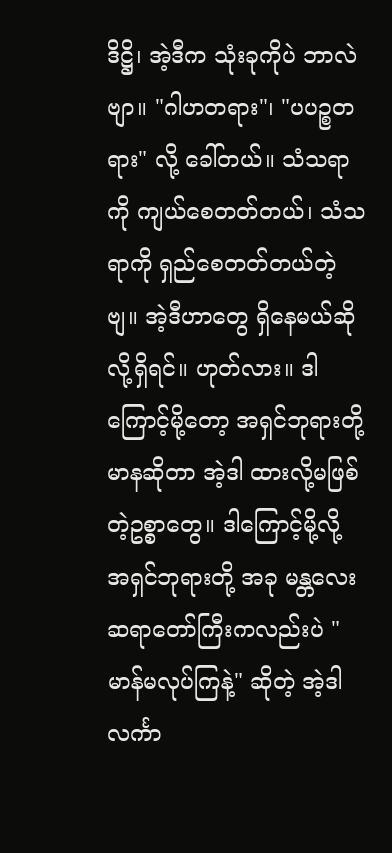ဒိဋ္ဌိ၊ အဲ့ဒီက သုံးခုကိုပဲ ဘာလဲဗျာ။ "ဂါဟတရား"၊ "ပပဉ္စတရား" လို့ ခေါ်တယ်။ သံသရာကို ကျယ်စေတတ်တယ်၊ သံသရာကို ရှည်စေတတ်တယ်တဲ့ဗျ။ အဲ့ဒီဟာတွေ ရှိနေမယ်ဆိုလို့ရှိရင်။ ဟုတ်လား။ ဒါကြောင့်မို့တော့ အရှင်ဘုရားတို့ မာနဆိုတာ အဲ့ဒါ ထားလို့မဖြစ်တဲ့ဥစ္စာတွေ။ ဒါကြောင့်မို့လို့ အရှင်ဘုရားတို့ အခု မန္တလေးဆရာတော်ကြီးကလည်းပဲ "မာန်မလုပ်ကြနဲ့" ဆိုတဲ့ အဲ့ဒါ လင်္ကာ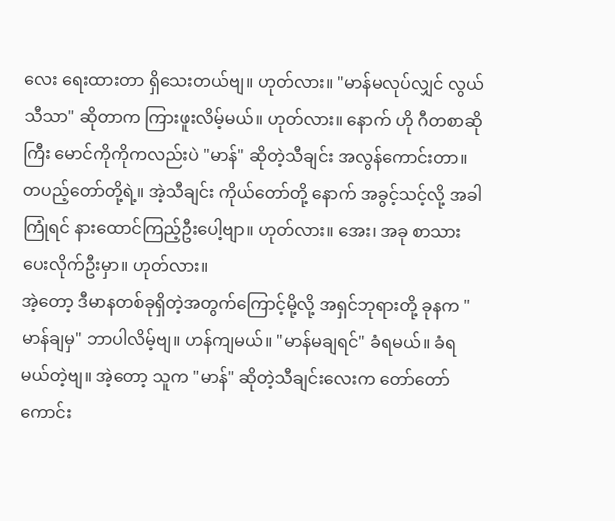လေး ရေးထားတာ ရှိသေးတယ်ဗျ။ ဟုတ်လား။ "မာန်မလုပ်လျှင် လွယ်သီသာ" ဆိုတာက ကြားဖူးလိမ့်မယ်။ ဟုတ်လား။ နောက် ဟို ဂီတစာဆိုကြီး မောင်ကိုကိုကလည်းပဲ "မာန်" ဆိုတဲ့သီချင်း အလွန်ကောင်းတာ။ တပည့်တော်တို့ရဲ့။ အဲ့သီချင်း ကိုယ်တော်တို့ နောက် အခွင့်သင့်လို့ အခါကြုံရင် နားထောင်ကြည့်ဦးပေါ့ဗျာ။ ဟုတ်လား။ အေး၊ အခု စာသားပေးလိုက်ဦးမှာ။ ဟုတ်လား။
အဲ့တော့ ဒီမာနတစ်ခုရှိတဲ့အတွက်ကြောင့်မို့လို့ အရှင်ဘုရားတို့ ခုနက "မာန်ချမှ" ဘာပါလိမ့်ဗျ။ ဟန်ကျမယ်။ "မာန်မချရင်" ခံရမယ်။ ခံရမယ်တဲ့ဗျ။ အဲ့တော့ သူက "မာန်" ဆိုတဲ့သီချင်းလေးက တော်တော်ကောင်း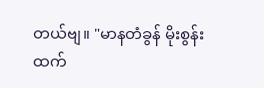တယ်ဗျ။ "မာနတံခွန် မိုးစွန်းထက်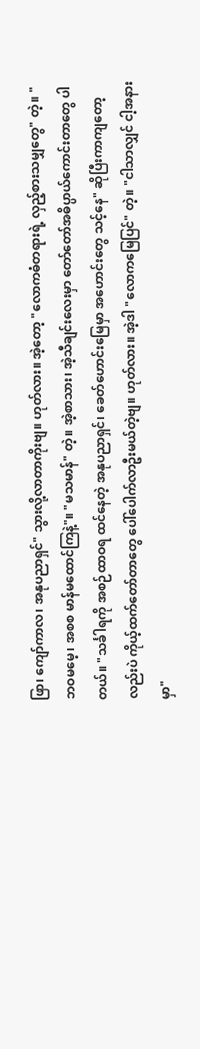ဖြာ၊ ကျော်ကာလ၊ အနုပညာရှင်" သွားလို့လာတာကိုးဗျ။ ဟုတ်လား။ အဲ့တော့ "လောကဓံတရားရဲ့ လှည့်စားသမျှတွေ" တဲ့။ "ဘဝမမေ့၊ အစစ မာန်မထောင်ကြနဲ့"။ "မသမာန်" တဲ့။ အဲ့စာသား၊ အဲ့သီချင်းလေးမှာ တော်တော်အဓိပ္ပာယ်ကောင်းတာတွေ ပါတယ်။ "သင်္ခါရကို အစဉ်ထာဝရ ထင်နေတဲ့ အနုပညာရှင်၊ ခေတ်ဟောင်းမြေမှာ အဟောင်းတွေ သင့်နေ" ဆိုပြီးကာကျတော့လည်းပဲ ကိုယ့်ထက်တော်တာတွေ ပေါ်ပေါက်လာဦးမယ်တဲ့ဗျ။ ဟုတ်လား။ အဲ့ဒါ "လောကမြေပြင်" တဲ့။ "ငါသာလျှင် ငါ့အနားမှာ"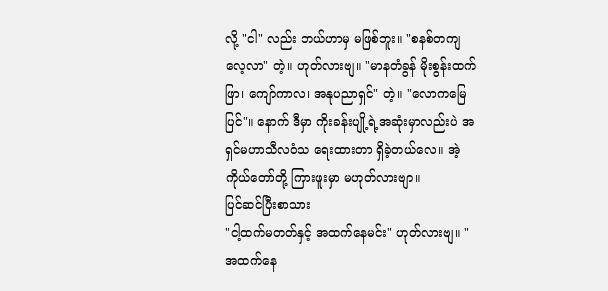လို့ "ငါ" လည်း ဘယ်ဟာမှ မဖြစ်ဘူး။ "စနစ်တကျ လေ့လာ" တဲ့။ ဟုတ်လားဗျ။ "မာနတံခွန် မိုးစွန်းထက်ဖြာ၊ ကျော်ကာလ၊ အနုပညာရှင်" တဲ့။ "လောကမြေပြင်"။ နောက် ဒီမှာ ကိုးခန်းပျို့ရဲ့အဆုံးမှာလည်းပဲ အရှင်မဟာသီလဝံသ ရေးထားတာ ရှိခဲ့တယ်လေ။ အဲ့ ကိုယ်တော်တို့ ကြားဖူးမှာ မဟုတ်လားဗျာ။
ပြင်ဆင်ပြီးစာသား
"ငါ့ထက်မတတ်နှင့် အထက်နေမင်း" ဟုတ်လားဗျ။ "အထက်နေ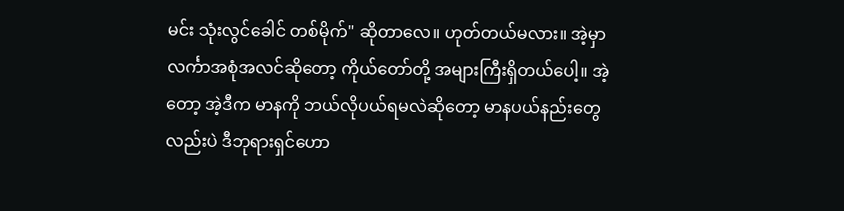မင်း သုံးလွင်ခေါင် တစ်မိုက်" ဆိုတာလေ။ ဟုတ်တယ်မလား။ အဲ့မှာ လင်္ကာအစုံအလင်ဆိုတော့ ကိုယ်တော်တို့ အများကြီးရှိတယ်ပေါ့။ အဲ့တော့ အဲ့ဒီက မာနကို ဘယ်လိုပယ်ရမလဲဆိုတော့ မာနပယ်နည်းတွေလည်းပဲ ဒီဘုရားရှင်ဟော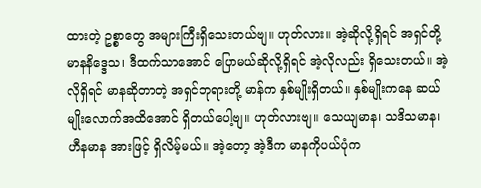ထားတဲ့ ဥစ္စာတွေ အများကြီးရှိသေးတယ်ဗျ။ ဟုတ်လား။ အဲ့ဆိုလို့ရှိရင် အရှင်တို့ မာနနိဒ္ဒေသ၊ ဒီထက်သာအောင် ပြောမယ်ဆိုလို့ရှိရင် အဲ့လိုလည်း ရှိသေးတယ်။ အဲ့လိုရှိရင် မာနဆိုတာတဲ့ အရှင်ဘုရားတို့ မာန်က နှစ်မျိုးရှိတယ်။ နှစ်မျိုးကနေ ဆယ်မျိုးလောက်အထိအောင် ရှိတယ်ပေါ့ဗျ။ ဟုတ်လားဗျ။ သေယျမာန၊ သဒိသမာန၊ ဟီနမာန အားဖြင့် ရှိလိမ့်မယ်။ အဲ့တော့ အဲ့ဒီက မာနကိုပယ်ပုံက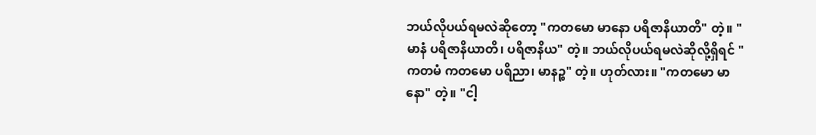ဘယ်လိုပယ်ရမလဲဆိုတော့ "ကတမော မာနော ပရိဇာနိယာတိ" တဲ့။ "မာနံ ပရိဇာနိယာတိ၊ ပရိဇာနိယ" တဲ့။ ဘယ်လိုပယ်ရမလဲဆိုလို့ရှိရင် "ကတမံ ကတမော ပရိညာ၊ မာနဉ္စ" တဲ့။ ဟုတ်လား။ "ကတမော မာနော" တဲ့။ "ငါ့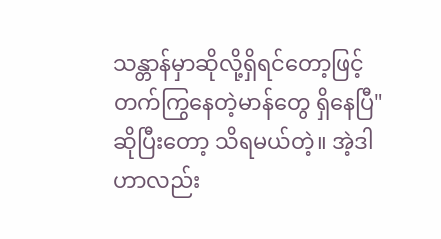သန္တာန်မှာဆိုလို့ရှိရင်တော့ဖြင့် တက်ကြွနေတဲ့မာန်တွေ ရှိနေပြီ" ဆိုပြီးတော့ သိရမယ်တဲ့။ အဲ့ဒါဟာလည်း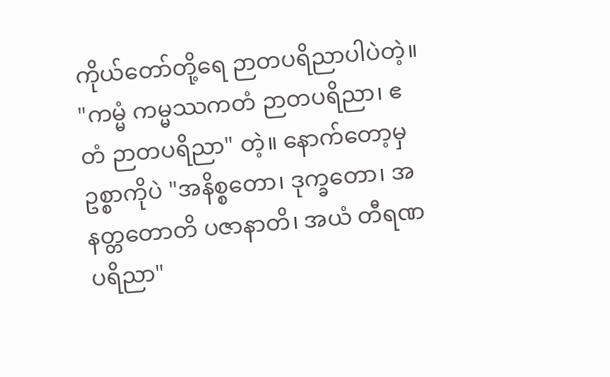ကိုယ်တော်တို့ရေ ဉာတပရိညာပါပဲတဲ့။ "ကမ္မံ ကမ္မဿကတံ ဉာတပရိညာ၊ ဧတံ ဉာတပရိညာ" တဲ့။ နောက်တော့မှ ဥစ္စာကိုပဲ "အနိစ္စတော၊ ဒုက္ခတော၊ အနတ္တတောတိ ပဇာနာတိ၊ အယံ တီရဏပရိညာ"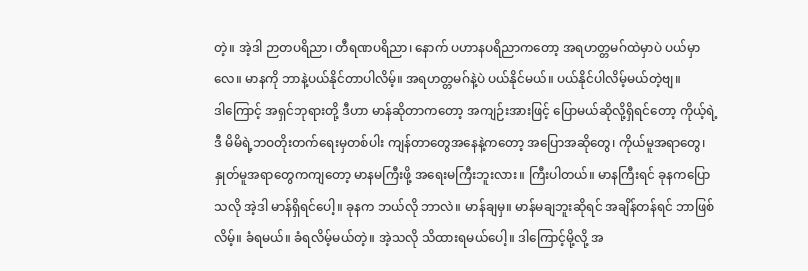တဲ့။ အဲ့ဒါ ဉာတပရိညာ၊ တီရဏပရိညာ၊ နောက် ပဟာနပရိညာကတော့ အရဟတ္တမဂ်ထဲမှာပဲ ပယ်မှာလေ။ မာနကို ဘာနဲ့ပယ်နိုင်တာပါလိမ့်။ အရဟတ္တမဂ်နဲ့ပဲ ပယ်နိုင်မယ်။ ပယ်နိုင်ပါလိမ့်မယ်တဲ့ဗျ။
ဒါကြောင့် အရှင်ဘုရားတို့ ဒီဟာ မာန်ဆိုတာကတော့ အကျဉ်းအားဖြင့် ပြောမယ်ဆိုလို့ရှိရင်တော့ ကိုယ့်ရဲ့ဒီ မိမိရဲ့ဘဝတိုးတက်ရေးမှတစ်ပါး ကျန်တာတွေအနေနဲ့ကတော့ အပြောအဆိုတွေ၊ ကိုယ်မူအရာတွေ၊ နှုတ်မူအရာတွေကကျတော့ မာနမကြီးဖို့ အရေးမကြီးဘူးလား။ ကြီးပါတယ်။ မာနကြီးရင် ခုနကပြောသလို အဲ့ဒါ မာန်ရှိရင်ပေါ့။ ခုနက ဘယ်လို ဘာလဲ။ မာန်ချမှ။ မာန်မချဘူးဆိုရင် အချိန်တန်ရင် ဘာဖြစ်လိမ့်။ ခံရမယ်။ ခံရလိမ့်မယ်တဲ့။ အဲ့သလို သိထားရမယ်ပေါ့။ ဒါကြောင့်မို့လို့ အ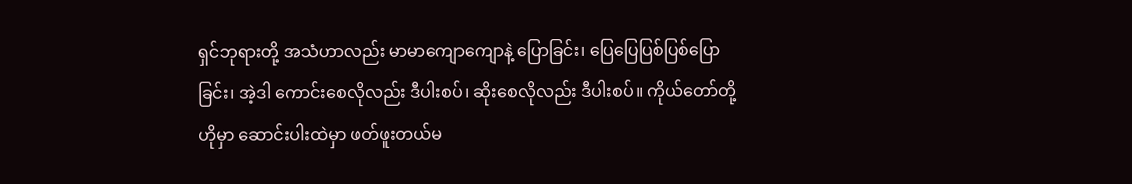ရှင်ဘုရားတို့ အသံဟာလည်း မာမာကျောကျောနဲ့ ပြောခြင်း၊ ပြေပြေပြစ်ပြစ်ပြောခြင်း၊ အဲ့ဒါ ကောင်းစေလိုလည်း ဒီပါးစပ်၊ ဆိုးစေလိုလည်း ဒီပါးစပ်။ ကိုယ်တော်တို့ ဟိုမှာ ဆောင်းပါးထဲမှာ ဖတ်ဖူးတယ်မ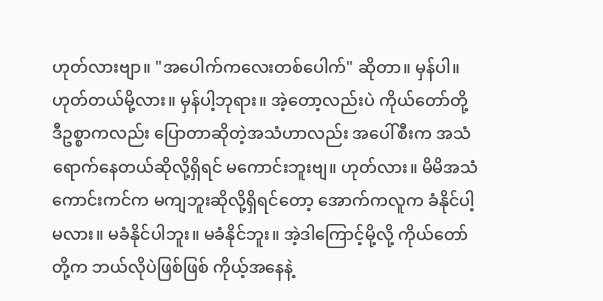ဟုတ်လားဗျာ။ "အပေါက်ကလေးတစ်ပေါက်" ဆိုတာ။ မှန်ပါ။ ဟုတ်တယ်မို့လား။ မှန်ပါ့ဘုရား။ အဲ့တော့လည်းပဲ ကိုယ်တော်တို့ ဒီဥစ္စာကလည်း ပြောတာဆိုတဲ့အသံဟာလည်း အပေါ်စီးက အသံရောက်နေတယ်ဆိုလို့ရှိရင် မကောင်းဘူးဗျ။ ဟုတ်လား။ မိမိအသံ ကောင်းကင်က မကျဘူးဆိုလို့ရှိရင်တော့ အောက်ကလူက ခံနိုင်ပါ့မလား။ မခံနိုင်ပါဘူး။ မခံနိုင်ဘူး။ အဲ့ဒါကြောင့်မို့လို့ ကိုယ်တော်တို့က ဘယ်လိုပဲဖြစ်ဖြစ် ကိုယ့်အနေနဲ့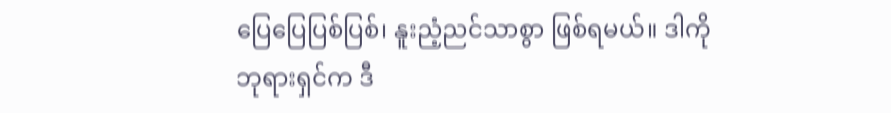ပြေပြေပြစ်ပြစ်၊ နူးညံ့ညင်သာစွာ ဖြစ်ရမယ်။ ဒါကို ဘုရားရှင်က ဒီ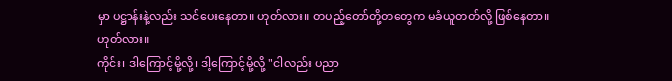မှာ ပဋ္ဌာန်းနဲ့လည်း သင်ပေးနေတာ။ ဟုတ်လား။ တပည့်တော်တို့တတွေက မခံယူတတ်လို့ ဖြစ်နေတာ။ ဟုတ်လား။
ကိုင်း၊ ဒါကြောင့်မို့လို့၊ ဒါ့ကြောင့်မို့လို့ "ငါလည်း ပညာ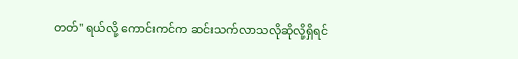တတ်" ရယ်လို့ ကောင်းကင်က ဆင်းသက်လာသလိုဆိုလို့ရှိရင်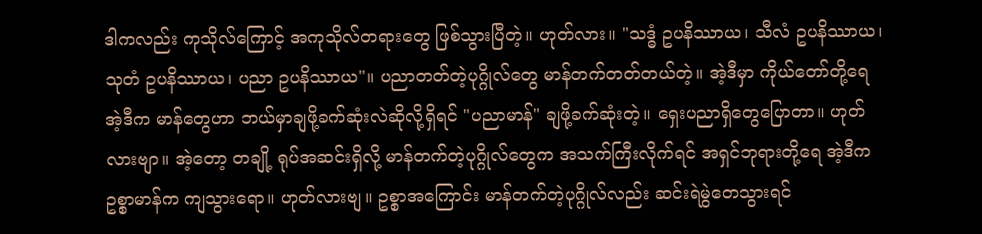ဒါကလည်း ကုသိုလ်ကြောင့် အကုသိုလ်တရားတွေ ဖြစ်သွားပြီတဲ့။ ဟုတ်လား။ "သဒ္ဓံ ဥပနိဿာယ၊ သီလံ ဥပနိဿာယ၊ သုတံ ဥပနိဿာယ၊ ပညာ ဥပနိဿာယ"။ ပညာတတ်တဲ့ပုဂ္ဂိုလ်တွေ မာန်တက်တတ်တယ်တဲ့။ အဲ့ဒီမှာ ကိုယ်တော်တို့ရေ အဲ့ဒီက မာန်တွေဟာ ဘယ်မှာချဖို့ခက်ဆုံးလဲဆိုလို့ရှိရင် "ပညာမာန်" ချဖို့ခက်ဆုံးတဲ့။ ရှေးပညာရှိတွေပြောတာ။ ဟုတ်လားဗျာ။ အဲ့တော့ တချို့ ရုပ်အဆင်းရှိလို့ မာန်တက်တဲ့ပုဂ္ဂိုလ်တွေက အသက်ကြီးလိုက်ရင် အရှင်ဘုရားတို့ရေ အဲ့ဒီက ဥစ္စာမာန်က ကျသွားရော။ ဟုတ်လားဗျ။ ဥစ္စာအကြောင်း မာန်တက်တဲ့ပုဂ္ဂိုလ်လည်း ဆင်းရဲမွဲတေသွားရင်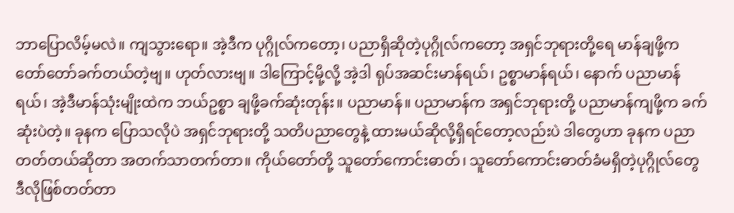ဘာပြောလိမ့်မလဲ။ ကျသွားရော။ အဲ့ဒီက ပုဂ္ဂိုလ်ကတော့၊ ပညာရှိဆိုတဲ့ပုဂ္ဂိုလ်ကတော့ အရှင်ဘုရားတို့ရေ မာန်ချဖို့က တော်တော်ခက်တယ်တဲ့ဗျ။ ဟုတ်လားဗျ။ ဒါကြောင့်မို့လို့ အဲ့ဒါ ရုပ်အဆင်းမာန်ရယ်၊ ဥစ္စာမာန်ရယ်၊ နောက် ပညာမာန်ရယ်၊ အဲ့ဒီမာန်သုံးမျိုးထဲက ဘယ်ဥစ္စာ ချဖို့ခက်ဆုံးတုန်း။ ပညာမာန်။ ပညာမာန်က အရှင်ဘုရားတို့ ပညာမာန်ကျဖို့က ခက်ဆုံးပဲတဲ့။ ခုနက ပြောသလိုပဲ အရှင်ဘုရားတို့ သတိပညာတွေနဲ့ ထားမယ်ဆိုလို့ရှိရင်တော့လည်းပဲ ဒါတွေဟာ ခုနက ပညာတတ်တယ်ဆိုတာ အတက်သာတက်တာ။ ကိုယ်တော်တို့ သူတော်ကောင်းဓာတ်၊ သူတော်ကောင်းဓာတ်ခံမရှိတဲ့ပုဂ္ဂိုလ်တွေ ဒီလိုဖြစ်တတ်တာ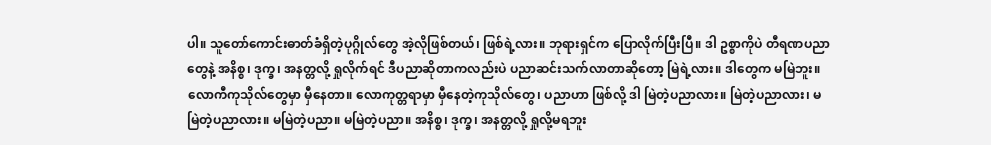ပါ။ သူတော်ကောင်းဓာတ်ခံရှိတဲ့ပုဂ္ဂိုလ်တွေ အဲ့လိုဖြစ်တယ်၊ ဖြစ်ရဲ့လား။ ဘုရားရှင်က ပြောလိုက်ပြီးပြီ။ ဒါ ဥစ္စာကိုပဲ တီရဏပညာတွေနဲ့ အနိစ္စ၊ ဒုက္ခ၊ အနတ္တလို့ ရှုလိုက်ရင် ဒီပညာဆိုတာကလည်းပဲ ပညာဆင်းသက်လာတာဆိုတော့ မြဲရဲ့လား။ ဒါတွေက မမြဲဘူး။ လောကီကုသိုလ်တွေမှာ မှီနေတာ။ လောကုတ္တရာမှာ မှီနေတဲ့ကုသိုလ်တွေ၊ ပညာဟာ ဖြစ်လို့ ဒါ မြဲတဲ့ပညာလား။ မြဲတဲ့ပညာလား၊ မမြဲတဲ့ပညာလား။ မမြဲတဲ့ပညာ။ မမြဲတဲ့ပညာ။ အနိစ္စ၊ ဒုက္ခ၊ အနတ္တလို့ ရှုလို့မရဘူး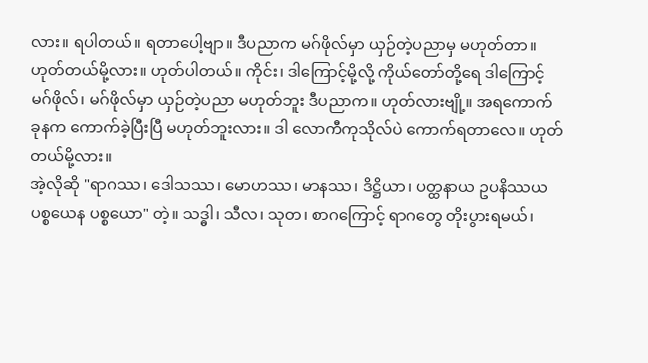လား။ ရပါတယ်။ ရတာပေါ့ဗျာ။ ဒီပညာက မဂ်ဖိုလ်မှာ ယှဉ်တဲ့ပညာမှ မဟုတ်တာ။ ဟုတ်တယ်မို့လား။ ဟုတ်ပါတယ်။ ကိုင်း၊ ဒါကြောင့်မို့လို့ ကိုယ်တော်တို့ရေ ဒါကြောင့် မဂ်ဖိုလ်၊ မဂ်ဖိုလ်မှာ ယှဉ်တဲ့ပညာ မဟုတ်ဘူး ဒီပညာက။ ဟုတ်လားဗျို့။ အရကောက် ခုနက ကောက်ခဲ့ပြီးပြီ မဟုတ်ဘူးလား။ ဒါ လောကီကုသိုလ်ပဲ ကောက်ရတာလေ။ ဟုတ်တယ်မို့လား။
အဲ့လိုဆို "ရာဂဿ၊ ဒေါသဿ၊ မောဟဿ၊ မာနဿ၊ ဒိဋ္ဌိယာ၊ ပတ္ထနာယ ဥပနိဿယပစ္စယေန ပစ္စယော" တဲ့။ သဒ္ဓါ၊ သီလ၊ သုတ၊ စာဂကြောင့် ရာဂတွေ တိုးပွားရမယ်၊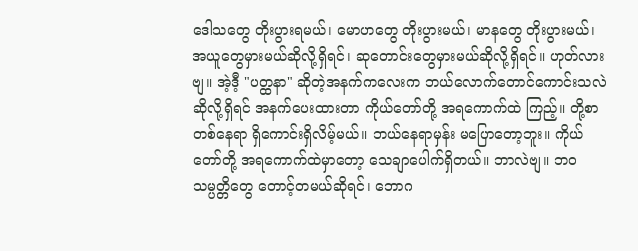ဒေါသတွေ တိုးပွားရမယ်၊ မောဟတွေ တိုးပွားမယ်၊ မာနတွေ တိုးပွားမယ်၊ အယူတွေမှားမယ်ဆိုလို့ရှိရင်၊ ဆုတောင်းတွေမှားမယ်ဆိုလို့ရှိရင်။ ဟုတ်လားဗျ။ အဲ့ဒီ့ "ပတ္ထနာ" ဆိုတဲ့အနက်ကလေးက ဘယ်လောက်တောင်ကောင်းသလဲဆိုလို့ရှိရင် အနက်ပေးထားတာ ကိုယ်တော်တို့ အရကောက်ထဲ ကြည့်။ တို့စာတစ်နေရာ ရှိကောင်းရှိလိမ့်မယ်။ ဘယ်နေရာမှန်း မပြောတော့ဘူး။ ကိုယ်တော်တို့ အရကောက်ထဲမှာတော့ သေချာပေါက်ရှိတယ်။ ဘာလဲဗျ။ ဘဝသမ္ပတ္တိတွေ တောင့်တမယ်ဆိုရင်၊ ဘောဂ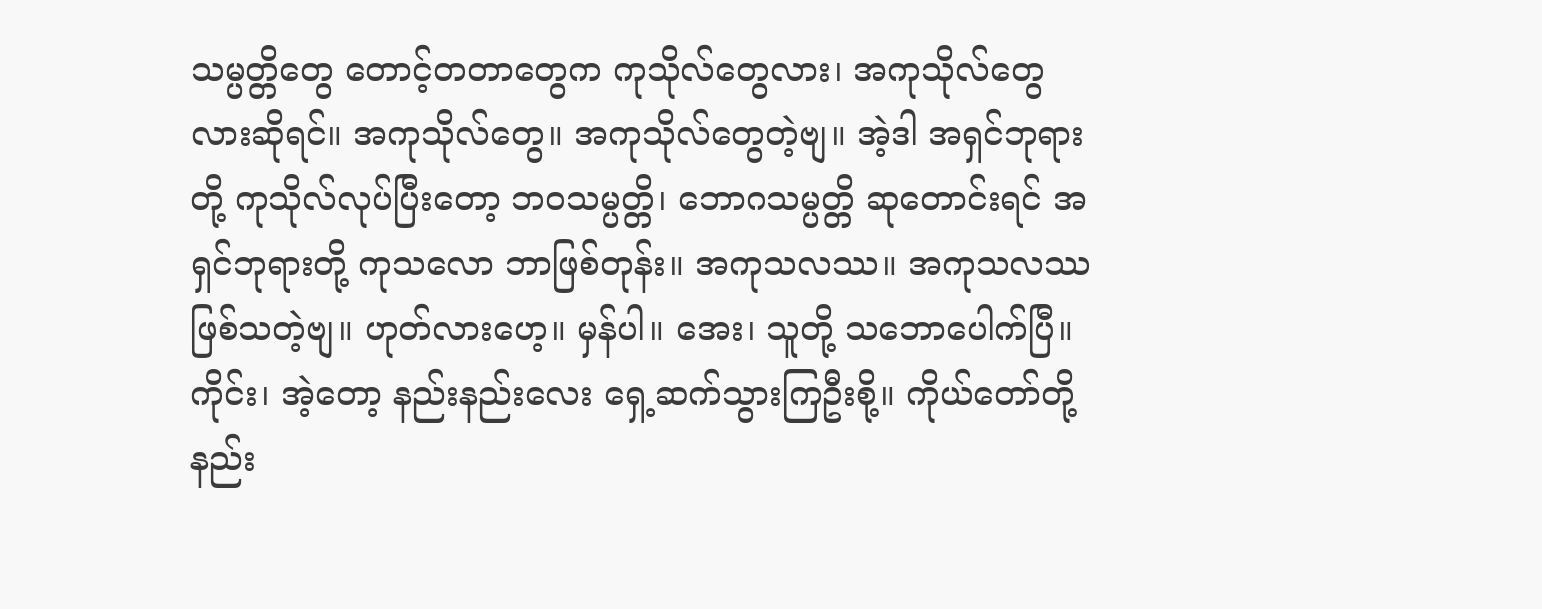သမ္ပတ္တိတွေ တောင့်တတာတွေက ကုသိုလ်တွေလား၊ အကုသိုလ်တွေလားဆိုရင်။ အကုသိုလ်တွေ။ အကုသိုလ်တွေတဲ့ဗျ။ အဲ့ဒါ အရှင်ဘုရားတို့ ကုသိုလ်လုပ်ပြီးတော့ ဘဝသမ္ပတ္တိ၊ ဘောဂသမ္ပတ္တိ ဆုတောင်းရင် အရှင်ဘုရားတို့ ကုသလော ဘာဖြစ်တုန်း။ အကုသလဿ။ အကုသလဿ ဖြစ်သတဲ့ဗျ။ ဟုတ်လားဟေ့။ မှန်ပါ။ အေး၊ သူတို့ သဘောပေါက်ပြီ။
ကိုင်း၊ အဲ့တော့ နည်းနည်းလေး ရှေ့ဆက်သွားကြဦးစို့။ ကိုယ်တော်တို့ နည်း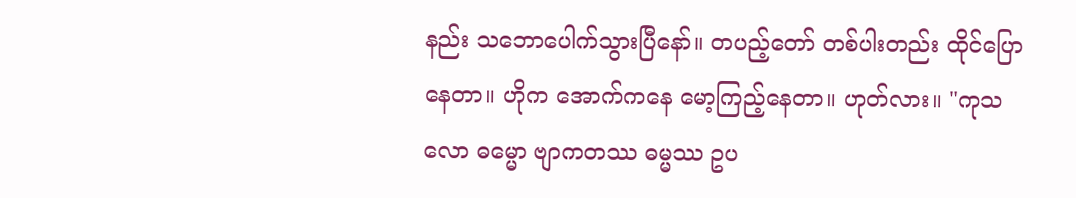နည်း သဘောပေါက်သွားပြီနော်။ တပည့်တော် တစ်ပါးတည်း ထိုင်ပြောနေတာ။ ဟိုက အောက်ကနေ မော့ကြည့်နေတာ။ ဟုတ်လား။ "ကုသလော ဓမ္မော ဗျာကတဿ ဓမ္မဿ ဥပ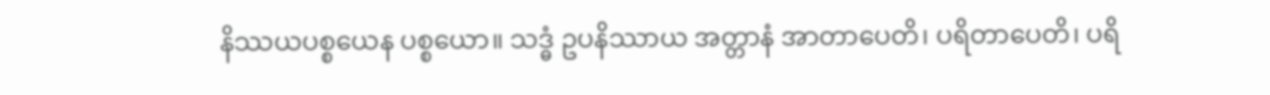နိဿယပစ္စယေန ပစ္စယော။ သဒ္ဓံ ဥပနိဿာယ အတ္တာနံ အာတာပေတိ၊ ပရိတာပေတိ၊ ပရိ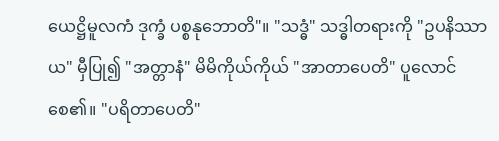ယေဋ္ဌိမူလကံ ဒုက္ခံ ပစ္စနုဘောတိ"။ "သဒ္ဓံ" သဒ္ဓါတရားကို "ဥပနိဿာယ" မှီပြု၍ "အတ္တာနံ" မိမိကိုယ်ကိုယ် "အာတာပေတိ" ပူလောင်စေ၏။ "ပရိတာပေတိ"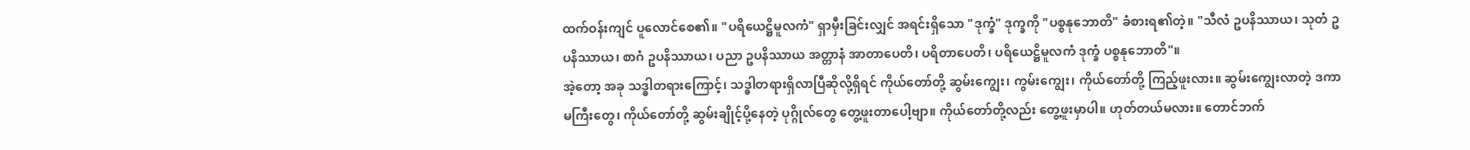ထက်ဝန်းကျင် ပူလောင်စေ၏။ "ပရိယေဋ္ဌိမူလကံ" ရှာမှီးခြင်းလျှင် အရင်းရှိသော "ဒုက္ခံ" ဒုက္ခကို "ပစ္စနုဘောတိ" ခံစားရ၏တဲ့။ "သီလံ ဥပနိဿာယ၊ သုတံ ဥပနိဿာယ၊ စာဂံ ဥပနိဿာယ၊ ပညာ ဥပနိဿာယ အတ္တာနံ အာတာပေတိ၊ ပရိတာပေတိ၊ ပရိယေဋ္ဌိမူလကံ ဒုက္ခံ ပစ္စနုဘောတိ"။
အဲ့တော့ အခု သဒ္ဓါတရားကြောင့်၊ သဒ္ဓါတရားရှိလာပြီဆိုလို့ရှိရင် ကိုယ်တော်တို့ ဆွမ်းကျွေး၊ ကွမ်းကျွေး၊ ကိုယ်တော်တို့ ကြည့်ဖူးလား။ ဆွမ်းကျွေးလာတဲ့ ဒကာမကြီးတွေ၊ ကိုယ်တော်တို့ ဆွမ်းချိုင့်ပို့နေတဲ့ ပုဂ္ဂိုလ်တွေ တွေ့ဖူးတာပေါ့ဗျာ။ ကိုယ်တော်တို့လည်း တွေ့ဖူးမှာပါ။ ဟုတ်တယ်မလား။ တောင်ဘက်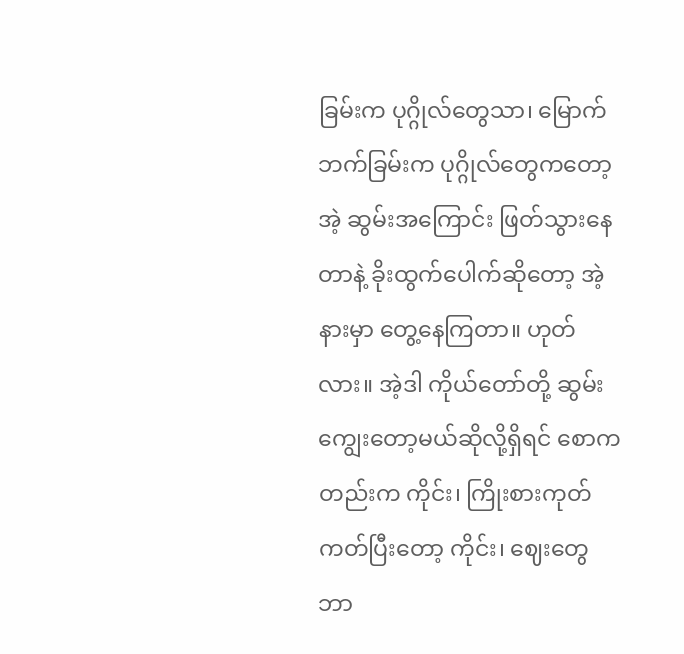ခြမ်းက ပုဂ္ဂိုလ်တွေသာ၊ မြောက်ဘက်ခြမ်းက ပုဂ္ဂိုလ်တွေကတော့ အဲ့ ဆွမ်းအကြောင်း ဖြတ်သွားနေတာနဲ့ ခိုးထွက်ပေါက်ဆိုတော့ အဲ့နားမှာ တွေ့နေကြတာ။ ဟုတ်လား။ အဲ့ဒါ ကိုယ်တော်တို့ ဆွမ်းကျွေးတော့မယ်ဆိုလို့ရှိရင် စောကတည်းက ကိုင်း၊ ကြိုးစားကုတ်ကတ်ပြီးတော့ ကိုင်း၊ ဈေးတွေဘာ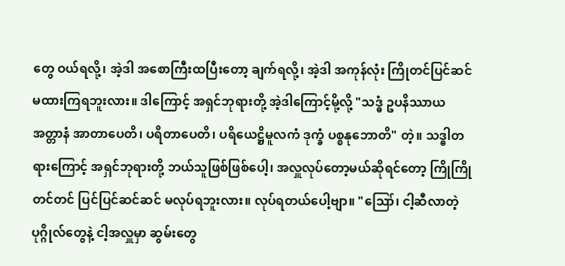တွေ ဝယ်ရလို့၊ အဲ့ဒါ အစောကြီးထပြီးတော့ ချက်ရလို့၊ အဲ့ဒါ အကုန်လုံး ကြိုတင်ပြင်ဆင်မထားကြရဘူးလား။ ဒါကြောင့် အရှင်ဘုရားတို့ အဲ့ဒါကြောင့်မို့လို့ "သဒ္ဓံ ဥပနိဿာယ အတ္တာနံ အာတာပေတိ၊ ပရိတာပေတိ၊ ပရိယေဋ္ဌိမူလကံ ဒုက္ခံ ပစ္စနုဘောတိ" တဲ့။ သဒ္ဓါတရားကြောင့် အရှင်ဘုရားတို့ ဘယ်သူဖြစ်ဖြစ်ပေါ့၊ အလှူလုပ်တော့မယ်ဆိုရင်တော့ ကြိုကြိုတင်တင် ပြင်ပြင်ဆင်ဆင် မလုပ်ရဘူးလား။ လုပ်ရတယ်ပေါ့ဗျာ။ "ဪ၊ ငါ့ဆီလာတဲ့ပုဂ္ဂိုလ်တွေနဲ့ ငါ့အလှူမှာ ဆွမ်းတွေ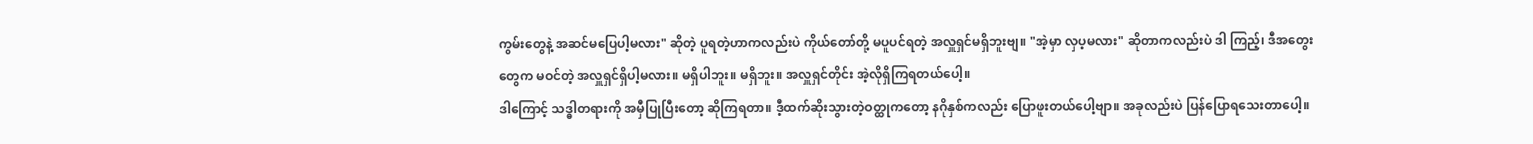ကွမ်းတွေနဲ့ အဆင်မပြေပါ့မလား" ဆိုတဲ့ ပူရတဲ့ဟာကလည်းပဲ ကိုယ်တော်တို့ မပူပင်ရတဲ့ အလှူရှင်မရှိဘူးဗျ။ "အဲ့မှာ လှပ့မလား" ဆိုတာကလည်းပဲ ဒါ ကြည့်၊ ဒီအတွေးတွေက မဝင်တဲ့ အလှူရှင်ရှိပါ့မလား။ မရှိပါဘူး။ မရှိဘူး။ အလှူရှင်တိုင်း အဲ့လိုရှိကြရတယ်ပေါ့။
ဒါကြောင့် သဒ္ဓါတရားကို အမှီပြုပြီးတော့ ဆိုကြရတာ။ ဒီ့ထက်ဆိုးသွားတဲ့ဝတ္ထုကတော့ နဂိုနှစ်ကလည်း ပြောဖူးတယ်ပေါ့ဗျာ။ အခုလည်းပဲ ပြန်ပြောရသေးတာပေါ့။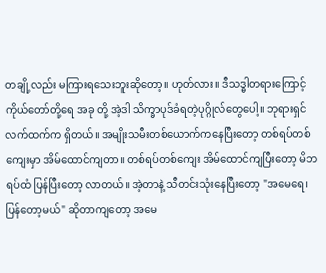တချို့လည်း မကြားရသေးဘူးဆိုတော့။ ဟုတ်လား။ ဒီသဒ္ဓါတရားကြောင့် ကိုယ်တော်တို့ရေ အခု တို့ အဲ့ဒါ သိက္ခာပုဒ်ခံရတဲ့ပုဂ္ဂိုလ်တွေပေါ့။ ဘုရားရှင်လက်ထက်က ရှိတယ်။ အမျိုးသမီးတစ်ယောက်ကနေပြီးတော့ တစ်ရပ်တစ်ကျေးမှာ အိမ်ထောင်ကျတာ။ တစ်ရပ်တစ်ကျေး အိမ်ထောင်ကျပြီးတော့ မိဘရပ်ထံ ပြန်ပြီးတော့ လာတယ်။ အဲ့တာနဲ့ သီတင်းသုံးနေပြီးတော့ "အမေရေ၊ ပြန်တော့မယ်" ဆိုတာကျတော့ အမေ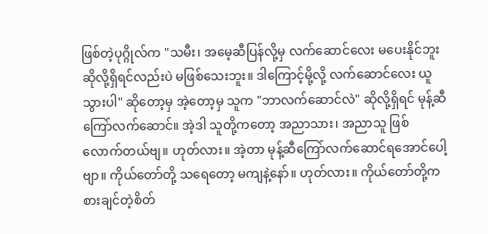ဖြစ်တဲ့ပုဂ္ဂိုလ်က "သမီး၊ အမေ့ဆီပြန်လို့မှ လက်ဆောင်လေး မပေးနိုင်ဘူးဆိုလို့ရှိရင်လည်းပဲ မဖြစ်သေးဘူး။ ဒါကြောင့်မို့လို့ လက်ဆောင်လေး ယူသွားပါ" ဆိုတော့မှ အဲ့တော့မှ သူက "ဘာလက်ဆောင်လဲ" ဆိုလို့ရှိရင် မုန့်ဆီကြော်လက်ဆောင်။ အဲ့ဒါ သူတို့ကတော့ အညာသား၊ အညာသူ ဖြစ်လောက်တယ်ဗျ။ ဟုတ်လား။ အဲ့တာ မုန့်ဆီကြော်လက်ဆောင်ရအောင်ပေါ့ဗျာ။ ကိုယ်တော်တို့ သရေတော့ မကျနဲ့နော်။ ဟုတ်လား။ ကိုယ်တော်တို့က စားချင်တဲ့စိတ်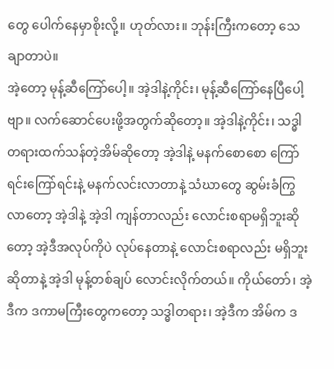တွေ ပေါက်နေမှာစိုးလို့။ ဟုတ်လား။ ဘုန်းကြီးကတော့ သေချာတာပဲ။
အဲ့တော့ မုန့်ဆီကြော်ပေါ့။ အဲ့ဒါနဲ့ကိုင်း၊ မုန့်ဆီကြော်နေပြီပေါ့ဗျာ။ လက်ဆောင်ပေးဖို့အတွက်ဆိုတော့။ အဲ့ဒါနဲ့ကိုင်း၊ သဒ္ဓါတရားထက်သန်တဲ့အိမ်ဆိုတော့ အဲ့ဒါနဲ့ မနက်စောစော ကြော်ရင်းကြော်ရင်းနဲ့ မနက်လင်းလာတာနဲ့ သံဃာတွေ ဆွမ်းခံကြွလာတော့ အဲ့ဒါနဲ့ အဲ့ဒါ ကျန်တာလည်း လောင်းစရာမရှိဘူးဆိုတော့ အဲ့ဒီအလုပ်ကိုပဲ လုပ်နေတာနဲ့ လောင်းစရာလည်း မရှိဘူးဆိုတာနဲ့ အဲ့ဒါ မုန့်တစ်ချပ် လောင်းလိုက်တယ်။ ကိုယ်တော်၊ အဲ့ဒီက ဒကာမကြီးတွေကတော့ သဒ္ဓါတရား၊ အဲ့ဒီက အိမ်က ဒ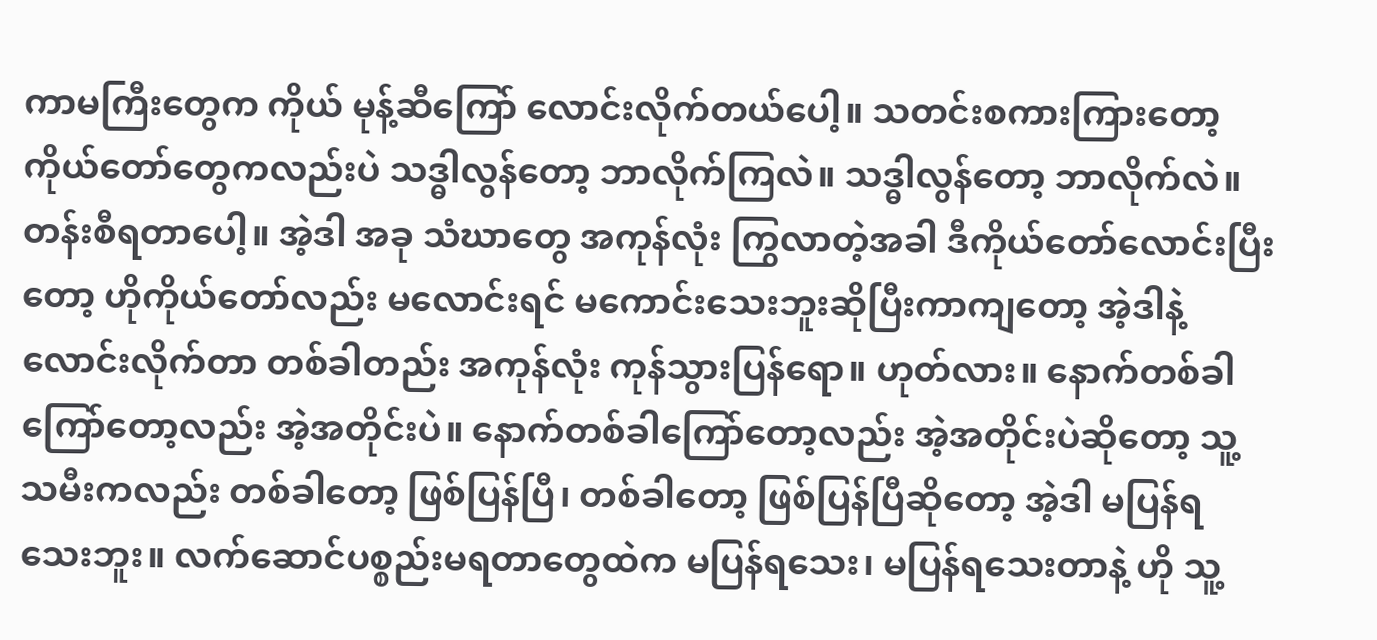ကာမကြီးတွေက ကိုယ် မုန့်ဆီကြော် လောင်းလိုက်တယ်ပေါ့။ သတင်းစကားကြားတော့ ကိုယ်တော်တွေကလည်းပဲ သဒ္ဓါလွန်တော့ ဘာလိုက်ကြလဲ။ သဒ္ဓါလွန်တော့ ဘာလိုက်လဲ။ တန်းစီရတာပေါ့။ အဲ့ဒါ အခု သံဃာတွေ အကုန်လုံး ကြွလာတဲ့အခါ ဒီကိုယ်တော်လောင်းပြီးတော့ ဟိုကိုယ်တော်လည်း မလောင်းရင် မကောင်းသေးဘူးဆိုပြီးကာကျတော့ အဲ့ဒါနဲ့ လောင်းလိုက်တာ တစ်ခါတည်း အကုန်လုံး ကုန်သွားပြန်ရော။ ဟုတ်လား။ နောက်တစ်ခါကြော်တော့လည်း အဲ့အတိုင်းပဲ။ နောက်တစ်ခါကြော်တော့လည်း အဲ့အတိုင်းပဲဆိုတော့ သူ့သမီးကလည်း တစ်ခါတော့ ဖြစ်ပြန်ပြီ၊ တစ်ခါတော့ ဖြစ်ပြန်ပြီဆိုတော့ အဲ့ဒါ မပြန်ရသေးဘူး။ လက်ဆောင်ပစ္စည်းမရတာတွေထဲက မပြန်ရသေး၊ မပြန်ရသေးတာနဲ့ ဟို သူ့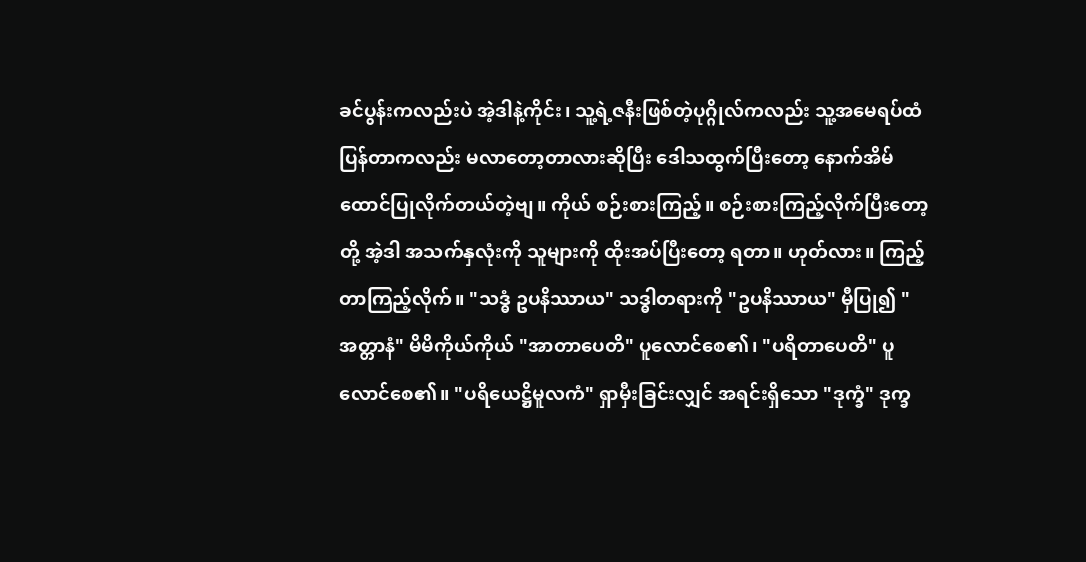ခင်ပွန်းကလည်းပဲ အဲ့ဒါနဲ့ကိုင်း၊ သူ့ရဲ့ဇနီးဖြစ်တဲ့ပုဂ္ဂိုလ်ကလည်း သူ့အမေရပ်ထံ ပြန်တာကလည်း မလာတော့တာလားဆိုပြီး ဒေါသထွက်ပြီးတော့ နောက်အိမ်ထောင်ပြုလိုက်တယ်တဲ့ဗျ။ ကိုယ် စဉ်းစားကြည့်။ စဉ်းစားကြည့်လိုက်ပြီးတော့ တို့ အဲ့ဒါ အသက်နှလုံးကို သူများကို ထိုးအပ်ပြီးတော့ ရတာ။ ဟုတ်လား။ ကြည့်တာကြည့်လိုက်။ "သဒ္ဓံ ဥပနိဿာယ" သဒ္ဓါတရားကို "ဥပနိဿာယ" မှီပြု၍ "အတ္တာနံ" မိမိကိုယ်ကိုယ် "အာတာပေတိ" ပူလောင်စေ၏၊ "ပရိတာပေတိ" ပူလောင်စေ၏။ "ပရိယေဋ္ဌိမူလကံ" ရှာမှီးခြင်းလျှင် အရင်းရှိသော "ဒုက္ခံ" ဒုက္ခ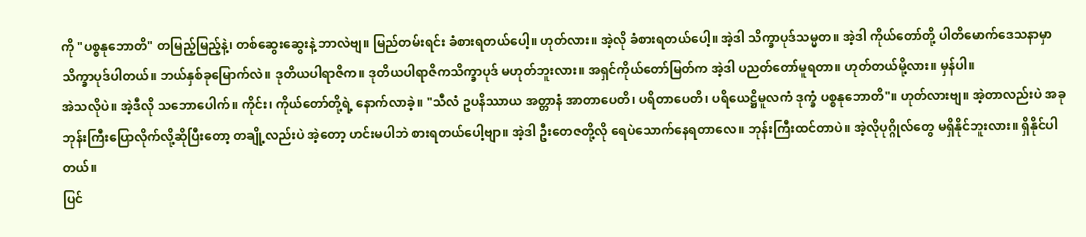ကို "ပစ္စနုဘောတိ" တမြည့်မြည့်နဲ့၊ တစ်ဆွေးဆွေးနဲ့ ဘာလဲဗျ။ မြည်တမ်းရင်း ခံစားရတယ်ပေါ့။ ဟုတ်လား။ အဲ့လို ခံစားရတယ်ပေါ့။ အဲ့ဒါ သိက္ခာပုဒ်သမ္မတ။ အဲ့ဒါ ကိုယ်တော်တို့ ပါတိမောက်ဒေသနာမှာ သိက္ခာပုဒ်ပါတယ်။ ဘယ်နှစ်ခုမြောက်လဲ။ ဒုတိယပါရာဇိက။ ဒုတိယပါရာဇိကသိက္ခာပုဒ် မဟုတ်ဘူးလား။ အရှင်ကိုယ်တော်မြတ်က အဲ့ဒါ ပညတ်တော်မူရတာ။ ဟုတ်တယ်မို့လား။ မှန်ပါ။
အဲသလိုပဲ။ အဲ့ဒီလို သဘောပေါက်။ ကိုင်း၊ ကိုယ်တော်တို့ရဲ့ နောက်လာခဲ့။ "သီလံ ဥပနိဿာယ အတ္တာနံ အာတာပေတိ၊ ပရိတာပေတိ၊ ပရိယေဋ္ဌိမူလကံ ဒုက္ခံ ပစ္စနုဘောတိ"။ ဟုတ်လားဗျ။ အဲ့တာလည်းပဲ အခု ဘုန်းကြီးပြောလိုက်လို့ဆိုပြီးတော့ တချို့လည်းပဲ အဲ့တော့ ဟင်းမပါဘဲ စားရတယ်ပေါ့ဗျာ။ အဲ့ဒါ ဦးတေဇတို့လို ရေပဲသောက်နေရတာလေ။ ဘုန်းကြီးထင်တာပဲ။ အဲ့လိုပုဂ္ဂိုလ်တွေ မရှိနိုင်ဘူးလား။ ရှိနိုင်ပါတယ်။
ပြင်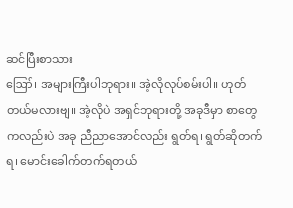ဆင်ပြီးစာသား
ဪ၊ အများကြီးပါဘုရား။ အဲ့လိုလုပ်စမ်းပါ။ ဟုတ်တယ်မလားဗျ။ အဲ့လိုပဲ အရှင်ဘုရားတို့ အခုဒီမှာ စာတွေကလည်းပဲ အခု ညီညာအောင်လည်း ရွတ်ရ၊ ရွတ်ဆိုတက်ရ၊ မောင်းခေါက်တက်ရတယ်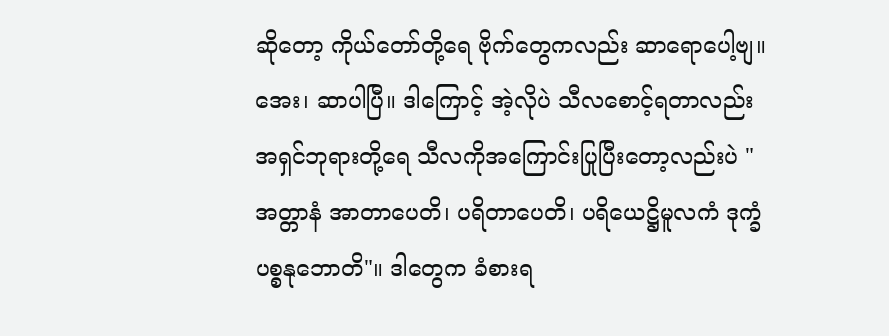ဆိုတော့ ကိုယ်တော်တို့ရေ ဗိုက်တွေကလည်း ဆာရောပေါ့ဗျ။ အေး၊ ဆာပါပြီ။ ဒါကြောင့် အဲ့လိုပဲ သီလစောင့်ရတာလည်း အရှင်ဘုရားတို့ရေ သီလကိုအကြောင်းပြုပြီးတော့လည်းပဲ "အတ္တာနံ အာတာပေတိ၊ ပရိတာပေတိ၊ ပရိယေဋ္ဌိမူလကံ ဒုက္ခံ ပစ္စနုဘောတိ"။ ဒါတွေက ခံစားရ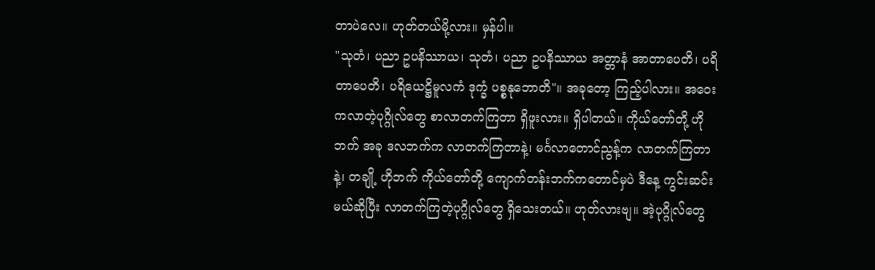တာပဲလေ။ ဟုတ်တယ်မို့လား။ မှန်ပါ။
"သုတံ၊ ပညာ ဥပနိဿာယ၊ သုတံ၊ ပညာ ဥပနိဿာယ အတ္တာနံ အာတာပေတိ၊ ပရိတာပေတိ၊ ပရိယေဋ္ဌိမူလကံ ဒုက္ခံ ပစ္စနုဘောတိ"။ အခုတော့ ကြည့်ပါလား။ အဝေးကလာတဲ့ပုဂ္ဂိုလ်တွေ စာလာတက်ကြတာ ရှိဖူးလား။ ရှိပါတယ်။ ကိုယ်တော်တို့ ဟိုဘက် အခု ဒလဘက်က လာတက်ကြတာနဲ့၊ မင်္ဂလာတောင်ညွန့်က လာတက်ကြတာနဲ့၊ တချို့ ဟိုဘက် ကိုယ်တော်တို့ ကျောက်တန်းဘက်ကတောင်မှပဲ ဒီနေ့ ကွင်းဆင်းမယ်ဆိုပြီး လာတက်ကြတဲ့ပုဂ္ဂိုလ်တွေ ရှိသေးတယ်။ ဟုတ်လားဗျ။ အဲ့ပုဂ္ဂိုလ်တွေ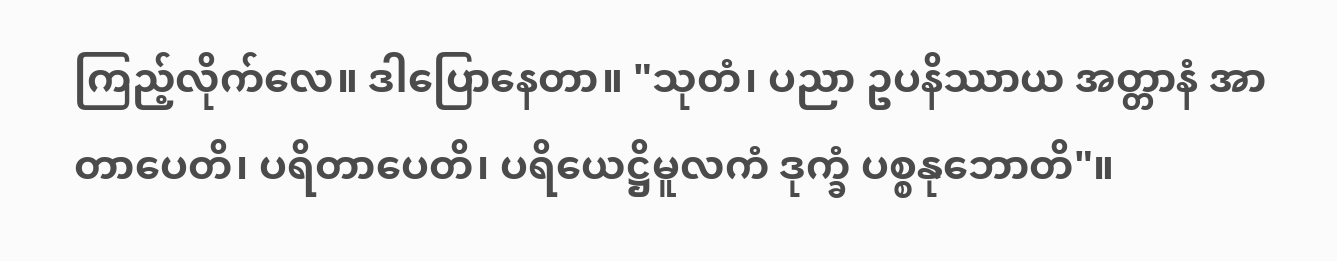ကြည့်လိုက်လေ။ ဒါပြောနေတာ။ "သုတံ၊ ပညာ ဥပနိဿာယ အတ္တာနံ အာတာပေတိ၊ ပရိတာပေတိ၊ ပရိယေဋ္ဌိမူလကံ ဒုက္ခံ ပစ္စနုဘောတိ"။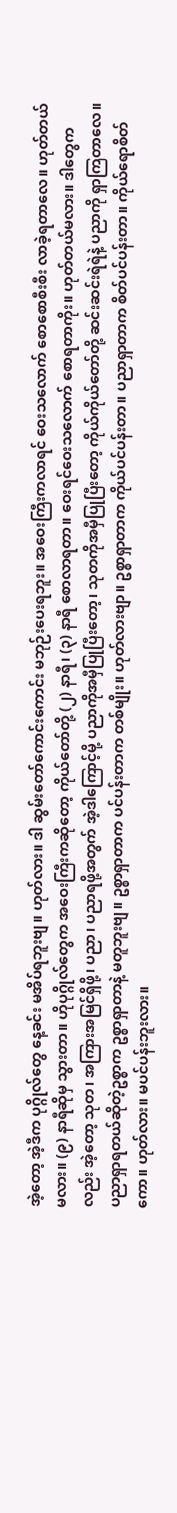အဲ့တော့ အဲ့ဒီက ပုဂ္ဂိုလ်တွေ နေ့ခင်း မအိပ်ရဘူးဗျ။ ဟုတ်လား။ ဒါ ဆွမ်းတော်ကောင်းကောင်း မဘုဉ်းပေးရဘူး။ အဝေးကြီးကလာရင် ဝေးသလောက် စောစောစီးစီး လာခဲ့ရတာလေ။ ဟုတ်တယ်မလား။ (၉) နာရီဆိုမှ သွားတာ။ ဟိုပုဂ္ဂိုလ်တွေက အဝေးကြီးကဆိုတော့ ကိုယ်တော်တို့ (၂) နာရီ၊ (၃) နာရီ စောလာရတာ။ ဝေးရင်ဝေးသလောက် စောရတာကိုး။ ဟုတ်တယ်မလား။ ဒါတွေကလည်း အဲ့တော့ သုတ၊ အကြားအမြင်ရှိဖို့၊ ပညာ၊ ပညာရဖို့အတွက် အဲ့ဒါကြောင့်မို့ ပညာကိုအမှီပြုပြီးတော့၊ သုတကိုအမှီပြုပြီးတော့ ကိုယ်ကိုယ်တော်တို့ ဆင်းဆင်းရဲရဲနဲ့ ပညာကို ရှာကြတာလေ။ ပညာရှာရတယ်ဆိုတဲ့ဥစ္စာက ဥစ္စာရှာတာနဲ့ မတူဘူးဗျ။ ဥစ္စာရှာတာက ပင်ပန်းတာက တစ်မျိုး။ ဟုတ်လားဗျာ။ ဥစ္စာရှာတာက ကိုယ်ပင်ပန်းတာ။ ပညာရှာတာက စိတ်ပင်ပန်းတာ။ ကိုယ်ရောစိတ်ကော။ ဟုတ်လား။ မပင်ပန်းဘူးလား။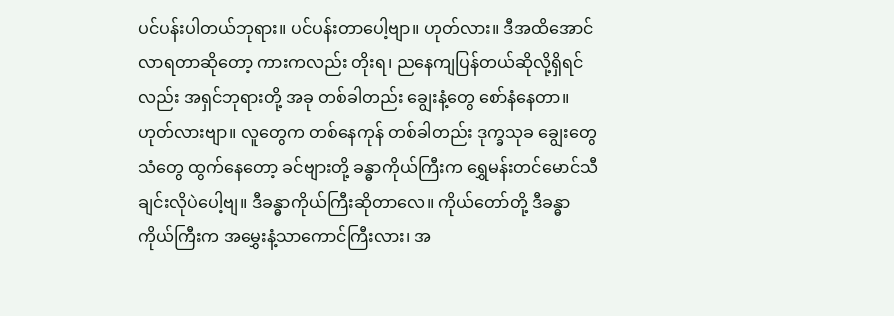ပင်ပန်းပါတယ်ဘုရား။ ပင်ပန်းတာပေါ့ဗျာ။ ဟုတ်လား။ ဒီအထိအောင် လာရတာဆိုတော့ ကားကလည်း တိုးရ၊ ညနေကျပြန်တယ်ဆိုလို့ရှိရင်လည်း အရှင်ဘုရားတို့ အခု တစ်ခါတည်း ချွေးနံ့တွေ စော်နံနေတာ။ ဟုတ်လားဗျာ။ လူတွေက တစ်နေကုန် တစ်ခါတည်း ဒုက္ခသုခ ချွေးတွေသံတွေ ထွက်နေတော့ ခင်ဗျားတို့ ခန္ဓာကိုယ်ကြီးက ရွှေမန်းတင်မောင်သီချင်းလိုပဲပေါ့ဗျ။ ဒီခန္ဓာကိုယ်ကြီးဆိုတာလေ။ ကိုယ်တော်တို့ ဒီခန္ဓာကိုယ်ကြီးက အမွှေးနံ့သာကောင်ကြီးလား၊ အ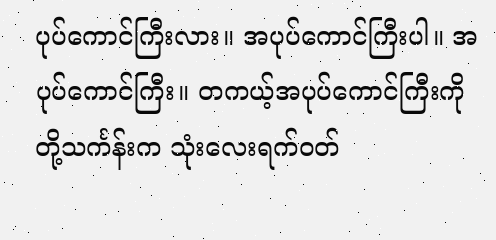ပုပ်ကောင်ကြီးလား။ အပုပ်ကောင်ကြီးပါ။ အပုပ်ကောင်ကြီး။ တကယ့်အပုပ်ကောင်ကြီးကို တို့သင်္ကန်းက သုံးလေးရက်ဝတ်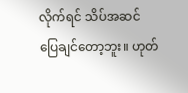လိုက်ရင် သိပ်အဆင်ပြေချင်တော့ဘူး။ ဟုတ်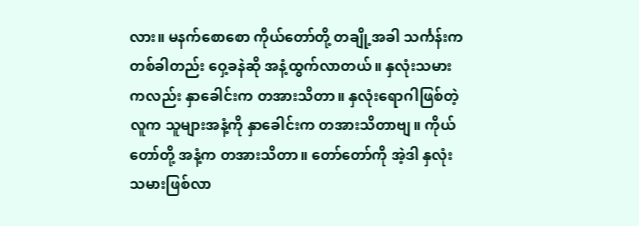လား။ မနက်စောစော ကိုယ်တော်တို့ တချို့အခါ သင်္ကန်းက တစ်ခါတည်း ဝှေ့ခနဲဆို အနံ့ထွက်လာတယ်။ နှလုံးသမားကလည်း နှာခေါင်းက တအားသိတာ။ နှလုံးရောဂါဖြစ်တဲ့လူက သူများအနံ့ကို နှာခေါင်းက တအားသိတာဗျ။ ကိုယ်တော်တို့ အနံ့က တအားသိတာ။ တော်တော်ကို အဲ့ဒါ နှလုံးသမားဖြစ်လာ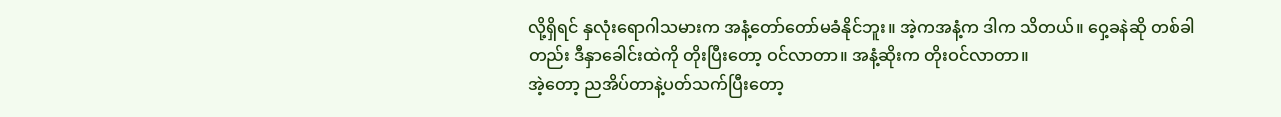လို့ရှိရင် နှလုံးရောဂါသမားက အနံ့တော်တော်မခံနိုင်ဘူး။ အဲ့ကအနံ့က ဒါက သိတယ်။ ဝှေ့ခနဲဆို တစ်ခါတည်း ဒီနှာခေါင်းထဲကို တိုးပြီးတော့ ဝင်လာတာ။ အနံ့ဆိုးက တိုးဝင်လာတာ။
အဲ့တော့ ညအိပ်တာနဲ့ပတ်သက်ပြီးတော့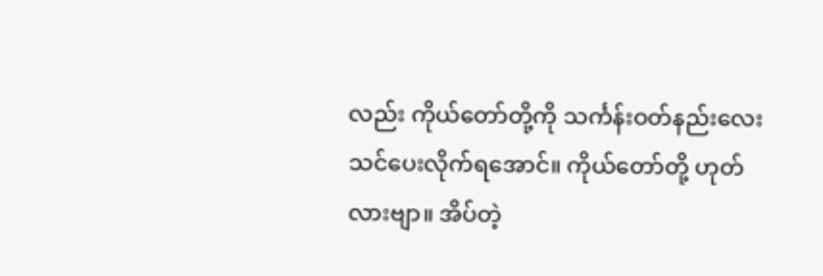လည်း ကိုယ်တော်တို့ကို သင်္ကန်းဝတ်နည်းလေး သင်ပေးလိုက်ရအောင်။ ကိုယ်တော်တို့ ဟုတ်လားဗျာ။ အိပ်တဲ့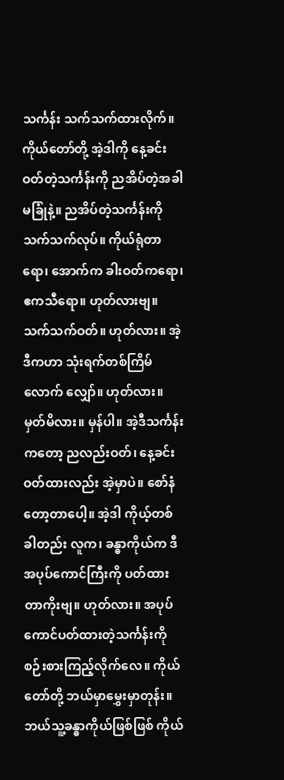သင်္ကန်း သက်သက်ထားလိုက်။ ကိုယ်တော်တို့ အဲ့ဒါကို နေ့ခင်းဝတ်တဲ့သင်္ကန်းကို ညအိပ်တဲ့အခါ မခြုံနဲ့။ ညအိပ်တဲ့သင်္ကန်းကို သက်သက်လုပ်။ ကိုယ်ရုံတာရော၊ အောက်က ခါးဝတ်ကရော၊ ဧကသီရော။ ဟုတ်လားဗျ။ သက်သက်ဝတ်။ ဟုတ်လား။ အဲ့ဒီကဟာ သုံးရက်တစ်ကြိမ်လောက် လျှော်။ ဟုတ်လား။ မှတ်မိလား။ မှန်ပါ။ အဲ့ဒီသင်္ကန်းကတော့ ညလည်းဝတ်၊ နေ့ခင်းဝတ်ထားလည်း အဲ့မှာပဲ။ စော်နံတော့တာပေါ့။ အဲ့ဒါ ကိုယ့်တစ်ခါတည်း လူက၊ ခန္ဓာကိုယ်က ဒီအပုပ်ကောင်ကြီးကို ပတ်ထားတာကိုးဗျ။ ဟုတ်လား။ အပုပ်ကောင်ပတ်ထားတဲ့သင်္ကန်းကို စဉ်းစားကြည့်လိုက်လေ။ ကိုယ်တော်တို့ ဘယ်မှာမွှေးမှာတုန်း။ ဘယ်သူ့ခန္ဓာကိုယ်ဖြစ်ဖြစ် ကိုယ်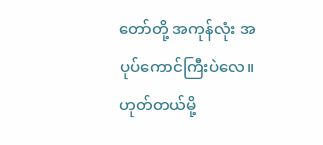တော်တို့ အကုန်လုံး အပုပ်ကောင်ကြီးပဲလေ။ ဟုတ်တယ်မို့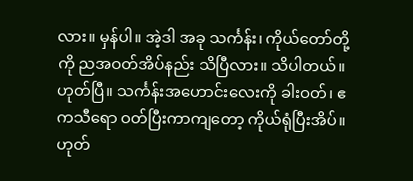လား။ မှန်ပါ။ အဲ့ဒါ အခု သင်္ကန်း၊ ကိုယ်တော်တို့ကို ညအဝတ်အိပ်နည်း သိပြီလား။ သိပါတယ်။ ဟုတ်ပြီ။ သင်္ကန်းအဟောင်းလေးကို ခါးဝတ်၊ ဧကသီရော ဝတ်ပြီးကာကျတော့ ကိုယ်ရုံပြီးအိပ်။ ဟုတ်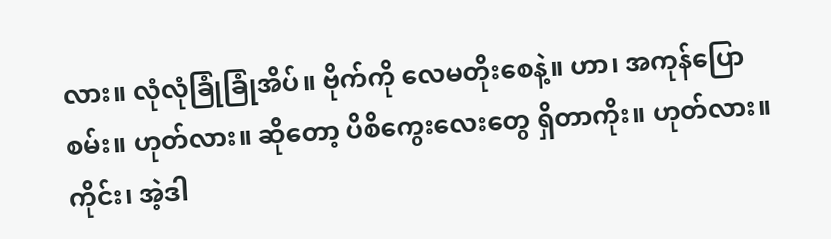လား။ လုံလုံခြုံခြုံအိပ်။ ဗိုက်ကို လေမတိုးစေနဲ့။ ဟာ၊ အကုန်ပြောစမ်း။ ဟုတ်လား။ ဆိုတော့ ပိစိကွေးလေးတွေ ရှိတာကိုး။ ဟုတ်လား။
ကိုင်း၊ အဲ့ဒါ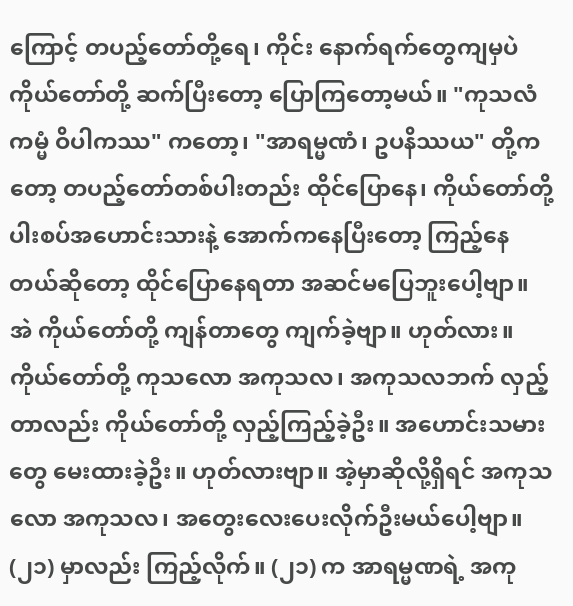ကြောင့် တပည့်တော်တို့ရေ၊ ကိုင်း နောက်ရက်တွေကျမှပဲ ကိုယ်တော်တို့ ဆက်ပြီးတော့ ပြောကြတော့မယ်။ "ကုသလံ ကမ္မံ ဝိပါကဿ" ကတော့၊ "အာရမ္မဏံ၊ ဥပနိဿယ" တို့ကတော့ တပည့်တော်တစ်ပါးတည်း ထိုင်ပြောနေ၊ ကိုယ်တော်တို့ ပါးစပ်အဟောင်းသားနဲ့ အောက်ကနေပြီးတော့ ကြည့်နေတယ်ဆိုတော့ ထိုင်ပြောနေရတာ အဆင်မပြေဘူးပေါ့ဗျာ။ အဲ ကိုယ်တော်တို့ ကျန်တာတွေ ကျက်ခဲ့ဗျာ။ ဟုတ်လား။ ကိုယ်တော်တို့ ကုသလော အကုသလ၊ အကုသလဘက် လှည့်တာလည်း ကိုယ်တော်တို့ လှည့်ကြည့်ခဲ့ဦး။ အဟောင်းသမားတွေ မေးထားခဲ့ဦး။ ဟုတ်လားဗျာ။ အဲ့မှာဆိုလို့ရှိရင် အကုသလော အကုသလ၊ အတွေးလေးပေးလိုက်ဦးမယ်ပေါ့ဗျာ။ (၂၁) မှာလည်း ကြည့်လိုက်။ (၂၁) က အာရမ္မဏရဲ့ အကု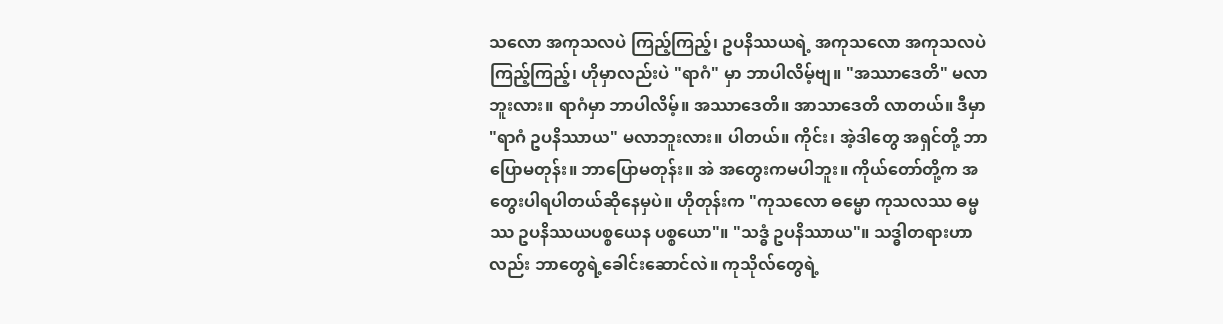သလော အကုသလပဲ ကြည့်ကြည့်၊ ဥပနိဿယရဲ့ အကုသလော အကုသလပဲ ကြည့်ကြည့်၊ ဟိုမှာလည်းပဲ "ရာဂံ" မှာ ဘာပါလိမ့်ဗျ။ "အဿာဒေတိ" မလာဘူးလား။ ရာဂံမှာ ဘာပါလိမ့်။ အဿာဒေတိ။ အာသာဒေတိ လာတယ်။ ဒီမှာ "ရာဂံ ဥပနိဿာယ" မလာဘူးလား။ ပါတယ်။ ကိုင်း၊ အဲ့ဒါတွေ အရှင်တို့ ဘာပြောမတုန်း။ ဘာပြောမတုန်း။ အဲ အတွေးကမပါဘူး။ ကိုယ်တော်တို့က အတွေးပါရပါတယ်ဆိုနေမှပဲ။ ဟိုတုန်းက "ကုသလော ဓမ္မော ကုသလဿ ဓမ္မဿ ဥပနိဿယပစ္စယေန ပစ္စယော"။ "သဒ္ဓံ ဥပနိဿာယ"။ သဒ္ဓါတရားဟာလည်း ဘာတွေရဲ့ခေါင်းဆောင်လဲ။ ကုသိုလ်တွေရဲ့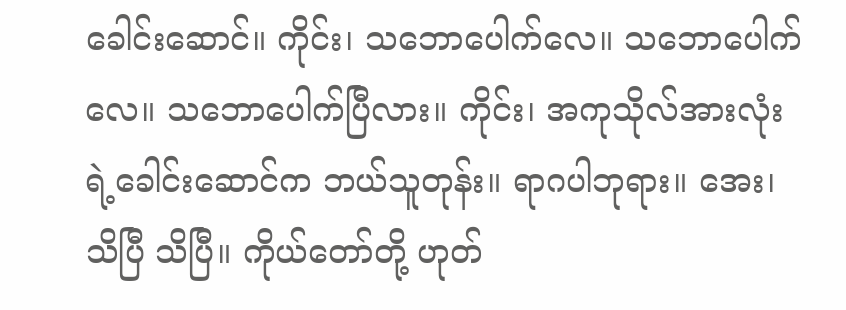ခေါင်းဆောင်။ ကိုင်း၊ သဘောပေါက်လေ။ သဘောပေါက်လေ။ သဘောပေါက်ပြီလား။ ကိုင်း၊ အကုသိုလ်အားလုံးရဲ့ခေါင်းဆောင်က ဘယ်သူတုန်း။ ရာဂပါဘုရား။ အေး၊ သိပြီ သိပြီ။ ကိုယ်တော်တို့ ဟုတ်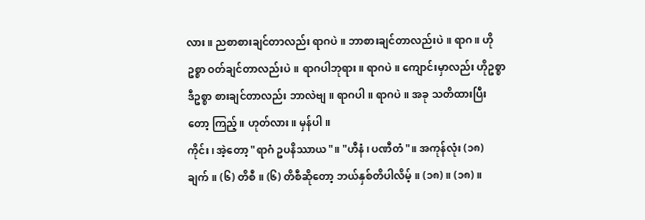လား။ ညစာစားချင်တာလည်း ရာဂပဲ။ ဘာစားချင်တာလည်းပဲ။ ရာဂ။ ဟိုဥစ္စာ ဝတ်ချင်တာလည်းပဲ။ ရာဂပါဘုရား။ ရာဂပဲ။ ကျောင်းမှာလည်း ဟိုဥစ္စာ ဒီဥစ္စာ စားချင်တာလည်း ဘာလဲဗျ။ ရာဂပါ။ ရာဂပဲ။ အခု သတိထားပြီးတော့ ကြည့်။ ဟုတ်လား။ မှန်ပါ။
ကိုင်း၊ အဲ့တော့ "ရာဂံ ဥပနိဿာယ"။ "ဟီနံ၊ ပဏီတံ"။ အကုန်လုံး (၁၈) ချက်။ (၆) တိစီ။ (၆) တိစီဆိုတော့ ဘယ်နှစ်တိပါလိမ့်။ (၁၈)။ (၁၈)။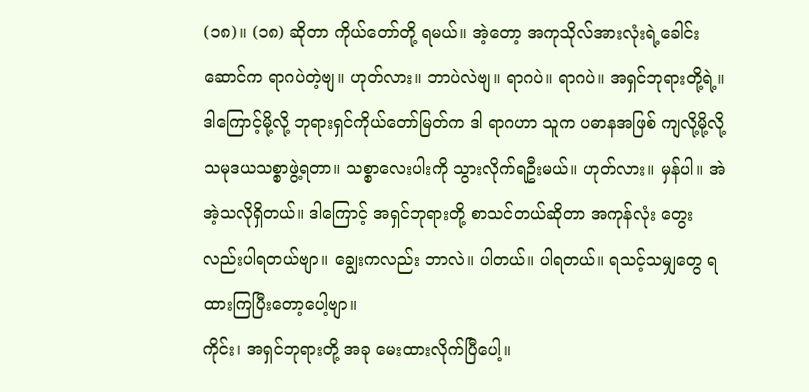(၁၈)။ (၁၈) ဆိုတာ ကိုယ်တော်တို့ ရမယ်။ အဲ့တော့ အကုသိုလ်အားလုံးရဲ့ခေါင်းဆောင်က ရာဂပဲတဲ့ဗျ။ ဟုတ်လား။ ဘာပဲလဲဗျ။ ရာဂပဲ။ ရာဂပဲ။ အရှင်ဘုရားတို့ရဲ့။ ဒါကြောင့်မို့လို့ ဘုရားရှင်ကိုယ်တော်မြတ်က ဒါ ရာဂဟာ သူက ပဓာနအဖြစ် ကျလို့မို့လို့ သမုဒယသစ္စာဖွဲ့ရတာ။ သစ္စာလေးပါးကို သွားလိုက်ရဦးမယ်။ ဟုတ်လား။ မှန်ပါ။ အဲ အဲ့သလိုရှိတယ်။ ဒါကြောင့် အရှင်ဘုရားတို့ စာသင်တယ်ဆိုတာ အကုန်လုံး တွေးလည်းပါရတယ်ဗျာ။ ချွေးကလည်း ဘာလဲ။ ပါတယ်။ ပါရတယ်။ ရသင့်သမျှတွေ ရထားကြပြီးတော့ပေါ့ဗျာ။
ကိုင်း၊ အရှင်ဘုရားတို့ အခု မေးထားလိုက်ပြီပေါ့။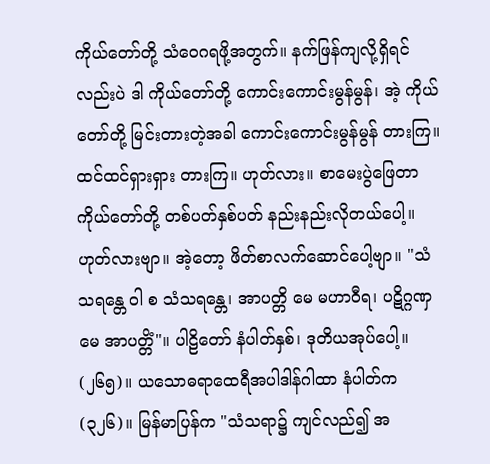ကိုယ်တော်တို့ သံဝေဂရဖို့အတွက်။ နက်ဖြန်ကျလို့ရှိရင်လည်းပဲ ဒါ ကိုယ်တော်တို့ ကောင်းကောင်းမွန်မွန်၊ အဲ့ ကိုယ်တော်တို့ မြင်းတားတဲ့အခါ ကောင်းကောင်းမွန်မွန် တားကြ။ ထင်ထင်ရှားရှား တားကြ။ ဟုတ်လား။ စာမေးပွဲဖြေတာ ကိုယ်တော်တို့ တစ်ပတ်နှစ်ပတ် နည်းနည်းလိုတယ်ပေါ့။ ဟုတ်လားဗျာ။ အဲ့တော့ ဖိတ်စာလက်ဆောင်ပေါ့ဗျာ။ "သံသရန္တေ ဝါ စ သံသရန္တေ၊ အာပတ္တိ မေ မဟာဝီရ၊ ပဋိဂ္ဂဏှ မေ အာပတ္တိံ"။ ပါဠိတော် နံပါတ်နှစ်၊ ဒုတိယအုပ်ပေါ့။ (၂၆၅)။ ယသောဓရာထေရီအပါဒါန်ဂါထာ နံပါတ်က (၃၂၆)။ မြန်မာပြန်က "သံသရာ၌ ကျင်လည်၍ အ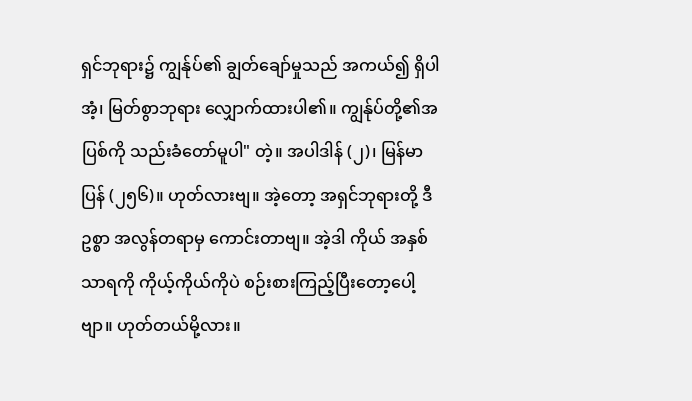ရှင်ဘုရား၌ ကျွန်ုပ်၏ ချွတ်ချော်မှုသည် အကယ်၍ ရှိပါအံ့၊ မြတ်စွာဘုရား လျှောက်ထားပါ၏။ ကျွန်ုပ်တို့၏အပြစ်ကို သည်းခံတော်မူပါ" တဲ့။ အပါဒါန် (၂)၊ မြန်မာပြန် (၂၅၆)။ ဟုတ်လားဗျ။ အဲ့တော့ အရှင်ဘုရားတို့ ဒီဥစ္စာ အလွန်တရာမှ ကောင်းတာဗျ။ အဲ့ဒါ ကိုယ် အနှစ်သာရကို ကိုယ့်ကိုယ်ကိုပဲ စဉ်းစားကြည့်ပြီးတော့ပေါ့ဗျာ။ ဟုတ်တယ်မို့လား။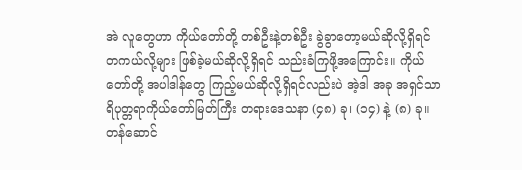အဲ လူတွေဟာ ကိုယ်တော်တို့ တစ်ဦးနဲ့တစ်ဦး ခွဲခွာတော့မယ်ဆိုလို့ရှိရင် တကယ်လို့များ ဖြစ်ခဲ့မယ်ဆိုလို့ရှိရင် သည်းခံကြဖို့အကြောင်း။ ကိုယ်တော်တို့ အပါဒါန်တွေ ကြည့်မယ်ဆိုလို့ရှိရင်လည်းပဲ အဲ့ဒါ အခု အရှင်သာရိပုတ္တရာကိုယ်တော်မြတ်ကြီး တရားဒေသနာ (၄၈) ခု၊ (၁၄) နဲ့ (၈) ခု။ တန်ဆောင်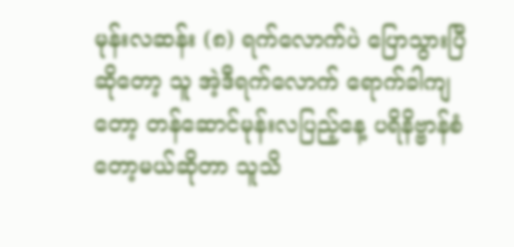မုန်းလဆန်း (၈) ရက်လောက်ပဲ ပြောသွားပြီဆိုတော့ သူ အဲ့ဒီရက်လောက် ရောက်ခါကျတော့ တန်ဆောင်မုန်းလပြည့်နေ့ ပရိနိဗ္ဗာန်စံတော့မယ်ဆိုတာ သူသိ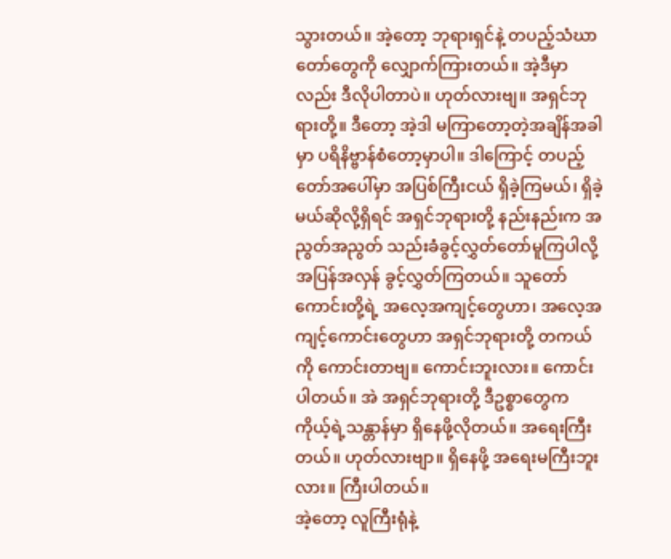သွားတယ်။ အဲ့တော့ ဘုရားရှင်နဲ့ တပည့်သံဃာတော်တွေကို လျှောက်ကြားတယ်။ အဲ့ဒီမှာလည်း ဒီလိုပါတာပဲ။ ဟုတ်လားဗျ။ အရှင်ဘုရားတို့။ ဒီတော့ အဲ့ဒါ မကြာတော့တဲ့အချိန်အခါမှာ ပရိနိဗ္ဗာန်စံတော့မှာပါ။ ဒါကြောင့် တပည့်တော်အပေါ်မှာ အပြစ်ကြီးငယ် ရှိခဲ့ကြမယ်၊ ရှိခဲ့မယ်ဆိုလို့ရှိရင် အရှင်ဘုရားတို့ နည်းနည်းက အညွတ်အညွတ် သည်းခံခွင့်လွှတ်တော်မူကြပါလို့ အပြန်အလှန် ခွင့်လွှတ်ကြတယ်။ သူတော်ကောင်းတို့ရဲ့ အလေ့အကျင့်တွေဟာ၊ အလေ့အကျင့်ကောင်းတွေဟာ အရှင်ဘုရားတို့ တကယ်ကို ကောင်းတာဗျ။ ကောင်းဘူးလား။ ကောင်းပါတယ်။ အဲ အရှင်ဘုရားတို့ ဒီဥစ္စာတွေက ကိုယ့်ရဲ့သန္တာန်မှာ ရှိနေဖို့လိုတယ်။ အရေးကြီးတယ်။ ဟုတ်လားဗျာ။ ရှိနေဖို့ အရေးမကြီးဘူးလား။ ကြီးပါတယ်။
အဲ့တော့ လူကြီးရုံနဲ့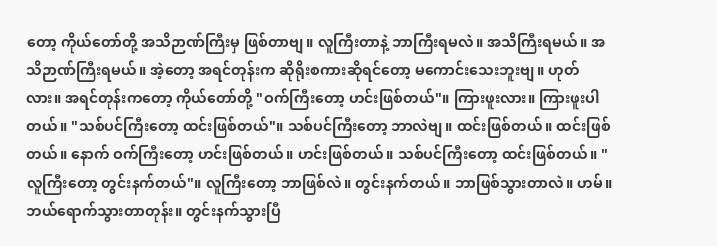တော့ ကိုယ်တော်တို့ အသိဉာဏ်ကြီးမှ ဖြစ်တာဗျ။ လူကြီးတာနဲ့ ဘာကြီးရမလဲ။ အသိကြီးရမယ်။ အသိဉာဏ်ကြီးရမယ်။ အဲ့တော့ အရင်တုန်းက ဆိုရိုးစကားဆိုရင်တော့ မကောင်းသေးဘူးဗျ။ ဟုတ်လား။ အရင်တုန်းကတော့ ကိုယ်တော်တို့ "ဝက်ကြီးတော့ ဟင်းဖြစ်တယ်"။ ကြားဖူးလား။ ကြားဖူးပါတယ်။ "သစ်ပင်ကြီးတော့ ထင်းဖြစ်တယ်"။ သစ်ပင်ကြီးတော့ ဘာလဲဗျ။ ထင်းဖြစ်တယ်။ ထင်းဖြစ်တယ်။ နောက် ဝက်ကြီးတော့ ဟင်းဖြစ်တယ်။ ဟင်းဖြစ်တယ်။ သစ်ပင်ကြီးတော့ ထင်းဖြစ်တယ်။ "လူကြီးတော့ တွင်းနက်တယ်"။ လူကြီးတော့ ဘာဖြစ်လဲ။ တွင်းနက်တယ်။ ဘာဖြစ်သွားတာလဲ။ ဟမ်။ ဘယ်ရောက်သွားတာတုန်း။ တွင်းနက်သွားပြီ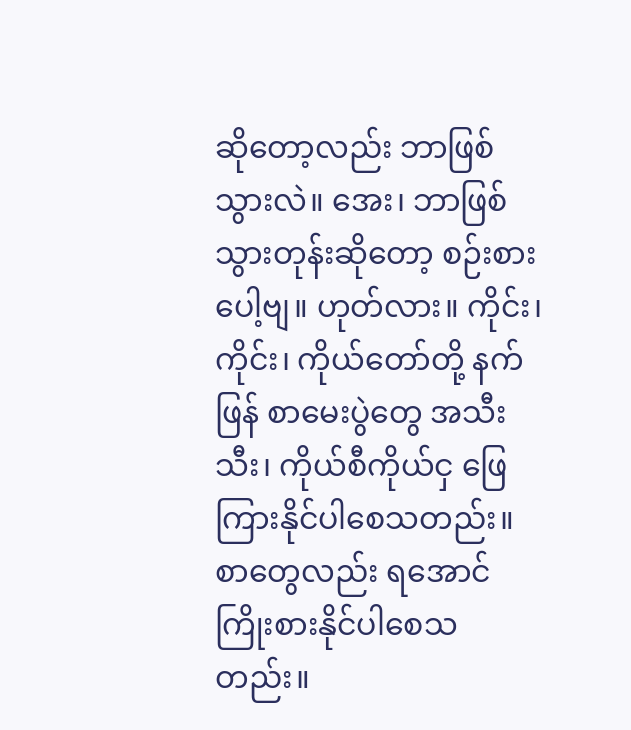ဆိုတော့လည်း ဘာဖြစ်သွားလဲ။ အေး၊ ဘာဖြစ်သွားတုန်းဆိုတော့ စဉ်းစားပေါ့ဗျ။ ဟုတ်လား။ ကိုင်း၊ ကိုင်း၊ ကိုယ်တော်တို့ နက်ဖြန် စာမေးပွဲတွေ အသီးသီး၊ ကိုယ်စီကိုယ်ငှ ဖြေကြားနိုင်ပါစေသတည်း။ စာတွေလည်း ရအောင် ကြိုးစားနိုင်ပါစေသတည်း။